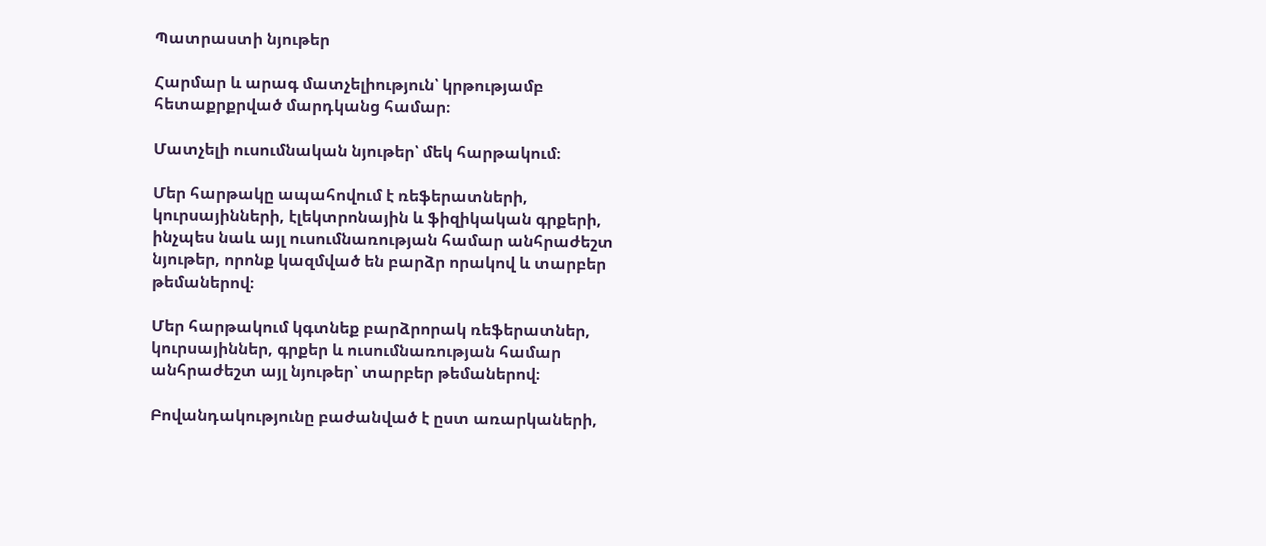Պատրաստի նյութեր

Հարմար և արագ մատչելիություն՝ կրթությամբ հետաքրքրված մարդկանց համար։

Մատչելի ուսումնական նյութեր՝ մեկ հարթակում։

Մեր հարթակը ապահովում է ռեֆերատների, կուրսայինների, էլեկտրոնային և ֆիզիկական գրքերի, ինչպես նաև այլ ուսումնառության համար անհրաժեշտ նյութեր, որոնք կազմված են բարձր որակով և տարբեր թեմաներով։

Մեր հարթակում կգտնեք բարձրորակ ռեֆերատներ, կուրսայիններ, գրքեր և ուսումնառության համար անհրաժեշտ այլ նյութեր՝ տարբեր թեմաներով։

Բովանդակությունը բաժանված է ըստ առարկաների,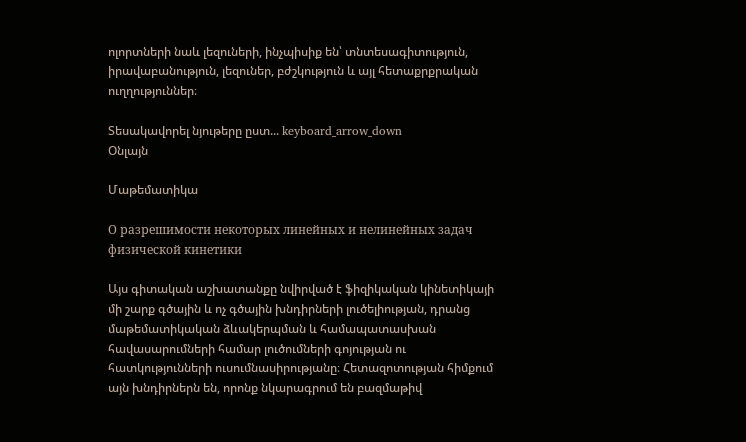ոլորտների նաև լեզուների, ինչպիսիք են՝ տնտեսագիտություն, իրավաբանություն, լեզուներ, բժշկություն և այլ հետաքրքրական ուղղություններ։

Տեսակավորել նյութերը ըստ... keyboard_arrow_down
Օնլայն

Մաթեմատիկա

О разрешимости некоторых линейных и нелинейных задач физической кинетики

Այս գիտական աշխատանքը նվիրված է ֆիզիկական կինետիկայի մի շարք գծային և ոչ գծային խնդիրների լուծելիության, դրանց մաթեմատիկական ձևակերպման և համապատասխան հավասարումների համար լուծումների գոյության ու հատկությունների ուսումնասիրությանը։ Հետազոտության հիմքում այն խնդիրներն են, որոնք նկարագրում են բազմաթիվ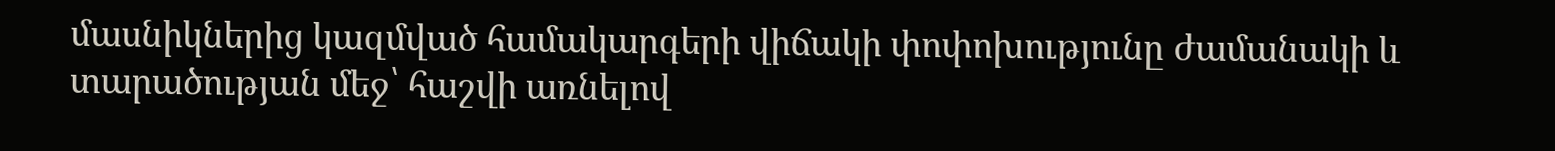մասնիկներից կազմված համակարգերի վիճակի փոփոխությունը ժամանակի և տարածության մեջ՝ հաշվի առնելով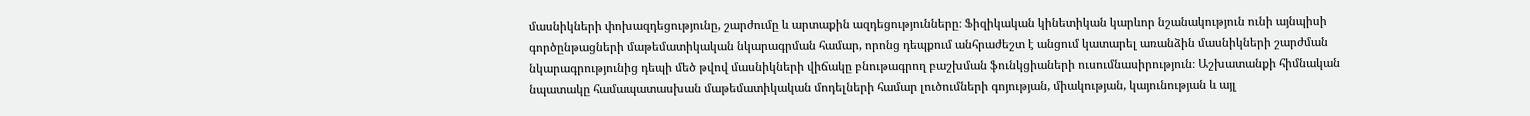մասնիկների փոխազդեցությունը, շարժումը և արտաքին ազդեցությունները։ Ֆիզիկական կինետիկան կարևոր նշանակություն ունի այնպիսի գործընթացների մաթեմատիկական նկարագրման համար, որոնց դեպքում անհրաժեշտ է անցում կատարել առանձին մասնիկների շարժման նկարագրությունից դեպի մեծ թվով մասնիկների վիճակը բնութագրող բաշխման ֆունկցիաների ուսումնասիրություն։ Աշխատանքի հիմնական նպատակը համապատասխան մաթեմատիկական մոդելների համար լուծումների գոյության, միակության, կայունության և այլ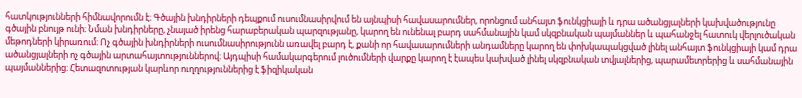հատկությունների հիմնավորումն է։ Գծային խնդիրների դեպքում ուսումնասիրվում են այնպիսի հավասարումներ, որոնցում անհայտ ֆունկցիայի և դրա ածանցյալների կախվածությունը գծային բնույթ ունի։ Նման խնդիրները, չնայած իրենց հարաբերական պարզությանը, կարող են ունենալ բարդ սահմանային կամ սկզբնական պայմաններ և պահանջել հատուկ վերլուծական մեթոդների կիրառում։ Ոչ գծային խնդիրների ուսումնասիրությունն առավել բարդ է, քանի որ հավասարումների անդամները կարող են փոխկապակցված լինել անհայտ ֆունկցիայի կամ դրա ածանցյալների ոչ գծային արտահայտություններով։ Այդպիսի համակարգերում լուծումների վարքը կարող է էապես կախված լինել սկզբնական տվյալներից, պարամետրերից և սահմանային պայմաններից։ Հետազոտության կարևոր ուղղություններից է ֆիզիկական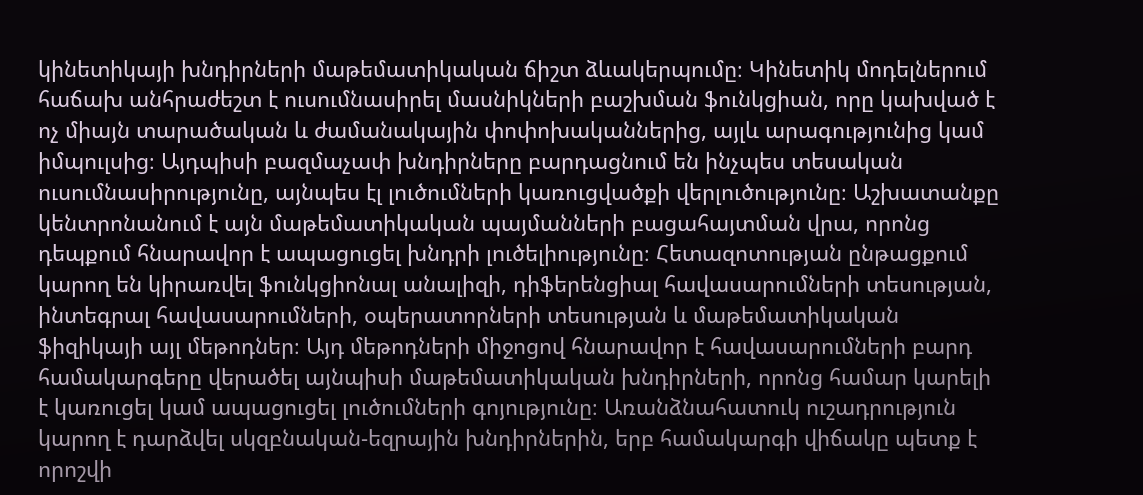կինետիկայի խնդիրների մաթեմատիկական ճիշտ ձևակերպումը։ Կինետիկ մոդելներում հաճախ անհրաժեշտ է ուսումնասիրել մասնիկների բաշխման ֆունկցիան, որը կախված է ոչ միայն տարածական և ժամանակային փոփոխականներից, այլև արագությունից կամ իմպուլսից։ Այդպիսի բազմաչափ խնդիրները բարդացնում են ինչպես տեսական ուսումնասիրությունը, այնպես էլ լուծումների կառուցվածքի վերլուծությունը։ Աշխատանքը կենտրոնանում է այն մաթեմատիկական պայմանների բացահայտման վրա, որոնց դեպքում հնարավոր է ապացուցել խնդրի լուծելիությունը։ Հետազոտության ընթացքում կարող են կիրառվել ֆունկցիոնալ անալիզի, դիֆերենցիալ հավասարումների տեսության, ինտեգրալ հավասարումների, օպերատորների տեսության և մաթեմատիկական ֆիզիկայի այլ մեթոդներ։ Այդ մեթոդների միջոցով հնարավոր է հավասարումների բարդ համակարգերը վերածել այնպիսի մաթեմատիկական խնդիրների, որոնց համար կարելի է կառուցել կամ ապացուցել լուծումների գոյությունը։ Առանձնահատուկ ուշադրություն կարող է դարձվել սկզբնական-եզրային խնդիրներին, երբ համակարգի վիճակը պետք է որոշվի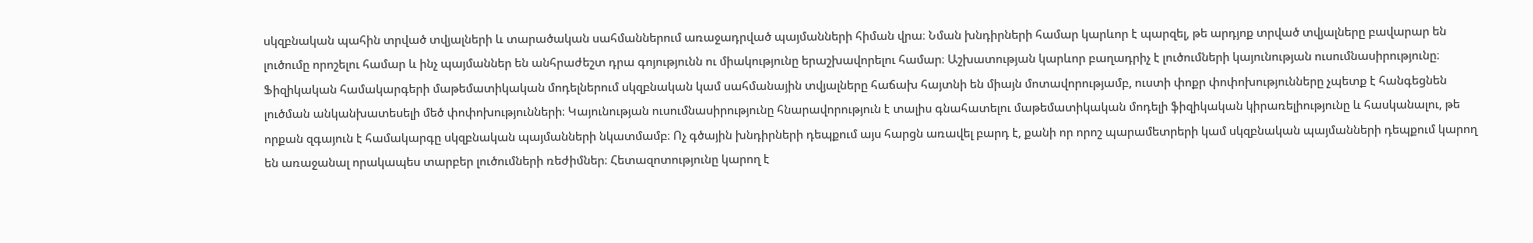սկզբնական պահին տրված տվյալների և տարածական սահմաններում առաջադրված պայմանների հիման վրա։ Նման խնդիրների համար կարևոր է պարզել, թե արդյոք տրված տվյալները բավարար են լուծումը որոշելու համար և ինչ պայմաններ են անհրաժեշտ դրա գոյությունն ու միակությունը երաշխավորելու համար։ Աշխատության կարևոր բաղադրիչ է լուծումների կայունության ուսումնասիրությունը։ Ֆիզիկական համակարգերի մաթեմատիկական մոդելներում սկզբնական կամ սահմանային տվյալները հաճախ հայտնի են միայն մոտավորությամբ, ուստի փոքր փոփոխությունները չպետք է հանգեցնեն լուծման անկանխատեսելի մեծ փոփոխությունների։ Կայունության ուսումնասիրությունը հնարավորություն է տալիս գնահատելու մաթեմատիկական մոդելի ֆիզիկական կիրառելիությունը և հասկանալու, թե որքան զգայուն է համակարգը սկզբնական պայմանների նկատմամբ։ Ոչ գծային խնդիրների դեպքում այս հարցն առավել բարդ է, քանի որ որոշ պարամետրերի կամ սկզբնական պայմանների դեպքում կարող են առաջանալ որակապես տարբեր լուծումների ռեժիմներ։ Հետազոտությունը կարող է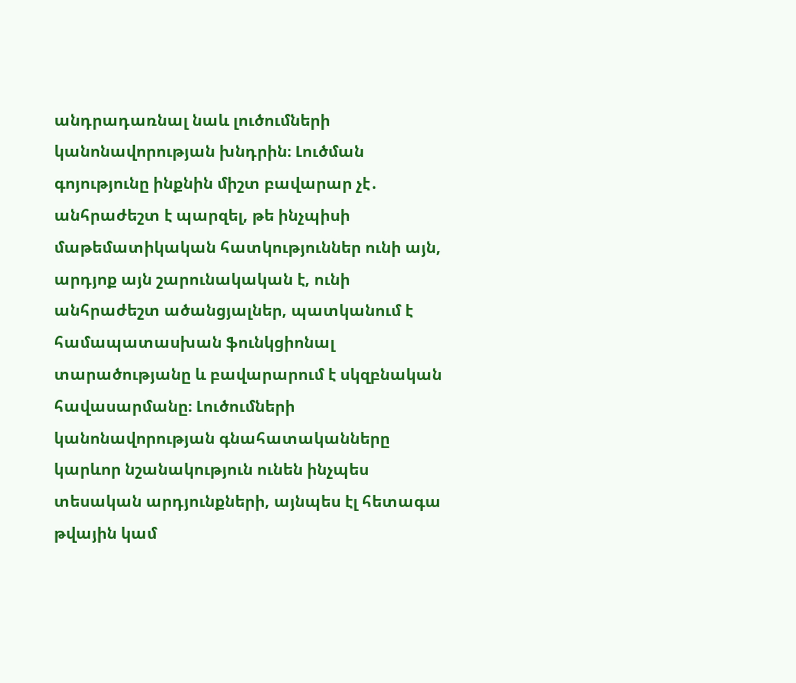անդրադառնալ նաև լուծումների կանոնավորության խնդրին։ Լուծման գոյությունը ինքնին միշտ բավարար չէ․ անհրաժեշտ է պարզել, թե ինչպիսի մաթեմատիկական հատկություններ ունի այն, արդյոք այն շարունակական է, ունի անհրաժեշտ ածանցյալներ, պատկանում է համապատասխան ֆունկցիոնալ տարածությանը և բավարարում է սկզբնական հավասարմանը։ Լուծումների կանոնավորության գնահատականները կարևոր նշանակություն ունեն ինչպես տեսական արդյունքների, այնպես էլ հետագա թվային կամ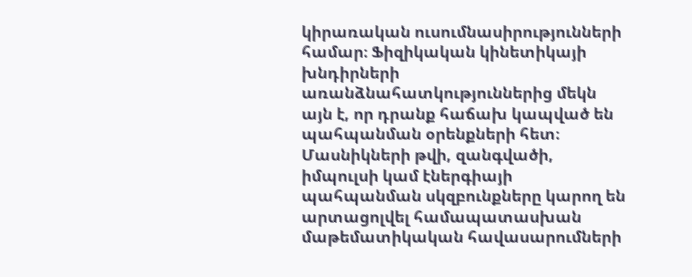կիրառական ուսումնասիրությունների համար։ Ֆիզիկական կինետիկայի խնդիրների առանձնահատկություններից մեկն այն է, որ դրանք հաճախ կապված են պահպանման օրենքների հետ։ Մասնիկների թվի, զանգվածի, իմպուլսի կամ էներգիայի պահպանման սկզբունքները կարող են արտացոլվել համապատասխան մաթեմատիկական հավասարումների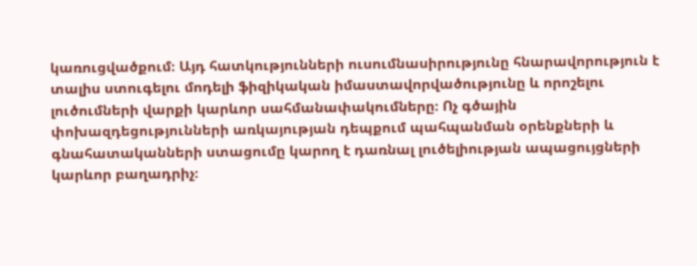կառուցվածքում։ Այդ հատկությունների ուսումնասիրությունը հնարավորություն է տալիս ստուգելու մոդելի ֆիզիկական իմաստավորվածությունը և որոշելու լուծումների վարքի կարևոր սահմանափակումները։ Ոչ գծային փոխազդեցությունների առկայության դեպքում պահպանման օրենքների և գնահատականների ստացումը կարող է դառնալ լուծելիության ապացույցների կարևոր բաղադրիչ։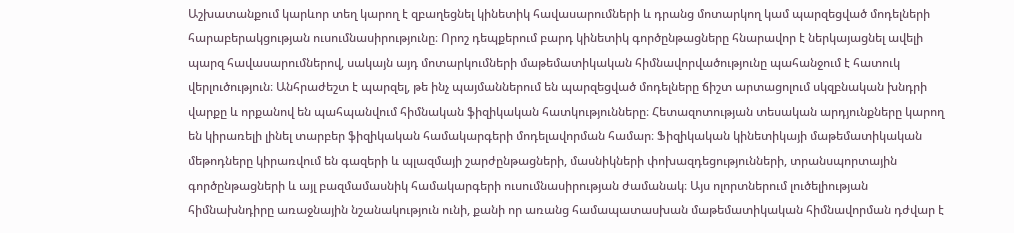Աշխատանքում կարևոր տեղ կարող է զբաղեցնել կինետիկ հավասարումների և դրանց մոտարկող կամ պարզեցված մոդելների հարաբերակցության ուսումնասիրությունը։ Որոշ դեպքերում բարդ կինետիկ գործընթացները հնարավոր է ներկայացնել ավելի պարզ հավասարումներով, սակայն այդ մոտարկումների մաթեմատիկական հիմնավորվածությունը պահանջում է հատուկ վերլուծություն։ Անհրաժեշտ է պարզել, թե ինչ պայմաններում են պարզեցված մոդելները ճիշտ արտացոլում սկզբնական խնդրի վարքը և որքանով են պահպանվում հիմնական ֆիզիկական հատկությունները։ Հետազոտության տեսական արդյունքները կարող են կիրառելի լինել տարբեր ֆիզիկական համակարգերի մոդելավորման համար։ Ֆիզիկական կինետիկայի մաթեմատիկական մեթոդները կիրառվում են գազերի և պլազմայի շարժընթացների, մասնիկների փոխազդեցությունների, տրանսպորտային գործընթացների և այլ բազմամասնիկ համակարգերի ուսումնասիրության ժամանակ։ Այս ոլորտներում լուծելիության հիմնախնդիրը առաջնային նշանակություն ունի, քանի որ առանց համապատասխան մաթեմատիկական հիմնավորման դժվար է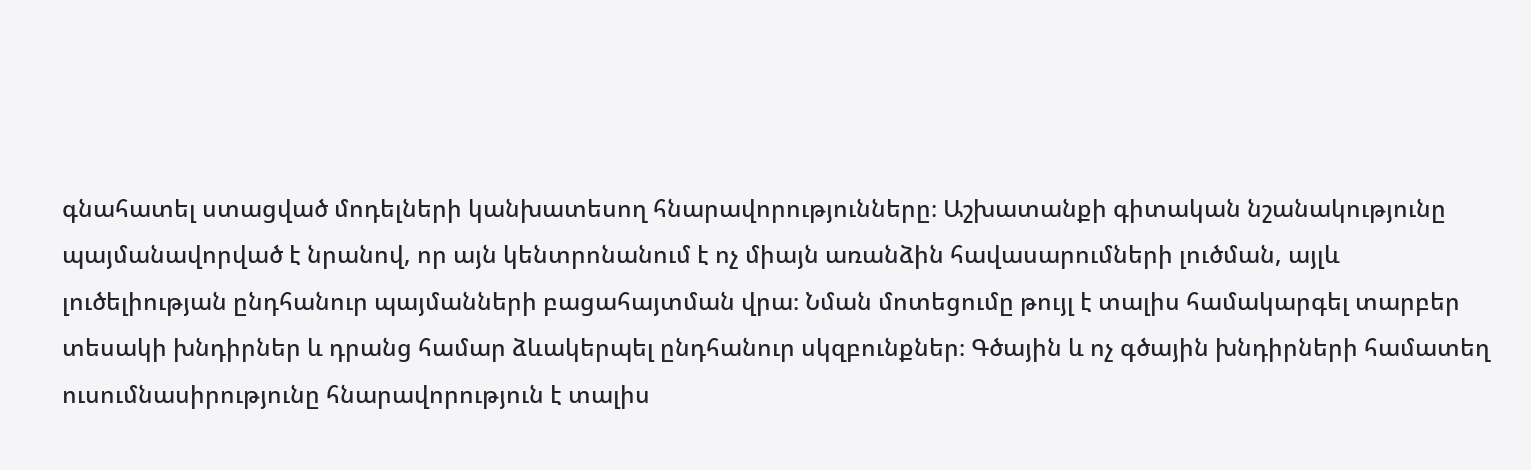գնահատել ստացված մոդելների կանխատեսող հնարավորությունները։ Աշխատանքի գիտական նշանակությունը պայմանավորված է նրանով, որ այն կենտրոնանում է ոչ միայն առանձին հավասարումների լուծման, այլև լուծելիության ընդհանուր պայմանների բացահայտման վրա։ Նման մոտեցումը թույլ է տալիս համակարգել տարբեր տեսակի խնդիրներ և դրանց համար ձևակերպել ընդհանուր սկզբունքներ։ Գծային և ոչ գծային խնդիրների համատեղ ուսումնասիրությունը հնարավորություն է տալիս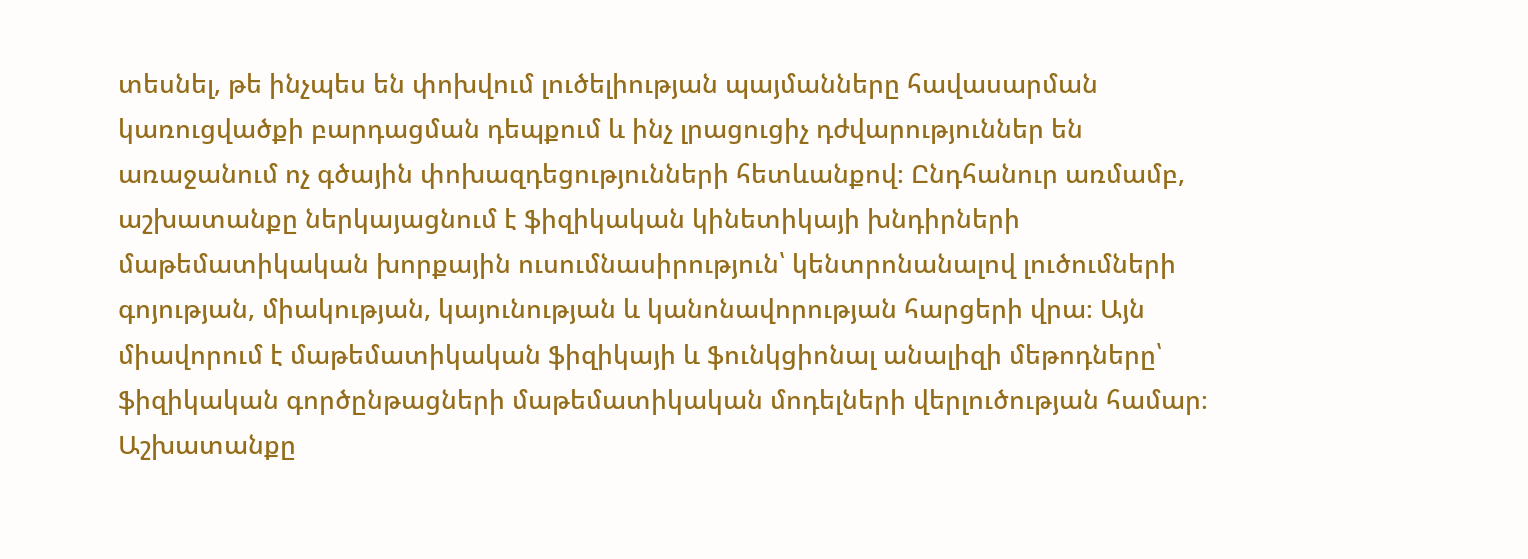տեսնել, թե ինչպես են փոխվում լուծելիության պայմանները հավասարման կառուցվածքի բարդացման դեպքում և ինչ լրացուցիչ դժվարություններ են առաջանում ոչ գծային փոխազդեցությունների հետևանքով։ Ընդհանուր առմամբ, աշխատանքը ներկայացնում է ֆիզիկական կինետիկայի խնդիրների մաթեմատիկական խորքային ուսումնասիրություն՝ կենտրոնանալով լուծումների գոյության, միակության, կայունության և կանոնավորության հարցերի վրա։ Այն միավորում է մաթեմատիկական ֆիզիկայի և ֆունկցիոնալ անալիզի մեթոդները՝ ֆիզիկական գործընթացների մաթեմատիկական մոդելների վերլուծության համար։ Աշխատանքը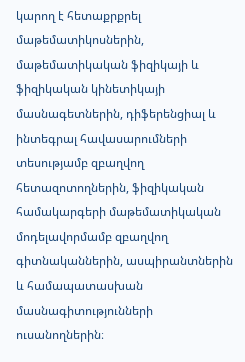կարող է հետաքրքրել մաթեմատիկոսներին, մաթեմատիկական ֆիզիկայի և ֆիզիկական կինետիկայի մասնագետներին, դիֆերենցիալ և ինտեգրալ հավասարումների տեսությամբ զբաղվող հետազոտողներին, ֆիզիկական համակարգերի մաթեմատիկական մոդելավորմամբ զբաղվող գիտնականներին, ասպիրանտներին և համապատասխան մասնագիտությունների ուսանողներին։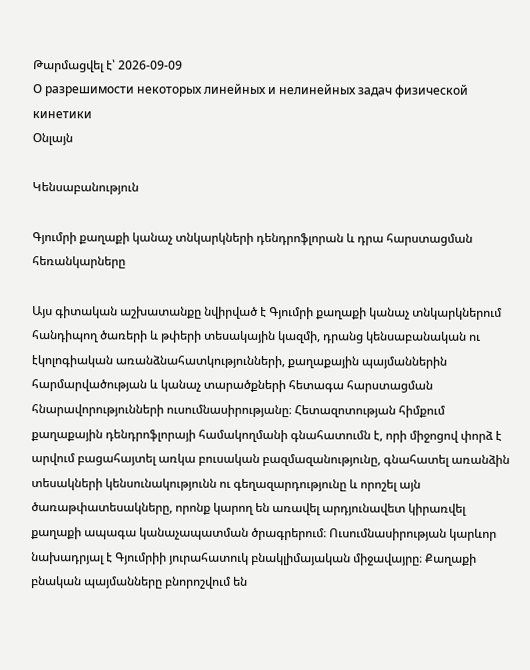Թարմացվել է՝ 2026-09-09
О разрешимости некоторых линейных и нелинейных задач физической кинетики
Օնլայն

Կենսաբանություն

Գյումրի քաղաքի կանաչ տնկարկների դենդրոֆլորան և դրա հարստացման հեռանկարները

Այս գիտական աշխատանքը նվիրված է Գյումրի քաղաքի կանաչ տնկարկներում հանդիպող ծառերի և թփերի տեսակային կազմի, դրանց կենսաբանական ու էկոլոգիական առանձնահատկությունների, քաղաքային պայմաններին հարմարվածության և կանաչ տարածքների հետագա հարստացման հնարավորությունների ուսումնասիրությանը։ Հետազոտության հիմքում քաղաքային դենդրոֆլորայի համակողմանի գնահատումն է, որի միջոցով փորձ է արվում բացահայտել առկա բուսական բազմազանությունը, գնահատել առանձին տեսակների կենսունակությունն ու գեղազարդությունը և որոշել այն ծառաթփատեսակները, որոնք կարող են առավել արդյունավետ կիրառվել քաղաքի ապագա կանաչապատման ծրագրերում։ Ուսումնասիրության կարևոր նախադրյալ է Գյումրիի յուրահատուկ բնակլիմայական միջավայրը։ Քաղաքի բնական պայմանները բնորոշվում են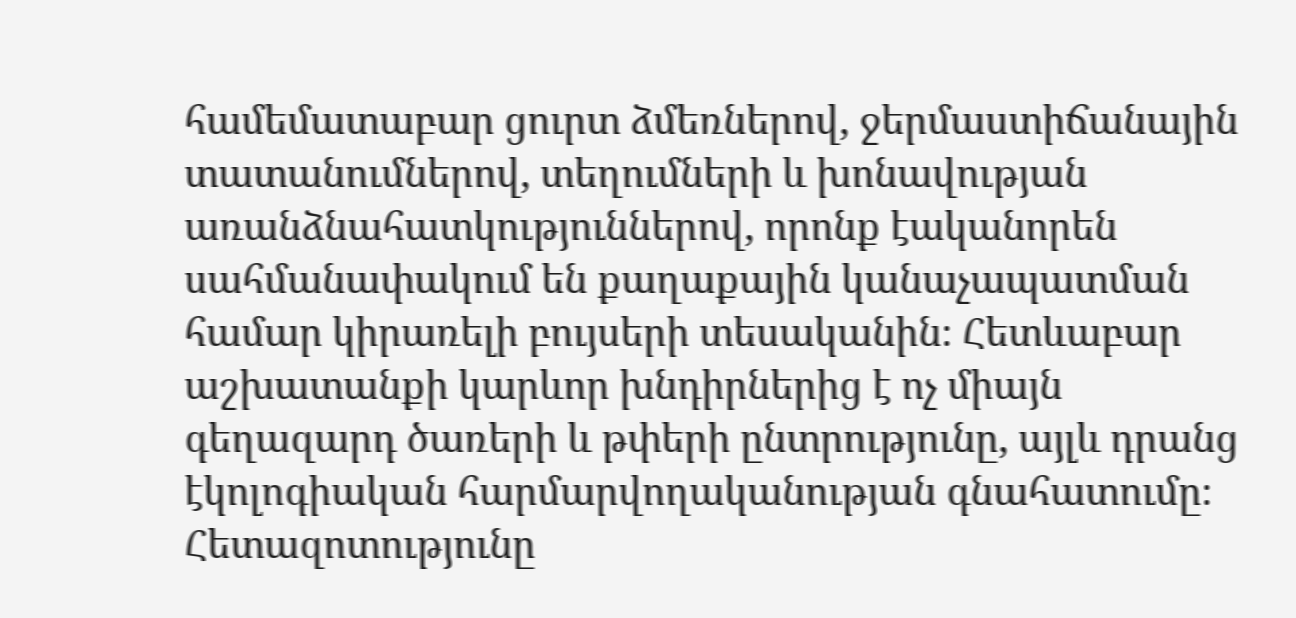համեմատաբար ցուրտ ձմեռներով, ջերմաստիճանային տատանումներով, տեղումների և խոնավության առանձնահատկություններով, որոնք էականորեն սահմանափակում են քաղաքային կանաչապատման համար կիրառելի բույսերի տեսականին։ Հետևաբար աշխատանքի կարևոր խնդիրներից է ոչ միայն գեղազարդ ծառերի և թփերի ընտրությունը, այլև դրանց էկոլոգիական հարմարվողականության գնահատումը։ Հետազոտությունը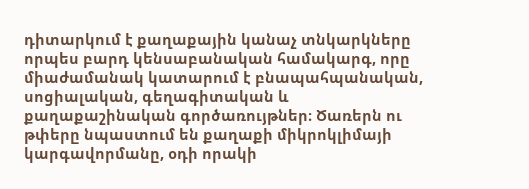դիտարկում է քաղաքային կանաչ տնկարկները որպես բարդ կենսաբանական համակարգ, որը միաժամանակ կատարում է բնապահպանական, սոցիալական, գեղագիտական և քաղաքաշինական գործառույթներ։ Ծառերն ու թփերը նպաստում են քաղաքի միկրոկլիմայի կարգավորմանը, օդի որակի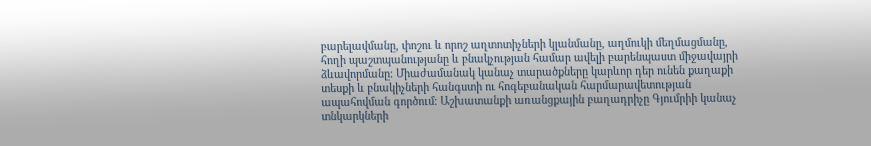բարելավմանը, փոշու և որոշ աղտոտիչների կլանմանը, աղմուկի մեղմացմանը, հողի պաշտպանությանը և բնակչության համար ավելի բարենպաստ միջավայրի ձևավորմանը։ Միաժամանակ կանաչ տարածքները կարևոր դեր ունեն քաղաքի տեսքի և բնակիչների հանգստի ու հոգեբանական հարմարավետության ապահովման գործում։ Աշխատանքի առանցքային բաղադրիչը Գյումրիի կանաչ տնկարկների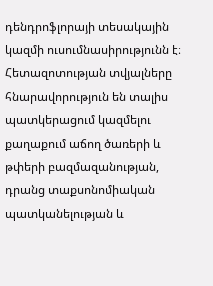դենդրոֆլորայի տեսակային կազմի ուսումնասիրությունն է։ Հետազոտության տվյալները հնարավորություն են տալիս պատկերացում կազմելու քաղաքում աճող ծառերի և թփերի բազմազանության, դրանց տաքսոնոմիական պատկանելության և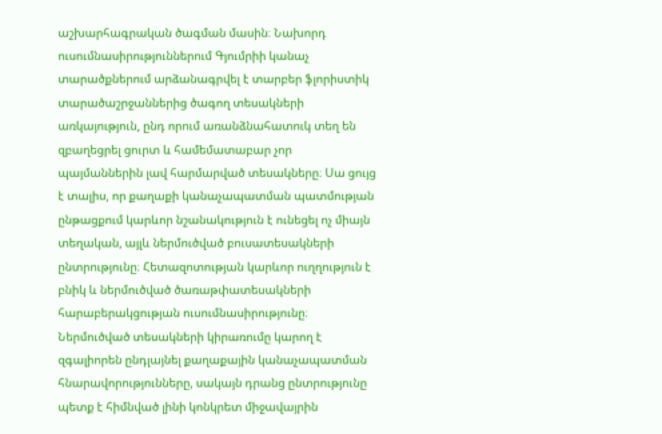աշխարհագրական ծագման մասին։ Նախորդ ուսումնասիրություններում Գյումրիի կանաչ տարածքներում արձանագրվել է տարբեր ֆլորիստիկ տարածաշրջաններից ծագող տեսակների առկայություն, ընդ որում առանձնահատուկ տեղ են զբաղեցրել ցուրտ և համեմատաբար չոր պայմաններին լավ հարմարված տեսակները։ Սա ցույց է տալիս, որ քաղաքի կանաչապատման պատմության ընթացքում կարևոր նշանակություն է ունեցել ոչ միայն տեղական, այլև ներմուծված բուսատեսակների ընտրությունը։ Հետազոտության կարևոր ուղղություն է բնիկ և ներմուծված ծառաթփատեսակների հարաբերակցության ուսումնասիրությունը։ Ներմուծված տեսակների կիրառումը կարող է զգալիորեն ընդլայնել քաղաքային կանաչապատման հնարավորությունները, սակայն դրանց ընտրությունը պետք է հիմնված լինի կոնկրետ միջավայրին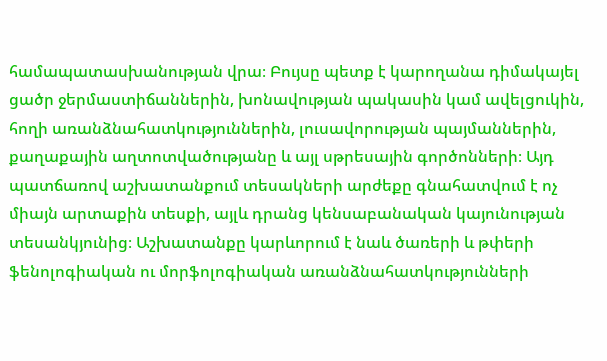համապատասխանության վրա։ Բույսը պետք է կարողանա դիմակայել ցածր ջերմաստիճաններին, խոնավության պակասին կամ ավելցուկին, հողի առանձնահատկություններին, լուսավորության պայմաններին, քաղաքային աղտոտվածությանը և այլ սթրեսային գործոնների։ Այդ պատճառով աշխատանքում տեսակների արժեքը գնահատվում է ոչ միայն արտաքին տեսքի, այլև դրանց կենսաբանական կայունության տեսանկյունից։ Աշխատանքը կարևորում է նաև ծառերի և թփերի ֆենոլոգիական ու մորֆոլոգիական առանձնահատկությունների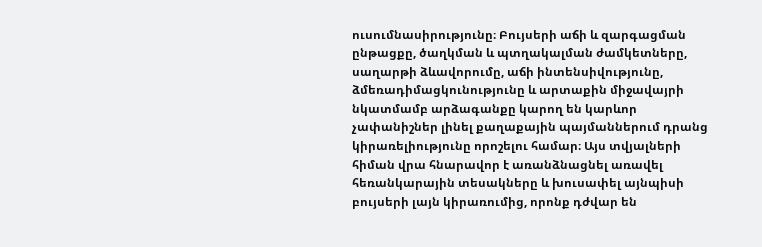ուսումնասիրությունը։ Բույսերի աճի և զարգացման ընթացքը, ծաղկման և պտղակալման ժամկետները, սաղարթի ձևավորումը, աճի ինտենսիվությունը, ձմեռադիմացկունությունը և արտաքին միջավայրի նկատմամբ արձագանքը կարող են կարևոր չափանիշներ լինել քաղաքային պայմաններում դրանց կիրառելիությունը որոշելու համար։ Այս տվյալների հիման վրա հնարավոր է առանձնացնել առավել հեռանկարային տեսակները և խուսափել այնպիսի բույսերի լայն կիրառումից, որոնք դժվար են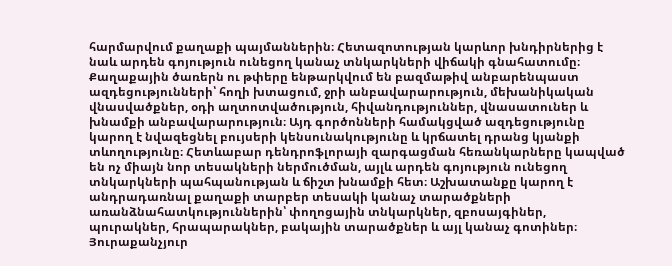հարմարվում քաղաքի պայմաններին։ Հետազոտության կարևոր խնդիրներից է նաև արդեն գոյություն ունեցող կանաչ տնկարկների վիճակի գնահատումը։ Քաղաքային ծառերն ու թփերը ենթարկվում են բազմաթիվ անբարենպաստ ազդեցությունների՝ հողի խտացում, ջրի անբավարարություն, մեխանիկական վնասվածքներ, օդի աղտոտվածություն, հիվանդություններ, վնասատուներ և խնամքի անբավարարություն։ Այդ գործոնների համակցված ազդեցությունը կարող է նվազեցնել բույսերի կենսունակությունը և կրճատել դրանց կյանքի տևողությունը։ Հետևաբար դենդրոֆլորայի զարգացման հեռանկարները կապված են ոչ միայն նոր տեսակների ներմուծման, այլև արդեն գոյություն ունեցող տնկարկների պահպանության և ճիշտ խնամքի հետ։ Աշխատանքը կարող է անդրադառնալ քաղաքի տարբեր տեսակի կանաչ տարածքների առանձնահատկություններին՝ փողոցային տնկարկներ, զբոսայգիներ, պուրակներ, հրապարակներ, բակային տարածքներ և այլ կանաչ գոտիներ։ Յուրաքանչյուր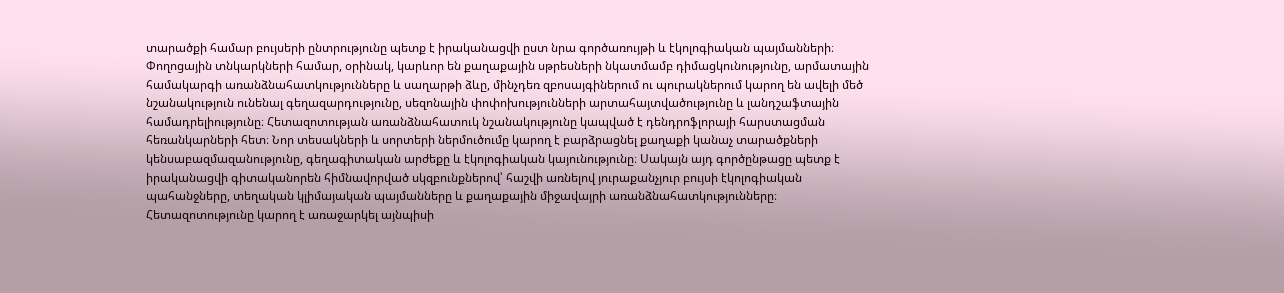տարածքի համար բույսերի ընտրությունը պետք է իրականացվի ըստ նրա գործառույթի և էկոլոգիական պայմանների։ Փողոցային տնկարկների համար, օրինակ, կարևոր են քաղաքային սթրեսների նկատմամբ դիմացկունությունը, արմատային համակարգի առանձնահատկությունները և սաղարթի ձևը, մինչդեռ զբոսայգիներում ու պուրակներում կարող են ավելի մեծ նշանակություն ունենալ գեղազարդությունը, սեզոնային փոփոխությունների արտահայտվածությունը և լանդշաֆտային համադրելիությունը։ Հետազոտության առանձնահատուկ նշանակությունը կապված է դենդրոֆլորայի հարստացման հեռանկարների հետ։ Նոր տեսակների և սորտերի ներմուծումը կարող է բարձրացնել քաղաքի կանաչ տարածքների կենսաբազմազանությունը, գեղագիտական արժեքը և էկոլոգիական կայունությունը։ Սակայն այդ գործընթացը պետք է իրականացվի գիտականորեն հիմնավորված սկզբունքներով՝ հաշվի առնելով յուրաքանչյուր բույսի էկոլոգիական պահանջները, տեղական կլիմայական պայմանները և քաղաքային միջավայրի առանձնահատկությունները։ Հետազոտությունը կարող է առաջարկել այնպիսի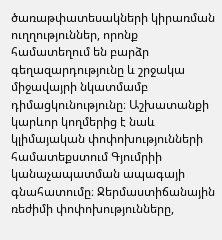ծառաթփատեսակների կիրառման ուղղություններ, որոնք համատեղում են բարձր գեղազարդությունը և շրջակա միջավայրի նկատմամբ դիմացկունությունը։ Աշխատանքի կարևոր կողմերից է նաև կլիմայական փոփոխությունների համատեքստում Գյումրիի կանաչապատման ապագայի գնահատումը։ Ջերմաստիճանային ռեժիմի փոփոխությունները,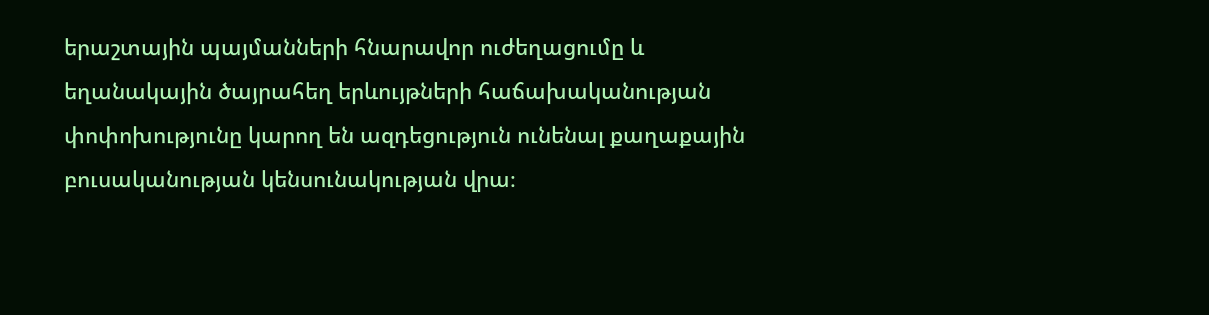երաշտային պայմանների հնարավոր ուժեղացումը և եղանակային ծայրահեղ երևույթների հաճախականության փոփոխությունը կարող են ազդեցություն ունենալ քաղաքային բուսականության կենսունակության վրա։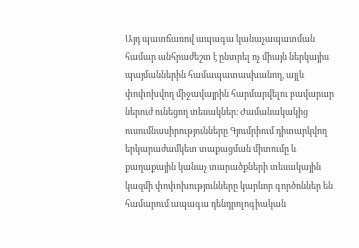Այդ պատճառով ապագա կանաչապատման համար անհրաժեշտ է ընտրել ոչ միայն ներկայիս պայմաններին համապատասխանող, այլև փոփոխվող միջավայրին հարմարվելու բավարար ներուժ ունեցող տեսակներ։ Ժամանակակից ուսումնասիրությունները Գյումրիում դիտարկվող երկարաժամկետ տաքացման միտումը և քաղաքային կանաչ տարածքների տեսակային կազմի փոփոխությունները կարևոր գործոններ են համարում ապագա դենդրոլոգիական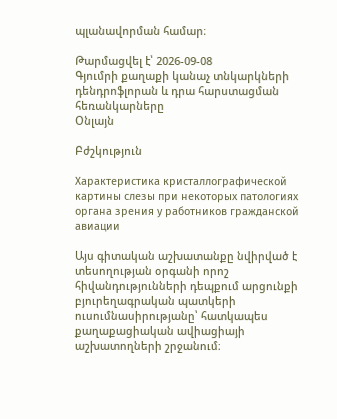պլանավորման համար։

Թարմացվել է՝ 2026-09-08
Գյումրի քաղաքի կանաչ տնկարկների դենդրոֆլորան և դրա հարստացման հեռանկարները
Օնլայն

Բժշկություն

Характеристика кристаллографической картины слезы при некоторых патологиях органа зрения у работников гражданской авиации

Այս գիտական աշխատանքը նվիրված է տեսողության օրգանի որոշ հիվանդությունների դեպքում արցունքի բյուրեղագրական պատկերի ուսումնասիրությանը՝ հատկապես քաղաքացիական ավիացիայի աշխատողների շրջանում։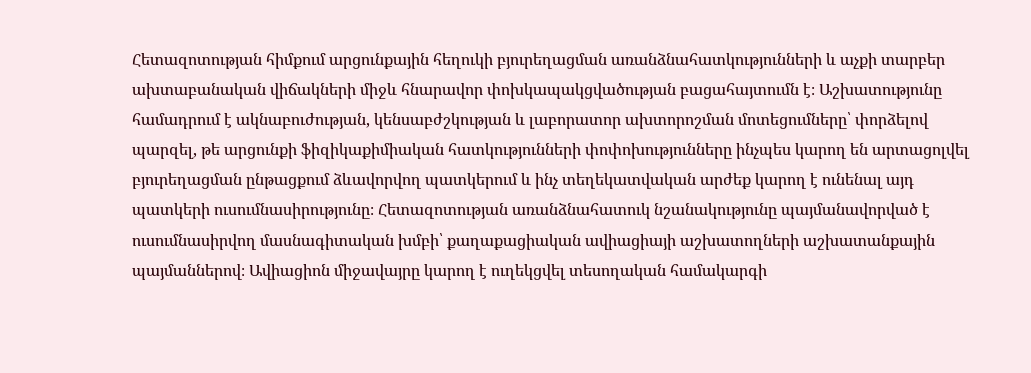Հետազոտության հիմքում արցունքային հեղուկի բյուրեղացման առանձնահատկությունների և աչքի տարբեր ախտաբանական վիճակների միջև հնարավոր փոխկապակցվածության բացահայտումն է։ Աշխատությունը համադրում է ակնաբուժության, կենսաբժշկության և լաբորատոր ախտորոշման մոտեցումները՝ փորձելով պարզել, թե արցունքի ֆիզիկաքիմիական հատկությունների փոփոխությունները ինչպես կարող են արտացոլվել բյուրեղացման ընթացքում ձևավորվող պատկերում և ինչ տեղեկատվական արժեք կարող է ունենալ այդ պատկերի ուսումնասիրությունը։ Հետազոտության առանձնահատուկ նշանակությունը պայմանավորված է ուսումնասիրվող մասնագիտական խմբի՝ քաղաքացիական ավիացիայի աշխատողների աշխատանքային պայմաններով։ Ավիացիոն միջավայրը կարող է ուղեկցվել տեսողական համակարգի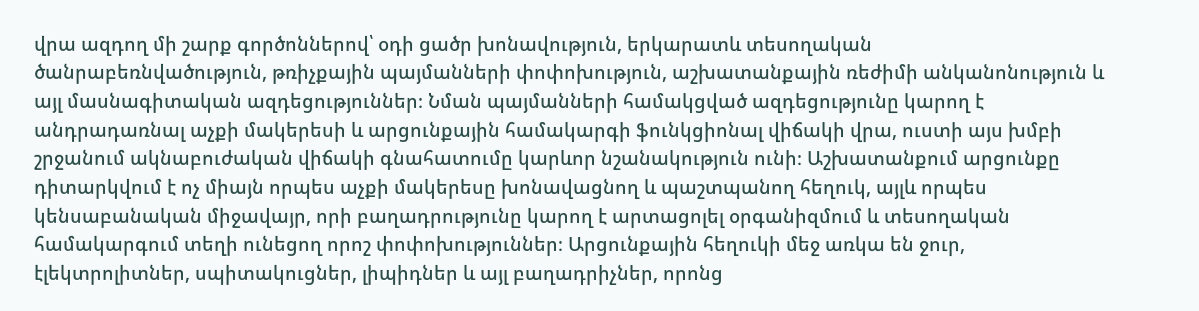վրա ազդող մի շարք գործոններով՝ օդի ցածր խոնավություն, երկարատև տեսողական ծանրաբեռնվածություն, թռիչքային պայմանների փոփոխություն, աշխատանքային ռեժիմի անկանոնություն և այլ մասնագիտական ազդեցություններ։ Նման պայմանների համակցված ազդեցությունը կարող է անդրադառնալ աչքի մակերեսի և արցունքային համակարգի ֆունկցիոնալ վիճակի վրա, ուստի այս խմբի շրջանում ակնաբուժական վիճակի գնահատումը կարևոր նշանակություն ունի։ Աշխատանքում արցունքը դիտարկվում է ոչ միայն որպես աչքի մակերեսը խոնավացնող և պաշտպանող հեղուկ, այլև որպես կենսաբանական միջավայր, որի բաղադրությունը կարող է արտացոլել օրգանիզմում և տեսողական համակարգում տեղի ունեցող որոշ փոփոխություններ։ Արցունքային հեղուկի մեջ առկա են ջուր, էլեկտրոլիտներ, սպիտակուցներ, լիպիդներ և այլ բաղադրիչներ, որոնց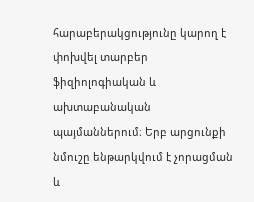հարաբերակցությունը կարող է փոխվել տարբեր ֆիզիոլոգիական և ախտաբանական պայմաններում։ Երբ արցունքի նմուշը ենթարկվում է չորացման և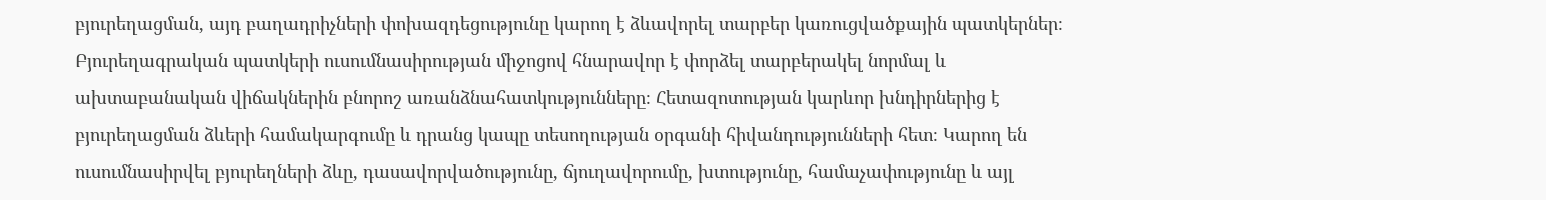բյուրեղացման, այդ բաղադրիչների փոխազդեցությունը կարող է ձևավորել տարբեր կառուցվածքային պատկերներ։ Բյուրեղագրական պատկերի ուսումնասիրության միջոցով հնարավոր է փորձել տարբերակել նորմալ և ախտաբանական վիճակներին բնորոշ առանձնահատկությունները։ Հետազոտության կարևոր խնդիրներից է բյուրեղացման ձևերի համակարգումը և դրանց կապը տեսողության օրգանի հիվանդությունների հետ։ Կարող են ուսումնասիրվել բյուրեղների ձևը, դասավորվածությունը, ճյուղավորումը, խտությունը, համաչափությունը և այլ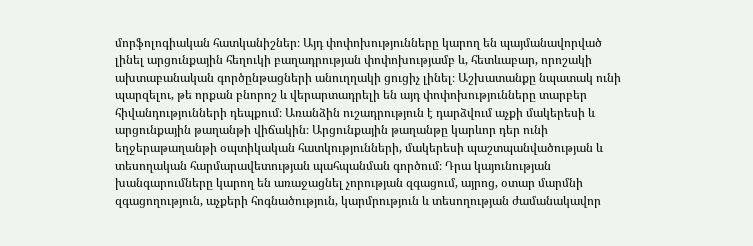մորֆոլոգիական հատկանիշներ։ Այդ փոփոխությունները կարող են պայմանավորված լինել արցունքային հեղուկի բաղադրության փոփոխությամբ և, հետևաբար, որոշակի ախտաբանական գործընթացների անուղղակի ցուցիչ լինել։ Աշխատանքը նպատակ ունի պարզելու, թե որքան բնորոշ և վերարտադրելի են այդ փոփոխությունները տարբեր հիվանդությունների դեպքում։ Առանձին ուշադրություն է դարձվում աչքի մակերեսի և արցունքային թաղանթի վիճակին։ Արցունքային թաղանթը կարևոր դեր ունի եղջերաթաղանթի օպտիկական հատկությունների, մակերեսի պաշտպանվածության և տեսողական հարմարավետության պահպանման գործում։ Դրա կայունության խանգարումները կարող են առաջացնել չորության զգացում, այրոց, օտար մարմնի զգացողություն, աչքերի հոգնածություն, կարմրություն և տեսողության ժամանակավոր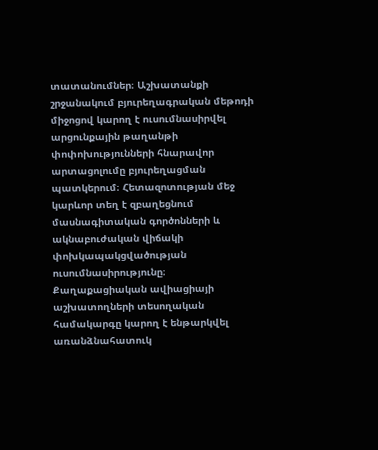տատանումներ։ Աշխատանքի շրջանակում բյուրեղագրական մեթոդի միջոցով կարող է ուսումնասիրվել արցունքային թաղանթի փոփոխությունների հնարավոր արտացոլումը բյուրեղացման պատկերում։ Հետազոտության մեջ կարևոր տեղ է զբաղեցնում մասնագիտական գործոնների և ակնաբուժական վիճակի փոխկապակցվածության ուսումնասիրությունը։ Քաղաքացիական ավիացիայի աշխատողների տեսողական համակարգը կարող է ենթարկվել առանձնահատուկ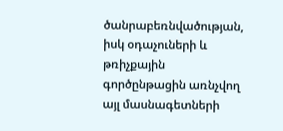ծանրաբեռնվածության, իսկ օդաչուների և թռիչքային գործընթացին առնչվող այլ մասնագետների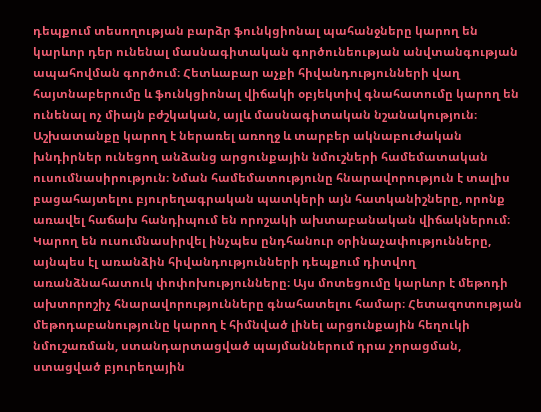դեպքում տեսողության բարձր ֆունկցիոնալ պահանջները կարող են կարևոր դեր ունենալ մասնագիտական գործունեության անվտանգության ապահովման գործում։ Հետևաբար աչքի հիվանդությունների վաղ հայտնաբերումը և ֆունկցիոնալ վիճակի օբյեկտիվ գնահատումը կարող են ունենալ ոչ միայն բժշկական, այլև մասնագիտական նշանակություն։ Աշխատանքը կարող է ներառել առողջ և տարբեր ակնաբուժական խնդիրներ ունեցող անձանց արցունքային նմուշների համեմատական ուսումնասիրություն։ Նման համեմատությունը հնարավորություն է տալիս բացահայտելու բյուրեղագրական պատկերի այն հատկանիշները, որոնք առավել հաճախ հանդիպում են որոշակի ախտաբանական վիճակներում։ Կարող են ուսումնասիրվել ինչպես ընդհանուր օրինաչափությունները, այնպես էլ առանձին հիվանդությունների դեպքում դիտվող առանձնահատուկ փոփոխությունները։ Այս մոտեցումը կարևոր է մեթոդի ախտորոշիչ հնարավորությունները գնահատելու համար։ Հետազոտության մեթոդաբանությունը կարող է հիմնված լինել արցունքային հեղուկի նմուշառման, ստանդարտացված պայմաններում դրա չորացման, ստացված բյուրեղային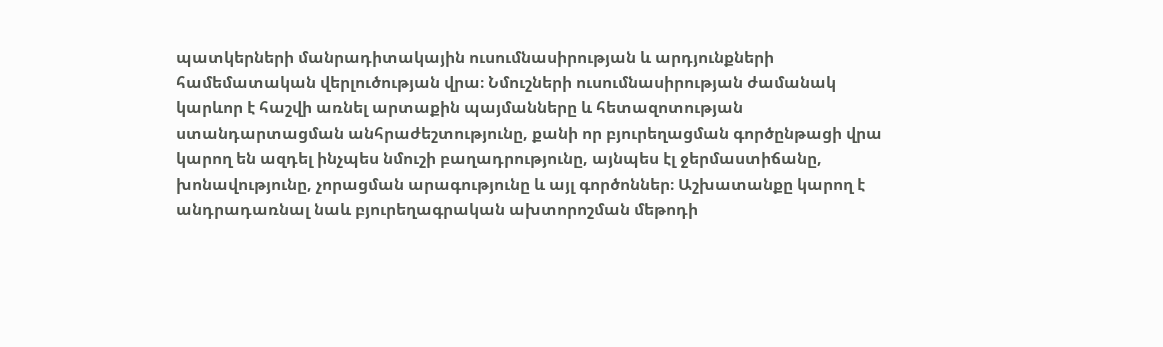պատկերների մանրադիտակային ուսումնասիրության և արդյունքների համեմատական վերլուծության վրա։ Նմուշների ուսումնասիրության ժամանակ կարևոր է հաշվի առնել արտաքին պայմանները և հետազոտության ստանդարտացման անհրաժեշտությունը, քանի որ բյուրեղացման գործընթացի վրա կարող են ազդել ինչպես նմուշի բաղադրությունը, այնպես էլ ջերմաստիճանը, խոնավությունը, չորացման արագությունը և այլ գործոններ։ Աշխատանքը կարող է անդրադառնալ նաև բյուրեղագրական ախտորոշման մեթոդի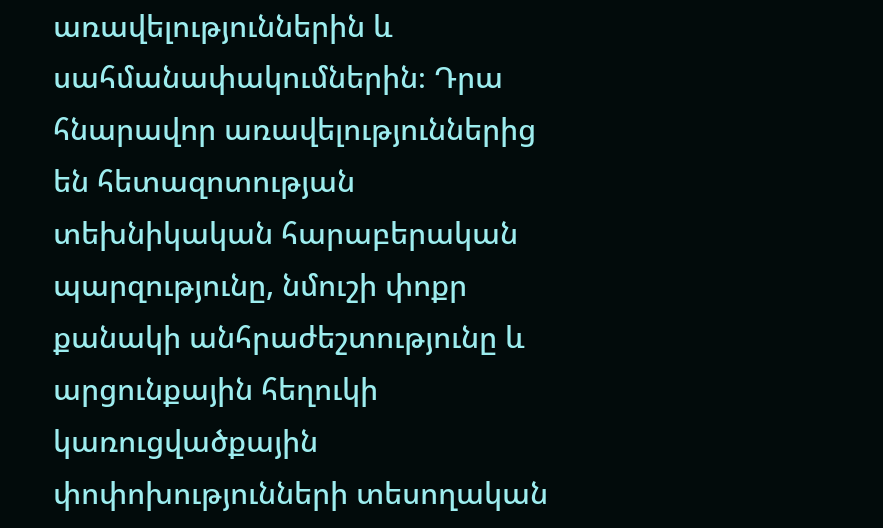առավելություններին և սահմանափակումներին։ Դրա հնարավոր առավելություններից են հետազոտության տեխնիկական հարաբերական պարզությունը, նմուշի փոքր քանակի անհրաժեշտությունը և արցունքային հեղուկի կառուցվածքային փոփոխությունների տեսողական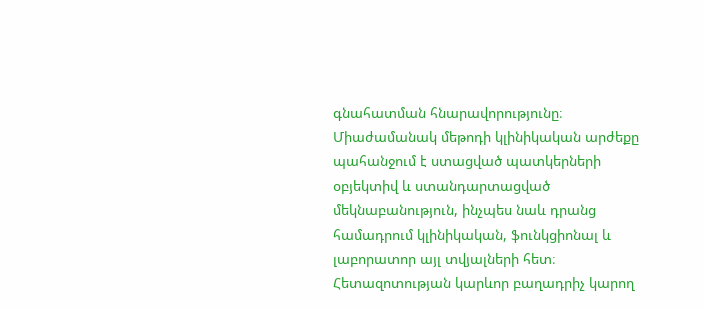գնահատման հնարավորությունը։ Միաժամանակ մեթոդի կլինիկական արժեքը պահանջում է ստացված պատկերների օբյեկտիվ և ստանդարտացված մեկնաբանություն, ինչպես նաև դրանց համադրում կլինիկական, ֆունկցիոնալ և լաբորատոր այլ տվյալների հետ։ Հետազոտության կարևոր բաղադրիչ կարող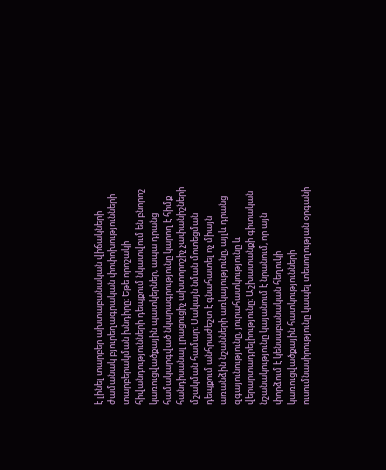է լինել տարբեր ախտաբանական վիճակների ժամանակ բյուրեղագրական փոփոխությունների տարբերակման խնդիրը։ Եթե որոշակի հիվանդությունների դեպքում նկատվում են բնորոշ կառուցվածքային պատկերներ, ապա դրանց համակարգված նկարագրությունը կարող է հիմք հանդիսանալ լրացուցիչ ախտորոշիչ չափանիշների մշակման համար։ Սակայն նման մոտեցման դեպքում անհրաժեշտ է գնահատել ոչ միայն առանձին նշանների առկայությունը, այլև դրանց զգայունությունը, յուրահատկությունը և վերարտադրելիությունը։ Աշխատանքի գիտական նշանակությունը կայանում է նրանում, որ այն փորձում է կենսաբանական հեղուկի կառուցվածքային հատկությունների ուսումնասիրությունը կապել տեսողության օրգանի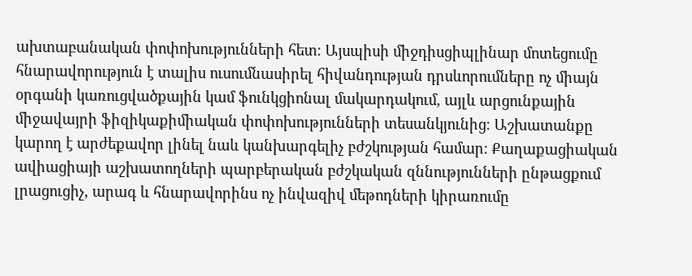ախտաբանական փոփոխությունների հետ։ Այսպիսի միջդիսցիպլինար մոտեցումը հնարավորություն է տալիս ուսումնասիրել հիվանդության դրսևորումները ոչ միայն օրգանի կառուցվածքային կամ ֆունկցիոնալ մակարդակում, այլև արցունքային միջավայրի ֆիզիկաքիմիական փոփոխությունների տեսանկյունից։ Աշխատանքը կարող է արժեքավոր լինել նաև կանխարգելիչ բժշկության համար։ Քաղաքացիական ավիացիայի աշխատողների պարբերական բժշկական զննությունների ընթացքում լրացուցիչ, արագ և հնարավորինս ոչ ինվազիվ մեթոդների կիրառումը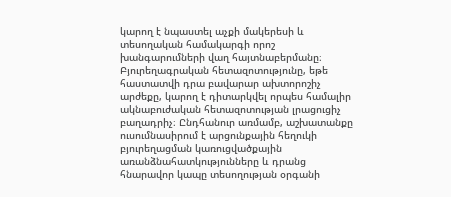կարող է նպաստել աչքի մակերեսի և տեսողական համակարգի որոշ խանգարումների վաղ հայտնաբերմանը։ Բյուրեղագրական հետազոտությունը, եթե հաստատվի դրա բավարար ախտորոշիչ արժեքը, կարող է դիտարկվել որպես համալիր ակնաբուժական հետազոտության լրացուցիչ բաղադրիչ։ Ընդհանուր առմամբ, աշխատանքը ուսումնասիրում է արցունքային հեղուկի բյուրեղացման կառուցվածքային առանձնահատկությունները և դրանց հնարավոր կապը տեսողության օրգանի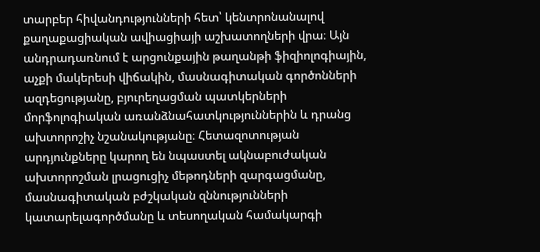տարբեր հիվանդությունների հետ՝ կենտրոնանալով քաղաքացիական ավիացիայի աշխատողների վրա։ Այն անդրադառնում է արցունքային թաղանթի ֆիզիոլոգիային, աչքի մակերեսի վիճակին, մասնագիտական գործոնների ազդեցությանը, բյուրեղացման պատկերների մորֆոլոգիական առանձնահատկություններին և դրանց ախտորոշիչ նշանակությանը։ Հետազոտության արդյունքները կարող են նպաստել ակնաբուժական ախտորոշման լրացուցիչ մեթոդների զարգացմանը, մասնագիտական բժշկական զննությունների կատարելագործմանը և տեսողական համակարգի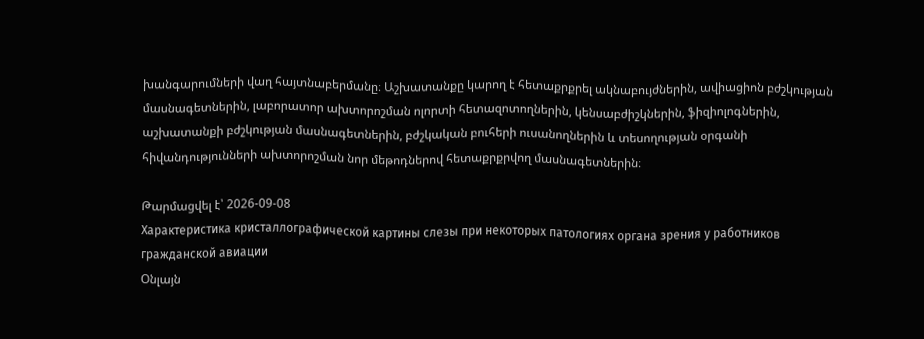խանգարումների վաղ հայտնաբերմանը։ Աշխատանքը կարող է հետաքրքրել ակնաբույժներին, ավիացիոն բժշկության մասնագետներին, լաբորատոր ախտորոշման ոլորտի հետազոտողներին, կենսաբժիշկներին, ֆիզիոլոգներին, աշխատանքի բժշկության մասնագետներին, բժշկական բուհերի ուսանողներին և տեսողության օրգանի հիվանդությունների ախտորոշման նոր մեթոդներով հետաքրքրվող մասնագետներին։

Թարմացվել է՝ 2026-09-08
Характеристика кристаллографической картины слезы при некоторых патологиях органа зрения у работников гражданской авиации
Օնլայն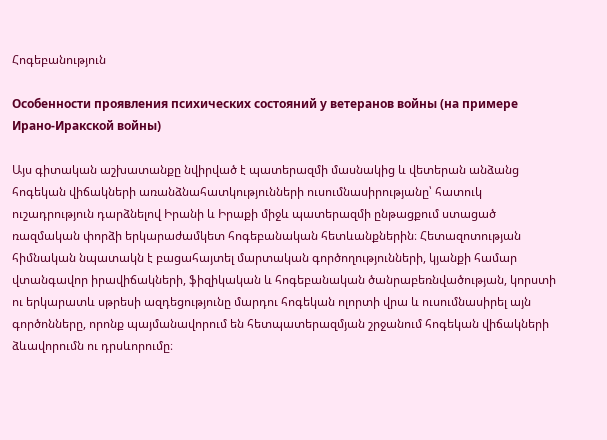Հոգեբանություն

Особенности проявления психических состояний у ветеранов войны (на примере Ирано-Иракской войны)

Այս գիտական աշխատանքը նվիրված է պատերազմի մասնակից և վետերան անձանց հոգեկան վիճակների առանձնահատկությունների ուսումնասիրությանը՝ հատուկ ուշադրություն դարձնելով Իրանի և Իրաքի միջև պատերազմի ընթացքում ստացած ռազմական փորձի երկարաժամկետ հոգեբանական հետևանքներին։ Հետազոտության հիմնական նպատակն է բացահայտել մարտական գործողությունների, կյանքի համար վտանգավոր իրավիճակների, ֆիզիկական և հոգեբանական ծանրաբեռնվածության, կորստի ու երկարատև սթրեսի ազդեցությունը մարդու հոգեկան ոլորտի վրա և ուսումնասիրել այն գործոնները, որոնք պայմանավորում են հետպատերազմյան շրջանում հոգեկան վիճակների ձևավորումն ու դրսևորումը։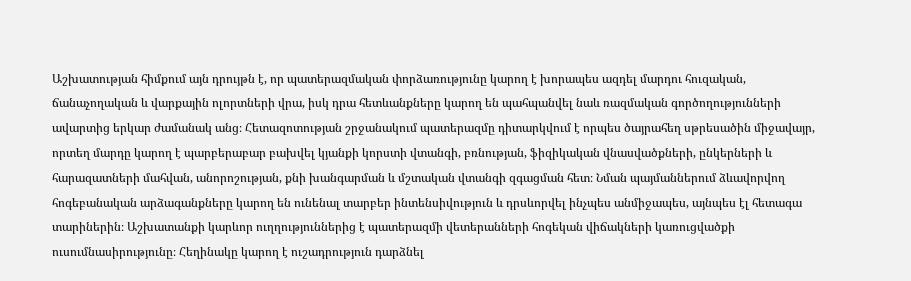Աշխատության հիմքում այն դրույթն է, որ պատերազմական փորձառությունը կարող է խորապես ազդել մարդու հուզական, ճանաչողական և վարքային ոլորտների վրա, իսկ դրա հետևանքները կարող են պահպանվել նաև ռազմական գործողությունների ավարտից երկար ժամանակ անց։ Հետազոտության շրջանակում պատերազմը դիտարկվում է որպես ծայրահեղ սթրեսածին միջավայր, որտեղ մարդը կարող է պարբերաբար բախվել կյանքի կորստի վտանգի, բռնության, ֆիզիկական վնասվածքների, ընկերների և հարազատների մահվան, անորոշության, քնի խանգարման և մշտական վտանգի զգացման հետ։ Նման պայմաններում ձևավորվող հոգեբանական արձագանքները կարող են ունենալ տարբեր ինտենսիվություն և դրսևորվել ինչպես անմիջապես, այնպես էլ հետագա տարիներին։ Աշխատանքի կարևոր ուղղություններից է պատերազմի վետերանների հոգեկան վիճակների կառուցվածքի ուսումնասիրությունը։ Հեղինակը կարող է ուշադրություն դարձնել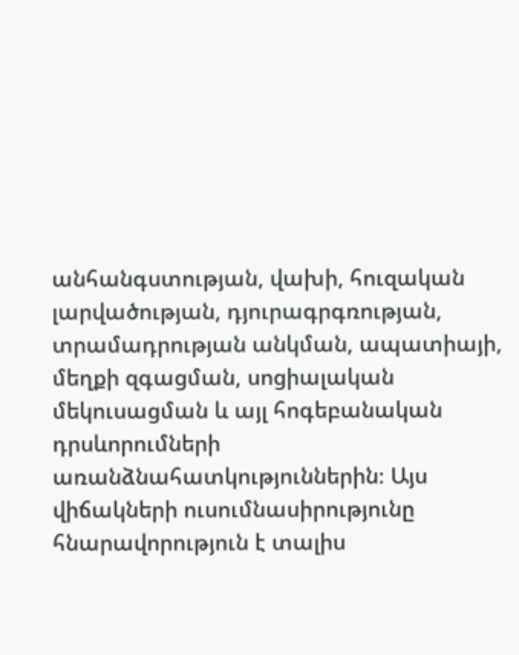անհանգստության, վախի, հուզական լարվածության, դյուրագրգռության, տրամադրության անկման, ապատիայի, մեղքի զգացման, սոցիալական մեկուսացման և այլ հոգեբանական դրսևորումների առանձնահատկություններին։ Այս վիճակների ուսումնասիրությունը հնարավորություն է տալիս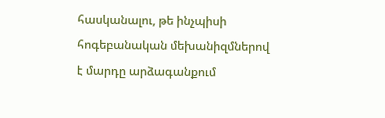հասկանալու, թե ինչպիսի հոգեբանական մեխանիզմներով է մարդը արձագանքում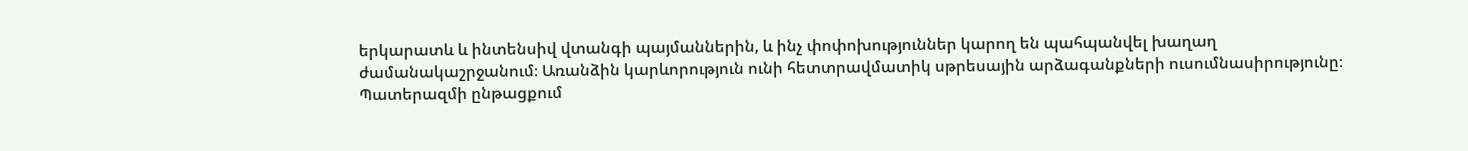երկարատև և ինտենսիվ վտանգի պայմաններին, և ինչ փոփոխություններ կարող են պահպանվել խաղաղ ժամանակաշրջանում։ Առանձին կարևորություն ունի հետտրավմատիկ սթրեսային արձագանքների ուսումնասիրությունը։ Պատերազմի ընթացքում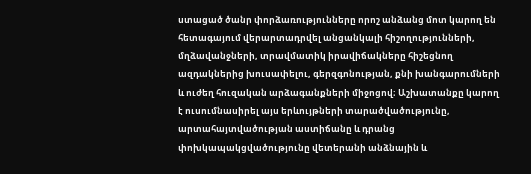ստացած ծանր փորձառությունները որոշ անձանց մոտ կարող են հետագայում վերարտադրվել անցանկալի հիշողությունների, մղձավանջների, տրավմատիկ իրավիճակները հիշեցնող ազդակներից խուսափելու, գերզգոնության, քնի խանգարումների և ուժեղ հուզական արձագանքների միջոցով։ Աշխատանքը կարող է ուսումնասիրել այս երևույթների տարածվածությունը, արտահայտվածության աստիճանը և դրանց փոխկապակցվածությունը վետերանի անձնային և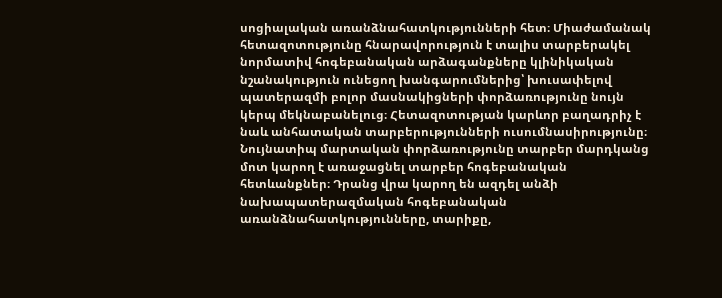սոցիալական առանձնահատկությունների հետ։ Միաժամանակ հետազոտությունը հնարավորություն է տալիս տարբերակել նորմատիվ հոգեբանական արձագանքները կլինիկական նշանակություն ունեցող խանգարումներից՝ խուսափելով պատերազմի բոլոր մասնակիցների փորձառությունը նույն կերպ մեկնաբանելուց։ Հետազոտության կարևոր բաղադրիչ է նաև անհատական տարբերությունների ուսումնասիրությունը։ Նույնատիպ մարտական փորձառությունը տարբեր մարդկանց մոտ կարող է առաջացնել տարբեր հոգեբանական հետևանքներ։ Դրանց վրա կարող են ազդել անձի նախապատերազմական հոգեբանական առանձնահատկությունները, տարիքը,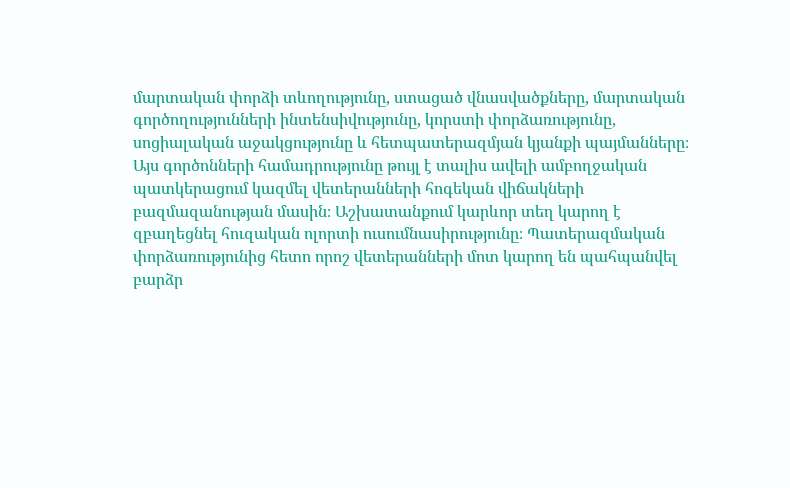մարտական փորձի տևողությունը, ստացած վնասվածքները, մարտական գործողությունների ինտենսիվությունը, կորստի փորձառությունը, սոցիալական աջակցությունը և հետպատերազմյան կյանքի պայմանները։ Այս գործոնների համադրությունը թույլ է տալիս ավելի ամբողջական պատկերացում կազմել վետերանների հոգեկան վիճակների բազմազանության մասին։ Աշխատանքում կարևոր տեղ կարող է զբաղեցնել հուզական ոլորտի ուսումնասիրությունը։ Պատերազմական փորձառությունից հետո որոշ վետերանների մոտ կարող են պահպանվել բարձր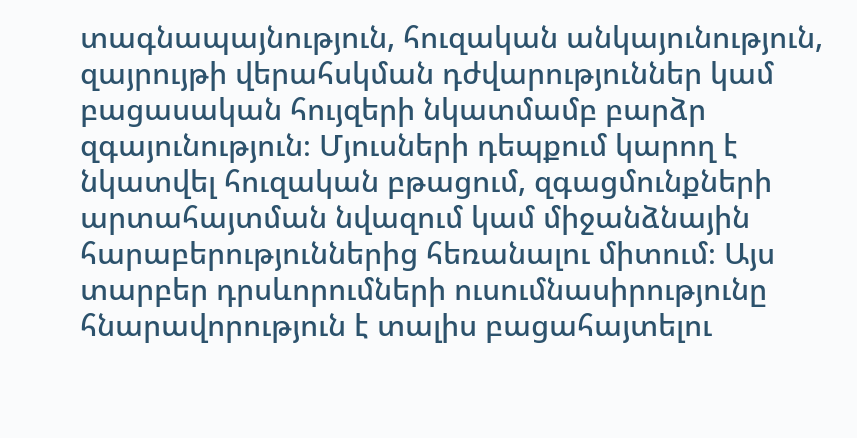տագնապայնություն, հուզական անկայունություն, զայրույթի վերահսկման դժվարություններ կամ բացասական հույզերի նկատմամբ բարձր զգայունություն։ Մյուսների դեպքում կարող է նկատվել հուզական բթացում, զգացմունքների արտահայտման նվազում կամ միջանձնային հարաբերություններից հեռանալու միտում։ Այս տարբեր դրսևորումների ուսումնասիրությունը հնարավորություն է տալիս բացահայտելու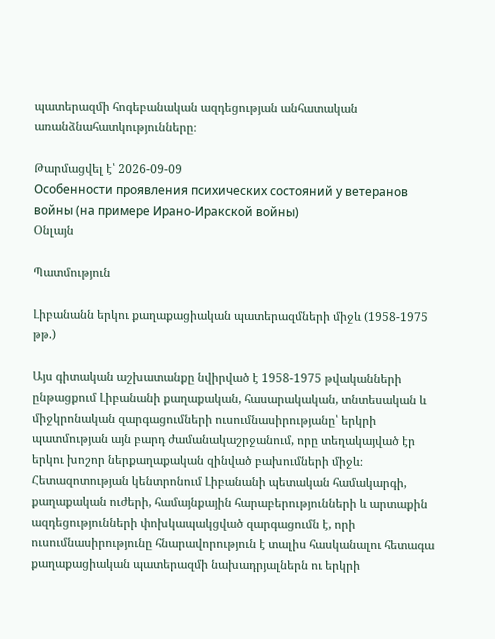պատերազմի հոգեբանական ազդեցության անհատական առանձնահատկությունները։

Թարմացվել է՝ 2026-09-09
Особенности проявления психических состояний у ветеранов войны (на примере Ирано-Иракской войны)
Օնլայն

Պատմություն

Լիբանանն երկու քաղաքացիական պատերազմների միջև (1958-1975 թթ.)

Այս գիտական աշխատանքը նվիրված է 1958-1975 թվականների ընթացքում Լիբանանի քաղաքական, հասարակական, տնտեսական և միջկրոնական զարգացումների ուսումնասիրությանը՝ երկրի պատմության այն բարդ ժամանակաշրջանում, որը տեղակայված էր երկու խոշոր ներքաղաքական զինված բախումների միջև։ Հետազոտության կենտրոնում Լիբանանի պետական համակարգի, քաղաքական ուժերի, համայնքային հարաբերությունների և արտաքին ազդեցությունների փոխկապակցված զարգացումն է, որի ուսումնասիրությունը հնարավորություն է տալիս հասկանալու հետագա քաղաքացիական պատերազմի նախադրյալներն ու երկրի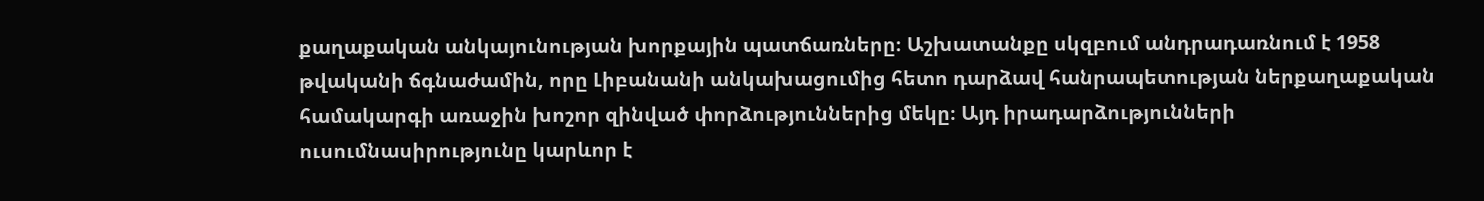քաղաքական անկայունության խորքային պատճառները։ Աշխատանքը սկզբում անդրադառնում է 1958 թվականի ճգնաժամին, որը Լիբանանի անկախացումից հետո դարձավ հանրապետության ներքաղաքական համակարգի առաջին խոշոր զինված փորձություններից մեկը։ Այդ իրադարձությունների ուսումնասիրությունը կարևոր է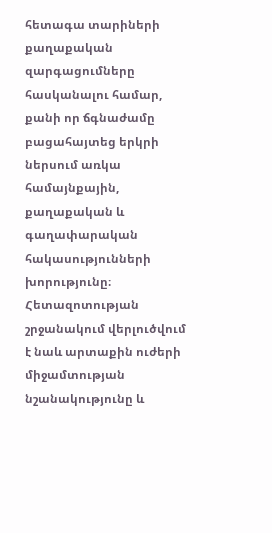հետագա տարիների քաղաքական զարգացումները հասկանալու համար, քանի որ ճգնաժամը բացահայտեց երկրի ներսում առկա համայնքային, քաղաքական և գաղափարական հակասությունների խորությունը։ Հետազոտության շրջանակում վերլուծվում է նաև արտաքին ուժերի միջամտության նշանակությունը և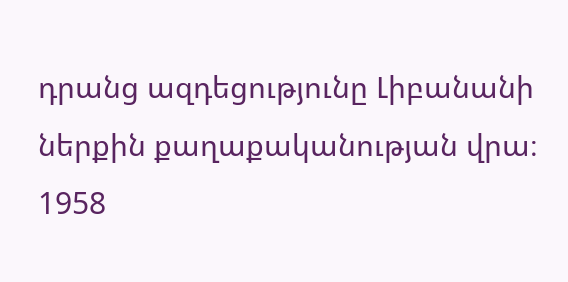դրանց ազդեցությունը Լիբանանի ներքին քաղաքականության վրա։ 1958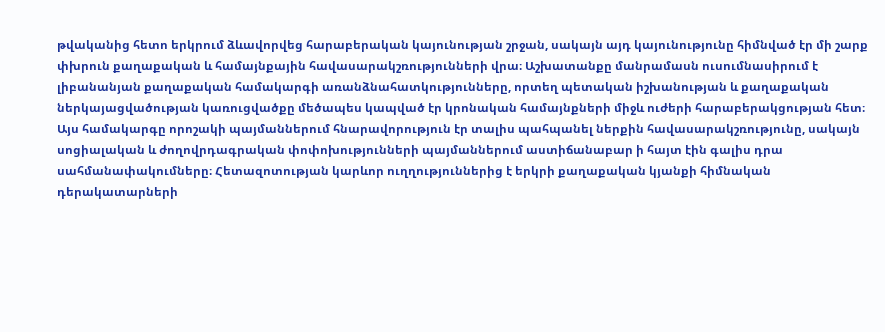թվականից հետո երկրում ձևավորվեց հարաբերական կայունության շրջան, սակայն այդ կայունությունը հիմնված էր մի շարք փխրուն քաղաքական և համայնքային հավասարակշռությունների վրա։ Աշխատանքը մանրամասն ուսումնասիրում է լիբանանյան քաղաքական համակարգի առանձնահատկությունները, որտեղ պետական իշխանության և քաղաքական ներկայացվածության կառուցվածքը մեծապես կապված էր կրոնական համայնքների միջև ուժերի հարաբերակցության հետ։ Այս համակարգը որոշակի պայմաններում հնարավորություն էր տալիս պահպանել ներքին հավասարակշռությունը, սակայն սոցիալական և ժողովրդագրական փոփոխությունների պայմաններում աստիճանաբար ի հայտ էին գալիս դրա սահմանափակումները։ Հետազոտության կարևոր ուղղություններից է երկրի քաղաքական կյանքի հիմնական դերակատարների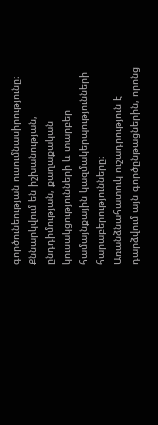գործունեության ուսումնասիրությունը։ Քննարկվում են իշխանության, ընդդիմության, քաղաքական կուսակցությունների և տարբեր համայնքային կազմակերպությունների հարաբերությունները։ Առանձնահատուկ ուշադրություն է դարձվում այն գործընթացներին, որոնց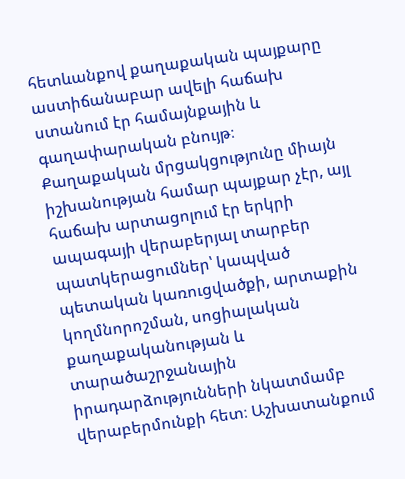հետևանքով քաղաքական պայքարը աստիճանաբար ավելի հաճախ ստանում էր համայնքային և գաղափարական բնույթ։ Քաղաքական մրցակցությունը միայն իշխանության համար պայքար չէր, այլ հաճախ արտացոլում էր երկրի ապագայի վերաբերյալ տարբեր պատկերացումներ՝ կապված պետական կառուցվածքի, արտաքին կողմնորոշման, սոցիալական քաղաքականության և տարածաշրջանային իրադարձությունների նկատմամբ վերաբերմունքի հետ։ Աշխատանքում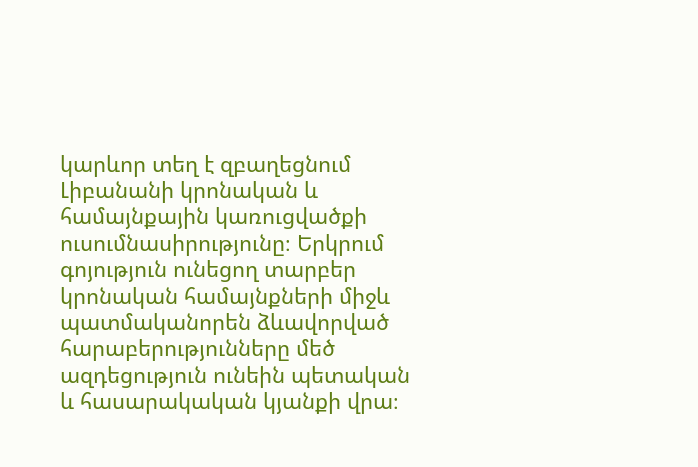կարևոր տեղ է զբաղեցնում Լիբանանի կրոնական և համայնքային կառուցվածքի ուսումնասիրությունը։ Երկրում գոյություն ունեցող տարբեր կրոնական համայնքների միջև պատմականորեն ձևավորված հարաբերությունները մեծ ազդեցություն ունեին պետական և հասարակական կյանքի վրա։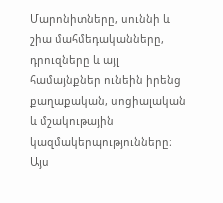Մարոնիտները, սուննի և շիա մահմեդականները, դրուզները և այլ համայնքներ ունեին իրենց քաղաքական, սոցիալական և մշակութային կազմակերպությունները։ Այս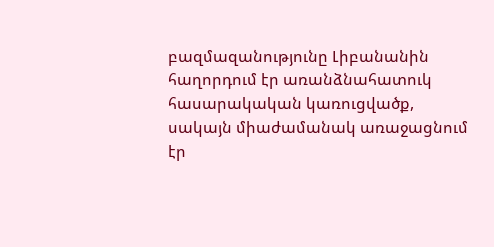բազմազանությունը Լիբանանին հաղորդում էր առանձնահատուկ հասարակական կառուցվածք, սակայն միաժամանակ առաջացնում էր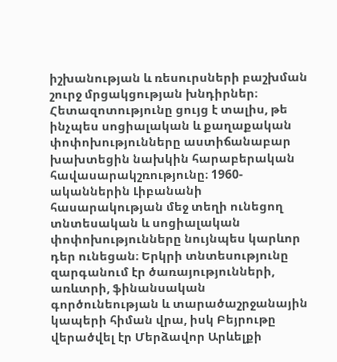իշխանության և ռեսուրսների բաշխման շուրջ մրցակցության խնդիրներ։ Հետազոտությունը ցույց է տալիս, թե ինչպես սոցիալական և քաղաքական փոփոխությունները աստիճանաբար խախտեցին նախկին հարաբերական հավասարակշռությունը։ 1960-ականներին Լիբանանի հասարակության մեջ տեղի ունեցող տնտեսական և սոցիալական փոփոխությունները նույնպես կարևոր դեր ունեցան։ Երկրի տնտեսությունը զարգանում էր ծառայությունների, առևտրի, ֆինանսական գործունեության և տարածաշրջանային կապերի հիման վրա, իսկ Բեյրութը վերածվել էր Մերձավոր Արևելքի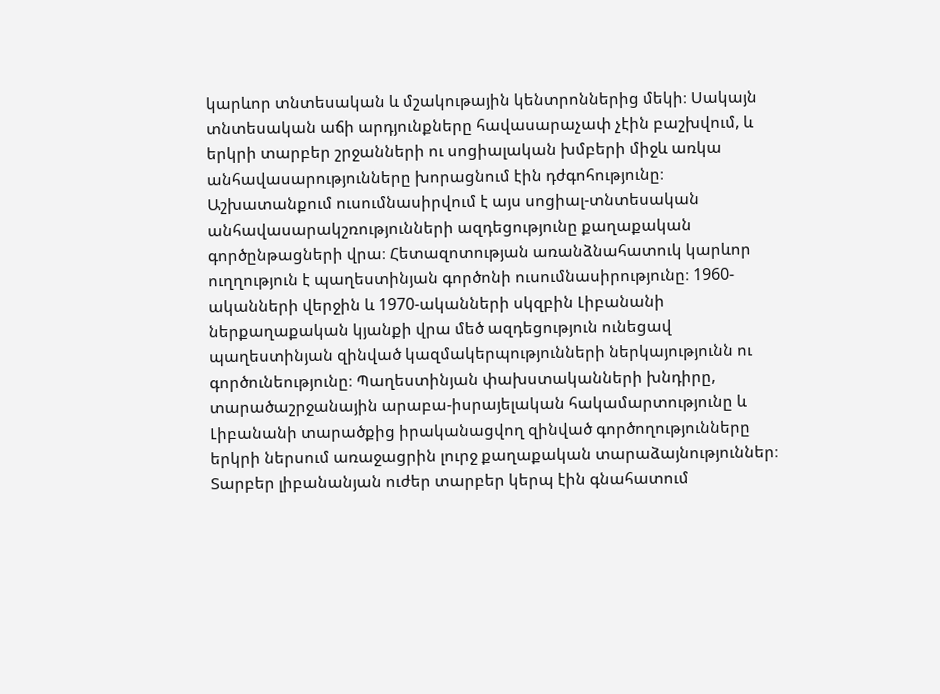կարևոր տնտեսական և մշակութային կենտրոններից մեկի։ Սակայն տնտեսական աճի արդյունքները հավասարաչափ չէին բաշխվում, և երկրի տարբեր շրջանների ու սոցիալական խմբերի միջև առկա անհավասարությունները խորացնում էին դժգոհությունը։ Աշխատանքում ուսումնասիրվում է այս սոցիալ-տնտեսական անհավասարակշռությունների ազդեցությունը քաղաքական գործընթացների վրա։ Հետազոտության առանձնահատուկ կարևոր ուղղություն է պաղեստինյան գործոնի ուսումնասիրությունը։ 1960-ականների վերջին և 1970-ականների սկզբին Լիբանանի ներքաղաքական կյանքի վրա մեծ ազդեցություն ունեցավ պաղեստինյան զինված կազմակերպությունների ներկայությունն ու գործունեությունը։ Պաղեստինյան փախստականների խնդիրը, տարածաշրջանային արաբա-իսրայելական հակամարտությունը և Լիբանանի տարածքից իրականացվող զինված գործողությունները երկրի ներսում առաջացրին լուրջ քաղաքական տարաձայնություններ։ Տարբեր լիբանանյան ուժեր տարբեր կերպ էին գնահատում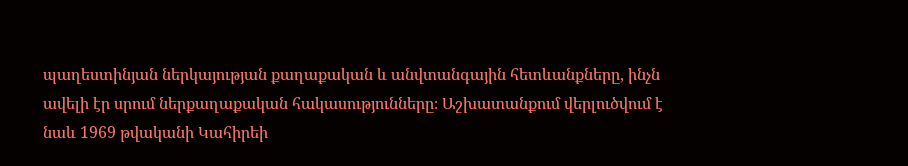պաղեստինյան ներկայության քաղաքական և անվտանգային հետևանքները, ինչն ավելի էր սրում ներքաղաքական հակասությունները։ Աշխատանքում վերլուծվում է նաև 1969 թվականի Կահիրեի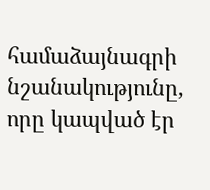համաձայնագրի նշանակությունը, որը կապված էր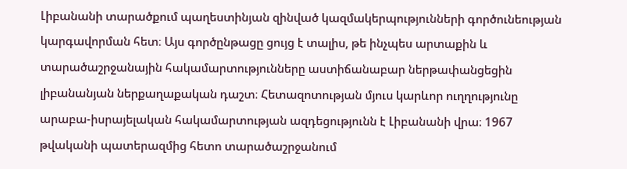Լիբանանի տարածքում պաղեստինյան զինված կազմակերպությունների գործունեության կարգավորման հետ։ Այս գործընթացը ցույց է տալիս, թե ինչպես արտաքին և տարածաշրջանային հակամարտությունները աստիճանաբար ներթափանցեցին լիբանանյան ներքաղաքական դաշտ։ Հետազոտության մյուս կարևոր ուղղությունը արաբա-իսրայելական հակամարտության ազդեցությունն է Լիբանանի վրա։ 1967 թվականի պատերազմից հետո տարածաշրջանում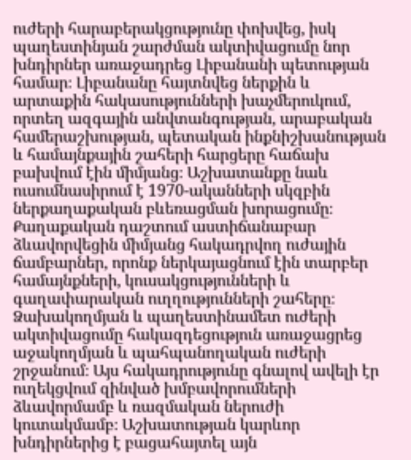ուժերի հարաբերակցությունը փոխվեց, իսկ պաղեստինյան շարժման ակտիվացումը նոր խնդիրներ առաջադրեց Լիբանանի պետության համար։ Լիբանանը հայտնվեց ներքին և արտաքին հակասությունների խաչմերուկում, որտեղ ազգային անվտանգության, արաբական համերաշխության, պետական ինքնիշխանության և համայնքային շահերի հարցերը հաճախ բախվում էին միմյանց։ Աշխատանքը նաև ուսումնասիրում է 1970-ականների սկզբին ներքաղաքական բևեռացման խորացումը։ Քաղաքական դաշտում աստիճանաբար ձևավորվեցին միմյանց հակադրվող ուժային ճամբարներ, որոնք ներկայացնում էին տարբեր համայնքների, կուսակցությունների և գաղափարական ուղղությունների շահերը։ Ձախակողմյան և պաղեստինամետ ուժերի ակտիվացումը հակազդեցություն առաջացրեց աջակողմյան և պահպանողական ուժերի շրջանում։ Այս հակադրությունը գնալով ավելի էր ուղեկցվում զինված խմբավորումների ձևավորմամբ և ռազմական ներուժի կուտակմամբ։ Աշխատության կարևոր խնդիրներից է բացահայտել այն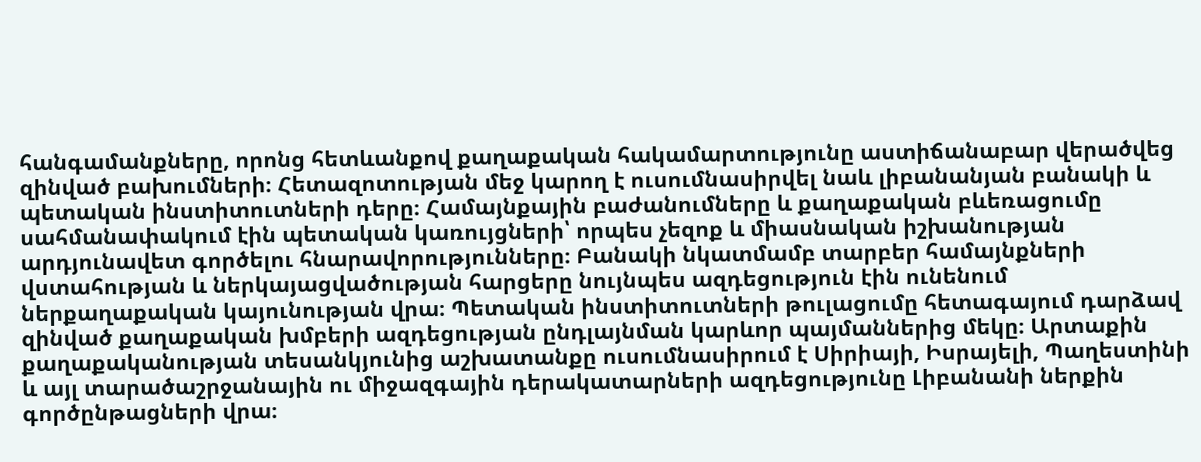հանգամանքները, որոնց հետևանքով քաղաքական հակամարտությունը աստիճանաբար վերածվեց զինված բախումների։ Հետազոտության մեջ կարող է ուսումնասիրվել նաև լիբանանյան բանակի և պետական ինստիտուտների դերը։ Համայնքային բաժանումները և քաղաքական բևեռացումը սահմանափակում էին պետական կառույցների՝ որպես չեզոք և միասնական իշխանության արդյունավետ գործելու հնարավորությունները։ Բանակի նկատմամբ տարբեր համայնքների վստահության և ներկայացվածության հարցերը նույնպես ազդեցություն էին ունենում ներքաղաքական կայունության վրա։ Պետական ինստիտուտների թուլացումը հետագայում դարձավ զինված քաղաքական խմբերի ազդեցության ընդլայնման կարևոր պայմաններից մեկը։ Արտաքին քաղաքականության տեսանկյունից աշխատանքը ուսումնասիրում է Սիրիայի, Իսրայելի, Պաղեստինի և այլ տարածաշրջանային ու միջազգային դերակատարների ազդեցությունը Լիբանանի ներքին գործընթացների վրա։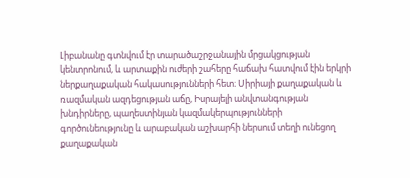Լիբանանը գտնվում էր տարածաշրջանային մրցակցության կենտրոնում, և արտաքին ուժերի շահերը հաճախ հատվում էին երկրի ներքաղաքական հակասությունների հետ։ Սիրիայի քաղաքական և ռազմական ազդեցության աճը, Իսրայելի անվտանգության խնդիրները, պաղեստինյան կազմակերպությունների գործունեությունը և արաբական աշխարհի ներսում տեղի ունեցող քաղաքական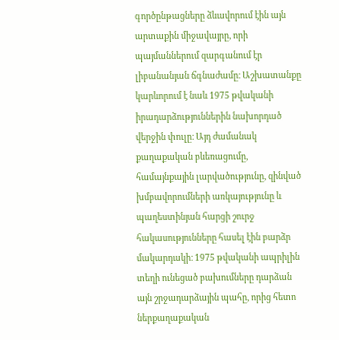գործընթացները ձևավորում էին այն արտաքին միջավայրը, որի պայմաններում զարգանում էր լիբանանյան ճգնաժամը։ Աշխատանքը կարևորում է նաև 1975 թվականի իրադարձություններին նախորդած վերջին փուլը։ Այդ ժամանակ քաղաքական բևեռացումը, համայնքային լարվածությունը, զինված խմբավորումների առկայությունը և պաղեստինյան հարցի շուրջ հակասությունները հասել էին բարձր մակարդակի։ 1975 թվականի ապրիլին տեղի ունեցած բախումները դարձան այն շրջադարձային պահը, որից հետո ներքաղաքական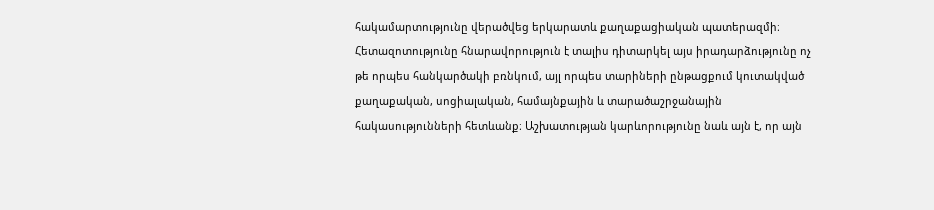հակամարտությունը վերածվեց երկարատև քաղաքացիական պատերազմի։ Հետազոտությունը հնարավորություն է տալիս դիտարկել այս իրադարձությունը ոչ թե որպես հանկարծակի բռնկում, այլ որպես տարիների ընթացքում կուտակված քաղաքական, սոցիալական, համայնքային և տարածաշրջանային հակասությունների հետևանք։ Աշխատության կարևորությունը նաև այն է, որ այն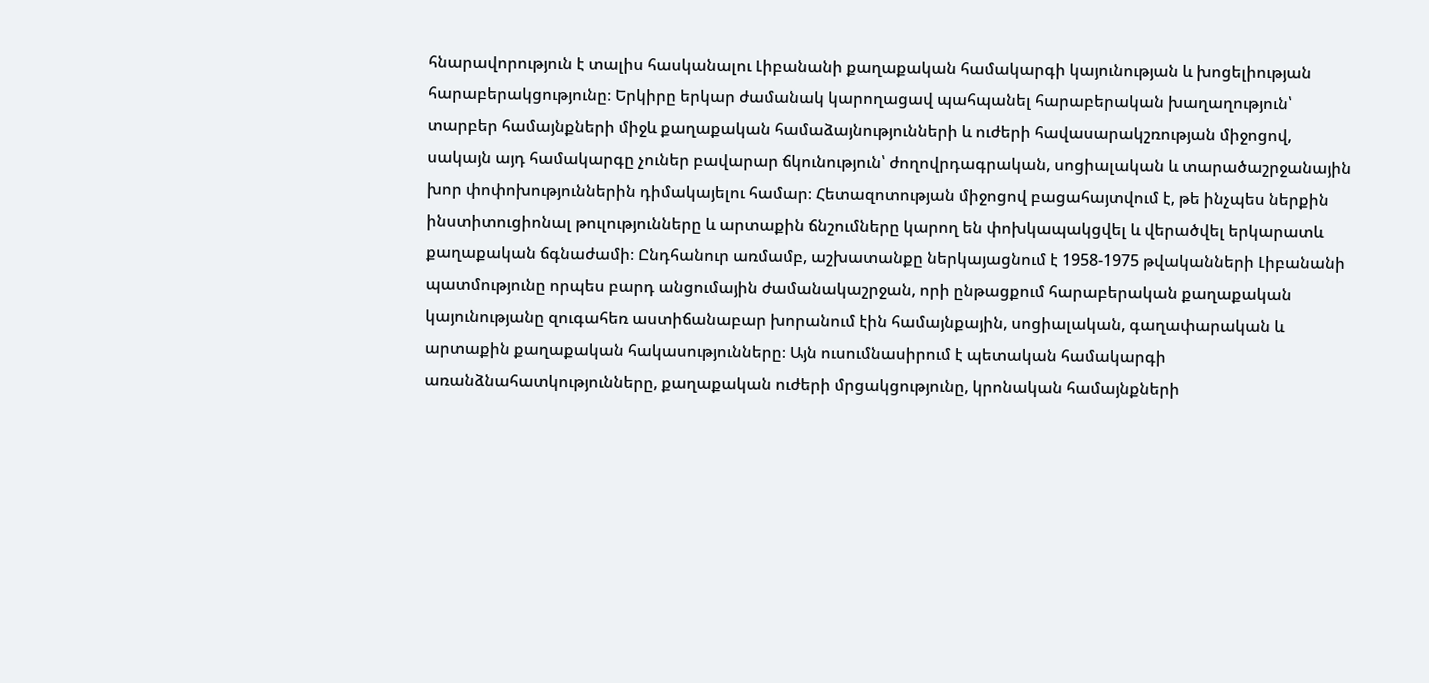հնարավորություն է տալիս հասկանալու Լիբանանի քաղաքական համակարգի կայունության և խոցելիության հարաբերակցությունը։ Երկիրը երկար ժամանակ կարողացավ պահպանել հարաբերական խաղաղություն՝ տարբեր համայնքների միջև քաղաքական համաձայնությունների և ուժերի հավասարակշռության միջոցով, սակայն այդ համակարգը չուներ բավարար ճկունություն՝ ժողովրդագրական, սոցիալական և տարածաշրջանային խոր փոփոխություններին դիմակայելու համար։ Հետազոտության միջոցով բացահայտվում է, թե ինչպես ներքին ինստիտուցիոնալ թուլությունները և արտաքին ճնշումները կարող են փոխկապակցվել և վերածվել երկարատև քաղաքական ճգնաժամի։ Ընդհանուր առմամբ, աշխատանքը ներկայացնում է 1958-1975 թվականների Լիբանանի պատմությունը որպես բարդ անցումային ժամանակաշրջան, որի ընթացքում հարաբերական քաղաքական կայունությանը զուգահեռ աստիճանաբար խորանում էին համայնքային, սոցիալական, գաղափարական և արտաքին քաղաքական հակասությունները։ Այն ուսումնասիրում է պետական համակարգի առանձնահատկությունները, քաղաքական ուժերի մրցակցությունը, կրոնական համայնքների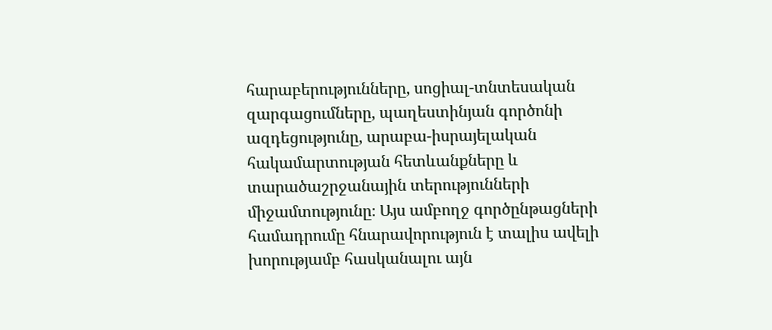հարաբերությունները, սոցիալ-տնտեսական զարգացումները, պաղեստինյան գործոնի ազդեցությունը, արաբա-իսրայելական հակամարտության հետևանքները և տարածաշրջանային տերությունների միջամտությունը։ Այս ամբողջ գործընթացների համադրումը հնարավորություն է տալիս ավելի խորությամբ հասկանալու այն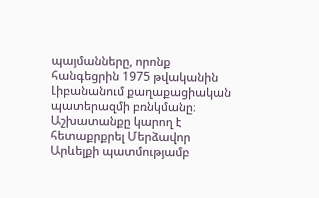պայմանները, որոնք հանգեցրին 1975 թվականին Լիբանանում քաղաքացիական պատերազմի բռնկմանը։ Աշխատանքը կարող է հետաքրքրել Մերձավոր Արևելքի պատմությամբ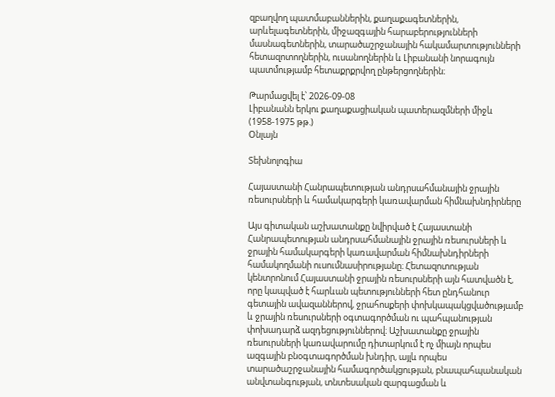զբաղվող պատմաբաններին, քաղաքագետներին, արևելագետներին, միջազգային հարաբերությունների մասնագետներին, տարածաշրջանային հակամարտությունների հետազոտողներին, ուսանողներին և Լիբանանի նորագույն պատմությամբ հետաքրքրվող ընթերցողներին։

Թարմացվել է՝ 2026-09-08
Լիբանանն երկու քաղաքացիական պատերազմների միջև (1958-1975 թթ.)
Օնլայն

Տեխնոլոգիա

Հայաստանի Հանրապետության անդրսահմանային ջրային ռեսուրսների և համակարգերի կառավարման հիմնախնդիրները

Այս գիտական աշխատանքը նվիրված է Հայաստանի Հանրապետության անդրսահմանային ջրային ռեսուրսների և ջրային համակարգերի կառավարման հիմնախնդիրների համակողմանի ուսումնասիրությանը։ Հետազոտության կենտրոնում Հայաստանի ջրային ռեսուրսների այն հատվածն է, որը կապված է հարևան պետությունների հետ ընդհանուր գետային ավազաններով, ջրահոսքերի փոխկապակցվածությամբ և ջրային ռեսուրսների օգտագործման ու պահպանության փոխադարձ ազդեցություններով։ Աշխատանքը ջրային ռեսուրսների կառավարումը դիտարկում է ոչ միայն որպես ազգային բնօգտագործման խնդիր, այլև որպես տարածաշրջանային համագործակցության, բնապահպանական անվտանգության, տնտեսական զարգացման և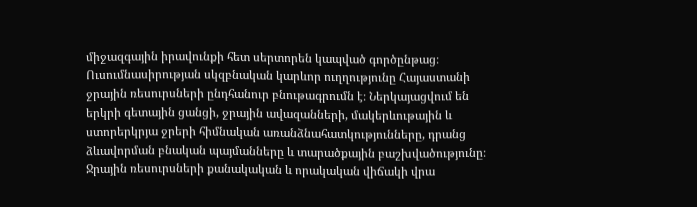միջազգային իրավունքի հետ սերտորեն կապված գործընթաց։ Ուսումնասիրության սկզբնական կարևոր ուղղությունը Հայաստանի ջրային ռեսուրսների ընդհանուր բնութագրումն է։ Ներկայացվում են երկրի գետային ցանցի, ջրային ավազանների, մակերևութային և ստորերկրյա ջրերի հիմնական առանձնահատկությունները, դրանց ձևավորման բնական պայմանները և տարածքային բաշխվածությունը։ Ջրային ռեսուրսների քանակական և որակական վիճակի վրա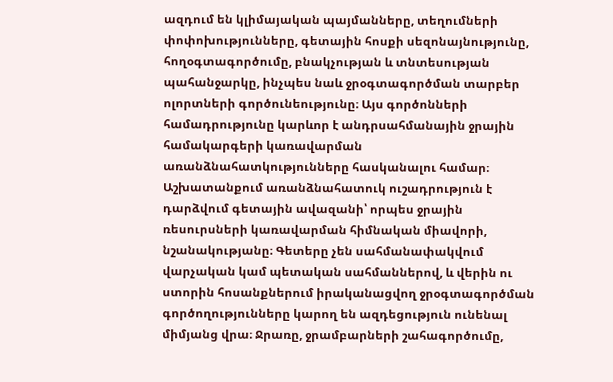ազդում են կլիմայական պայմանները, տեղումների փոփոխությունները, գետային հոսքի սեզոնայնությունը, հողօգտագործումը, բնակչության և տնտեսության պահանջարկը, ինչպես նաև ջրօգտագործման տարբեր ոլորտների գործունեությունը։ Այս գործոնների համադրությունը կարևոր է անդրսահմանային ջրային համակարգերի կառավարման առանձնահատկությունները հասկանալու համար։ Աշխատանքում առանձնահատուկ ուշադրություն է դարձվում գետային ավազանի՝ որպես ջրային ռեսուրսների կառավարման հիմնական միավորի, նշանակությանը։ Գետերը չեն սահմանափակվում վարչական կամ պետական սահմաններով, և վերին ու ստորին հոսանքներում իրականացվող ջրօգտագործման գործողությունները կարող են ազդեցություն ունենալ միմյանց վրա։ Ջրառը, ջրամբարների շահագործումը,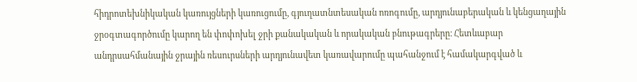հիդրոտեխնիկական կառույցների կառուցումը, գյուղատնտեսական ոռոգումը, արդյունաբերական և կենցաղային ջրօգտագործումը կարող են փոփոխել ջրի քանակական և որակական բնութագրերը։ Հետևաբար անդրսահմանային ջրային ռեսուրսների արդյունավետ կառավարումը պահանջում է համակարգված և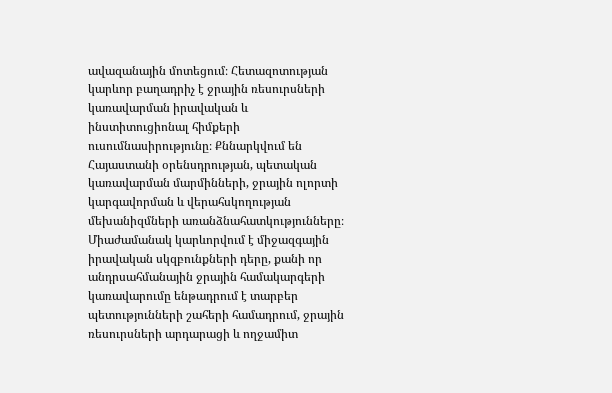ավազանային մոտեցում։ Հետազոտության կարևոր բաղադրիչ է ջրային ռեսուրսների կառավարման իրավական և ինստիտուցիոնալ հիմքերի ուսումնասիրությունը։ Քննարկվում են Հայաստանի օրենսդրության, պետական կառավարման մարմինների, ջրային ոլորտի կարգավորման և վերահսկողության մեխանիզմների առանձնահատկությունները։ Միաժամանակ կարևորվում է միջազգային իրավական սկզբունքների դերը, քանի որ անդրսահմանային ջրային համակարգերի կառավարումը ենթադրում է տարբեր պետությունների շահերի համադրում, ջրային ռեսուրսների արդարացի և ողջամիտ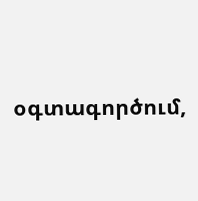օգտագործում,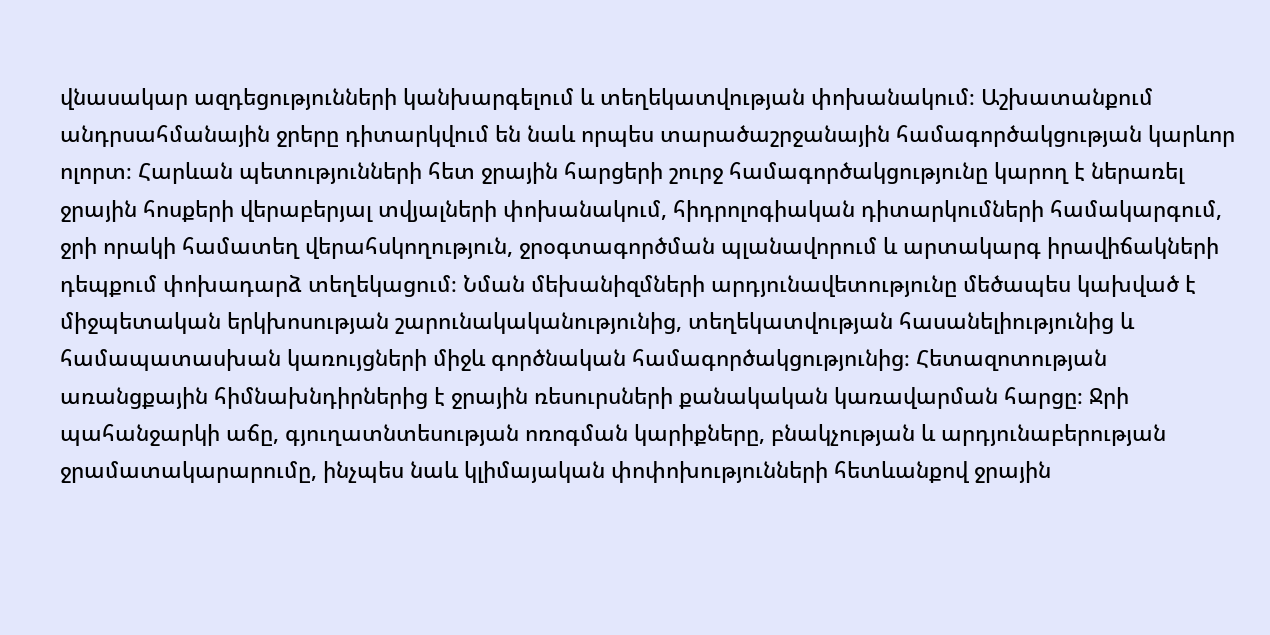վնասակար ազդեցությունների կանխարգելում և տեղեկատվության փոխանակում։ Աշխատանքում անդրսահմանային ջրերը դիտարկվում են նաև որպես տարածաշրջանային համագործակցության կարևոր ոլորտ։ Հարևան պետությունների հետ ջրային հարցերի շուրջ համագործակցությունը կարող է ներառել ջրային հոսքերի վերաբերյալ տվյալների փոխանակում, հիդրոլոգիական դիտարկումների համակարգում, ջրի որակի համատեղ վերահսկողություն, ջրօգտագործման պլանավորում և արտակարգ իրավիճակների դեպքում փոխադարձ տեղեկացում։ Նման մեխանիզմների արդյունավետությունը մեծապես կախված է միջպետական երկխոսության շարունակականությունից, տեղեկատվության հասանելիությունից և համապատասխան կառույցների միջև գործնական համագործակցությունից։ Հետազոտության առանցքային հիմնախնդիրներից է ջրային ռեսուրսների քանակական կառավարման հարցը։ Ջրի պահանջարկի աճը, գյուղատնտեսության ոռոգման կարիքները, բնակչության և արդյունաբերության ջրամատակարարումը, ինչպես նաև կլիմայական փոփոխությունների հետևանքով ջրային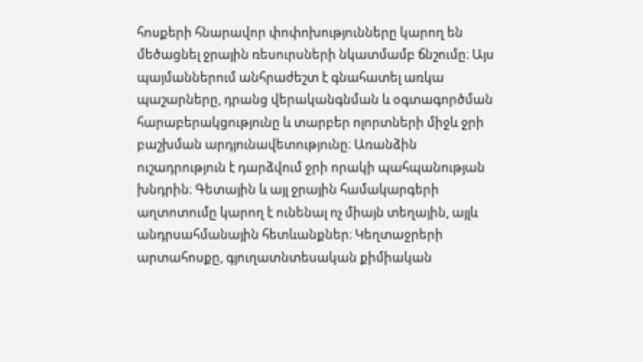հոսքերի հնարավոր փոփոխությունները կարող են մեծացնել ջրային ռեսուրսների նկատմամբ ճնշումը։ Այս պայմաններում անհրաժեշտ է գնահատել առկա պաշարները, դրանց վերականգնման և օգտագործման հարաբերակցությունը և տարբեր ոլորտների միջև ջրի բաշխման արդյունավետությունը։ Առանձին ուշադրություն է դարձվում ջրի որակի պահպանության խնդրին։ Գետային և այլ ջրային համակարգերի աղտոտումը կարող է ունենալ ոչ միայն տեղային, այլև անդրսահմանային հետևանքներ։ Կեղտաջրերի արտահոսքը, գյուղատնտեսական քիմիական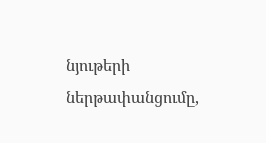նյութերի ներթափանցումը,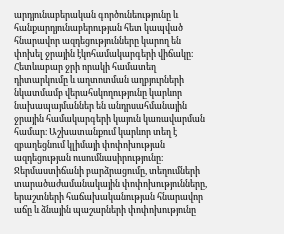արդյունաբերական գործունեությունը և հանքարդյունաբերության հետ կապված հնարավոր ազդեցությունները կարող են փոխել ջրային էկոհամակարգերի վիճակը։ Հետևաբար ջրի որակի համատեղ դիտարկումը և աղտոտման աղբյուրների նկատմամբ վերահսկողությունը կարևոր նախապայմաններ են անդրսահմանային ջրային համակարգերի կայուն կառավարման համար։ Աշխատանքում կարևոր տեղ է զբաղեցնում կլիմայի փոփոխության ազդեցության ուսումնասիրությունը։ Ջերմաստիճանի բարձրացումը, տեղումների տարածաժամանակային փոփոխությունները, երաշտների հաճախականության հնարավոր աճը և ձնային պաշարների փոփոխությունը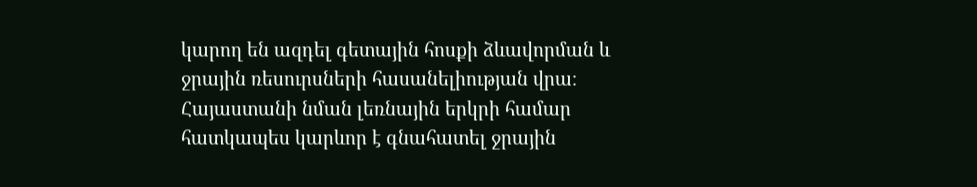կարող են ազդել գետային հոսքի ձևավորման և ջրային ռեսուրսների հասանելիության վրա։ Հայաստանի նման լեռնային երկրի համար հատկապես կարևոր է գնահատել ջրային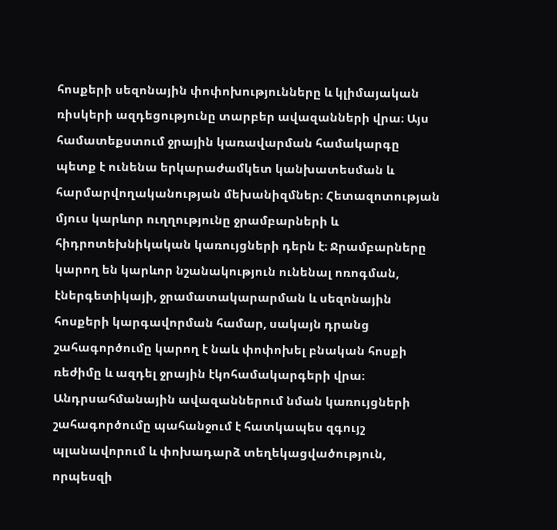հոսքերի սեզոնային փոփոխությունները և կլիմայական ռիսկերի ազդեցությունը տարբեր ավազանների վրա։ Այս համատեքստում ջրային կառավարման համակարգը պետք է ունենա երկարաժամկետ կանխատեսման և հարմարվողականության մեխանիզմներ։ Հետազոտության մյուս կարևոր ուղղությունը ջրամբարների և հիդրոտեխնիկական կառույցների դերն է։ Ջրամբարները կարող են կարևոր նշանակություն ունենալ ոռոգման, էներգետիկայի, ջրամատակարարման և սեզոնային հոսքերի կարգավորման համար, սակայն դրանց շահագործումը կարող է նաև փոփոխել բնական հոսքի ռեժիմը և ազդել ջրային էկոհամակարգերի վրա։ Անդրսահմանային ավազաններում նման կառույցների շահագործումը պահանջում է հատկապես զգույշ պլանավորում և փոխադարձ տեղեկացվածություն, որպեսզի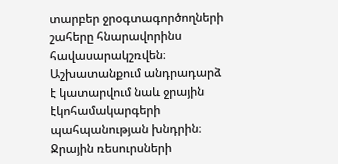տարբեր ջրօգտագործողների շահերը հնարավորինս հավասարակշռվեն։ Աշխատանքում անդրադարձ է կատարվում նաև ջրային էկոհամակարգերի պահպանության խնդրին։ Ջրային ռեսուրսների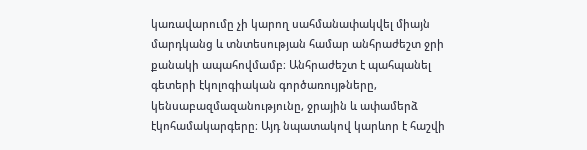կառավարումը չի կարող սահմանափակվել միայն մարդկանց և տնտեսության համար անհրաժեշտ ջրի քանակի ապահովմամբ։ Անհրաժեշտ է պահպանել գետերի էկոլոգիական գործառույթները, կենսաբազմազանությունը, ջրային և ափամերձ էկոհամակարգերը։ Այդ նպատակով կարևոր է հաշվի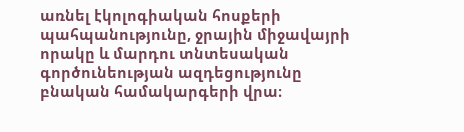առնել էկոլոգիական հոսքերի պահպանությունը, ջրային միջավայրի որակը և մարդու տնտեսական գործունեության ազդեցությունը բնական համակարգերի վրա։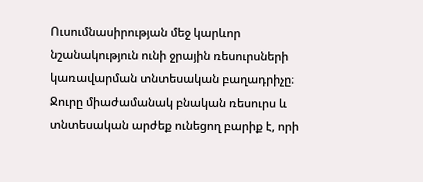Ուսումնասիրության մեջ կարևոր նշանակություն ունի ջրային ռեսուրսների կառավարման տնտեսական բաղադրիչը։ Ջուրը միաժամանակ բնական ռեսուրս և տնտեսական արժեք ունեցող բարիք է, որի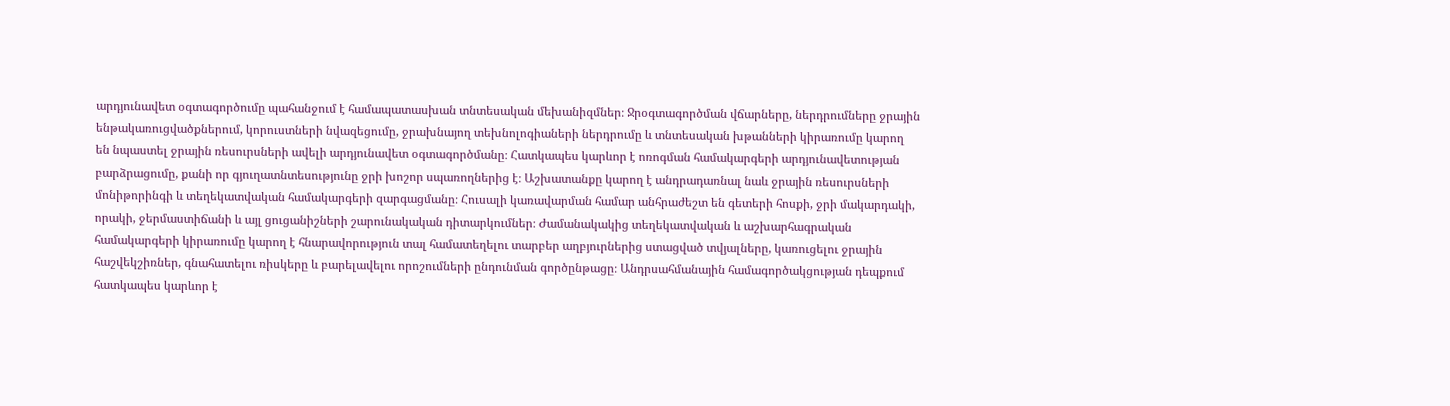արդյունավետ օգտագործումը պահանջում է համապատասխան տնտեսական մեխանիզմներ։ Ջրօգտագործման վճարները, ներդրումները ջրային ենթակառուցվածքներում, կորուստների նվազեցումը, ջրախնայող տեխնոլոգիաների ներդրումը և տնտեսական խթանների կիրառումը կարող են նպաստել ջրային ռեսուրսների ավելի արդյունավետ օգտագործմանը։ Հատկապես կարևոր է ոռոգման համակարգերի արդյունավետության բարձրացումը, քանի որ գյուղատնտեսությունը ջրի խոշոր սպառողներից է։ Աշխատանքը կարող է անդրադառնալ նաև ջրային ռեսուրսների մոնիթորինգի և տեղեկատվական համակարգերի զարգացմանը։ Հուսալի կառավարման համար անհրաժեշտ են գետերի հոսքի, ջրի մակարդակի, որակի, ջերմաստիճանի և այլ ցուցանիշների շարունակական դիտարկումներ։ Ժամանակակից տեղեկատվական և աշխարհագրական համակարգերի կիրառումը կարող է հնարավորություն տալ համատեղելու տարբեր աղբյուրներից ստացված տվյալները, կառուցելու ջրային հաշվեկշիռներ, գնահատելու ռիսկերը և բարելավելու որոշումների ընդունման գործընթացը։ Անդրսահմանային համագործակցության դեպքում հատկապես կարևոր է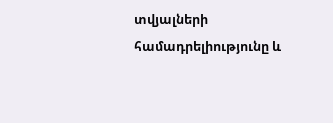տվյալների համադրելիությունը և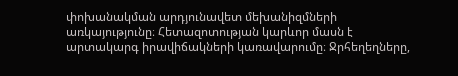փոխանակման արդյունավետ մեխանիզմների առկայությունը։ Հետազոտության կարևոր մասն է արտակարգ իրավիճակների կառավարումը։ Ջրհեղեղները,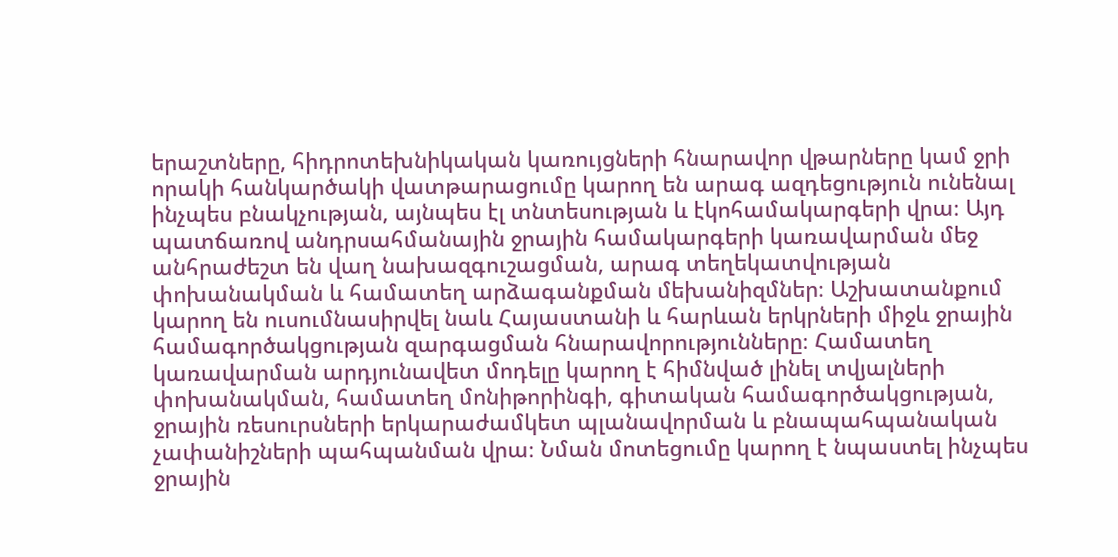երաշտները, հիդրոտեխնիկական կառույցների հնարավոր վթարները կամ ջրի որակի հանկարծակի վատթարացումը կարող են արագ ազդեցություն ունենալ ինչպես բնակչության, այնպես էլ տնտեսության և էկոհամակարգերի վրա։ Այդ պատճառով անդրսահմանային ջրային համակարգերի կառավարման մեջ անհրաժեշտ են վաղ նախազգուշացման, արագ տեղեկատվության փոխանակման և համատեղ արձագանքման մեխանիզմներ։ Աշխատանքում կարող են ուսումնասիրվել նաև Հայաստանի և հարևան երկրների միջև ջրային համագործակցության զարգացման հնարավորությունները։ Համատեղ կառավարման արդյունավետ մոդելը կարող է հիմնված լինել տվյալների փոխանակման, համատեղ մոնիթորինգի, գիտական համագործակցության, ջրային ռեսուրսների երկարաժամկետ պլանավորման և բնապահպանական չափանիշների պահպանման վրա։ Նման մոտեցումը կարող է նպաստել ինչպես ջրային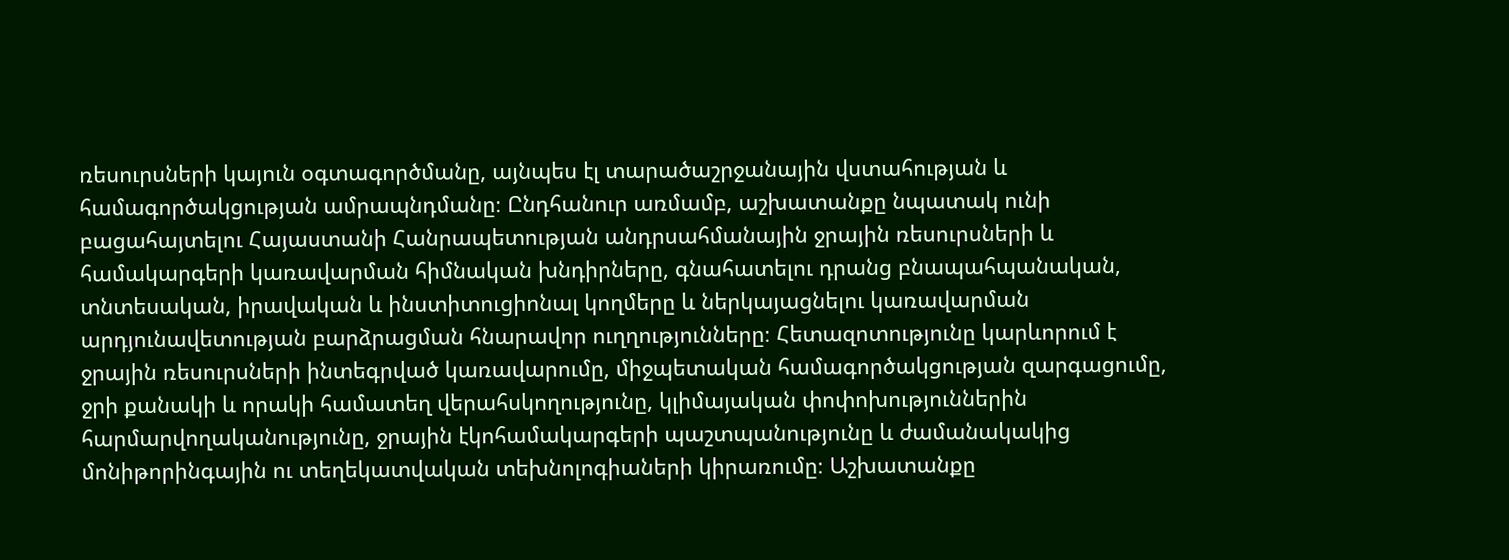ռեսուրսների կայուն օգտագործմանը, այնպես էլ տարածաշրջանային վստահության և համագործակցության ամրապնդմանը։ Ընդհանուր առմամբ, աշխատանքը նպատակ ունի բացահայտելու Հայաստանի Հանրապետության անդրսահմանային ջրային ռեսուրսների և համակարգերի կառավարման հիմնական խնդիրները, գնահատելու դրանց բնապահպանական, տնտեսական, իրավական և ինստիտուցիոնալ կողմերը և ներկայացնելու կառավարման արդյունավետության բարձրացման հնարավոր ուղղությունները։ Հետազոտությունը կարևորում է ջրային ռեսուրսների ինտեգրված կառավարումը, միջպետական համագործակցության զարգացումը, ջրի քանակի և որակի համատեղ վերահսկողությունը, կլիմայական փոփոխություններին հարմարվողականությունը, ջրային էկոհամակարգերի պաշտպանությունը և ժամանակակից մոնիթորինգային ու տեղեկատվական տեխնոլոգիաների կիրառումը։ Աշխատանքը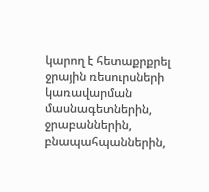կարող է հետաքրքրել ջրային ռեսուրսների կառավարման մասնագետներին, ջրաբաններին, բնապահպաններին,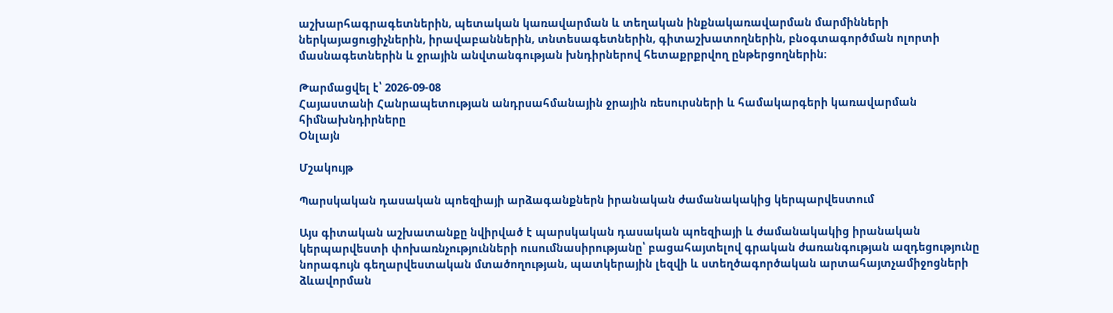աշխարհագրագետներին, պետական կառավարման և տեղական ինքնակառավարման մարմինների ներկայացուցիչներին, իրավաբաններին, տնտեսագետներին, գիտաշխատողներին, բնօգտագործման ոլորտի մասնագետներին և ջրային անվտանգության խնդիրներով հետաքրքրվող ընթերցողներին։

Թարմացվել է՝ 2026-09-08
Հայաստանի Հանրապետության անդրսահմանային ջրային ռեսուրսների և համակարգերի կառավարման հիմնախնդիրները
Օնլայն

Մշակույթ

Պարսկական դասական պոեզիայի արձագանքներն իրանական ժամանակակից կերպարվեստում

Այս գիտական աշխատանքը նվիրված է պարսկական դասական պոեզիայի և ժամանակակից իրանական կերպարվեստի փոխառնչությունների ուսումնասիրությանը՝ բացահայտելով գրական ժառանգության ազդեցությունը նորագույն գեղարվեստական մտածողության, պատկերային լեզվի և ստեղծագործական արտահայտչամիջոցների ձևավորման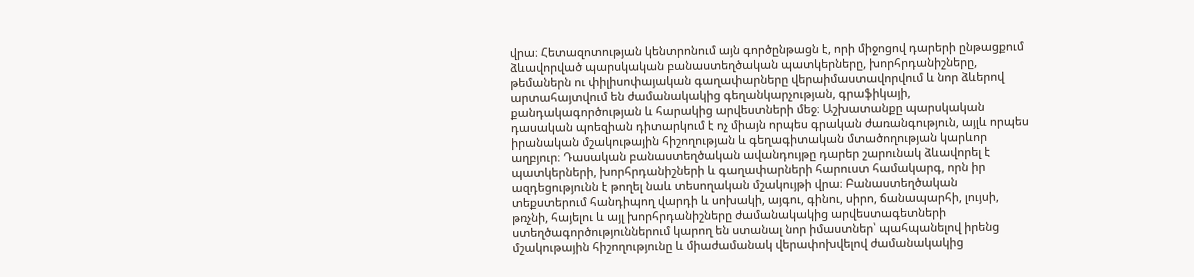վրա։ Հետազոտության կենտրոնում այն գործընթացն է, որի միջոցով դարերի ընթացքում ձևավորված պարսկական բանաստեղծական պատկերները, խորհրդանիշները, թեմաներն ու փիլիսոփայական գաղափարները վերաիմաստավորվում և նոր ձևերով արտահայտվում են ժամանակակից գեղանկարչության, գրաֆիկայի, քանդակագործության և հարակից արվեստների մեջ։ Աշխատանքը պարսկական դասական պոեզիան դիտարկում է ոչ միայն որպես գրական ժառանգություն, այլև որպես իրանական մշակութային հիշողության և գեղագիտական մտածողության կարևոր աղբյուր։ Դասական բանաստեղծական ավանդույթը դարեր շարունակ ձևավորել է պատկերների, խորհրդանիշների և գաղափարների հարուստ համակարգ, որն իր ազդեցությունն է թողել նաև տեսողական մշակույթի վրա։ Բանաստեղծական տեքստերում հանդիպող վարդի և սոխակի, այգու, գինու, սիրո, ճանապարհի, լույսի, թռչնի, հայելու և այլ խորհրդանիշները ժամանակակից արվեստագետների ստեղծագործություններում կարող են ստանալ նոր իմաստներ՝ պահպանելով իրենց մշակութային հիշողությունը և միաժամանակ վերափոխվելով ժամանակակից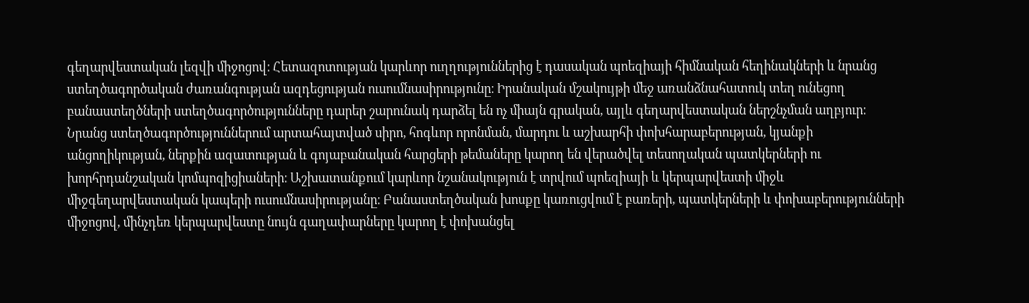գեղարվեստական լեզվի միջոցով։ Հետազոտության կարևոր ուղղություններից է դասական պոեզիայի հիմնական հեղինակների և նրանց ստեղծագործական ժառանգության ազդեցության ուսումնասիրությունը։ Իրանական մշակույթի մեջ առանձնահատուկ տեղ ունեցող բանաստեղծների ստեղծագործությունները դարեր շարունակ դարձել են ոչ միայն գրական, այլև գեղարվեստական ներշնչման աղբյուր։ Նրանց ստեղծագործություններում արտահայտված սիրո, հոգևոր որոնման, մարդու և աշխարհի փոխհարաբերության, կյանքի անցողիկության, ներքին ազատության և գոյաբանական հարցերի թեմաները կարող են վերածվել տեսողական պատկերների ու խորհրդանշական կոմպոզիցիաների։ Աշխատանքում կարևոր նշանակություն է տրվում պոեզիայի և կերպարվեստի միջև միջգեղարվեստական կապերի ուսումնասիրությանը։ Բանաստեղծական խոսքը կառուցվում է բառերի, պատկերների և փոխաբերությունների միջոցով, մինչդեռ կերպարվեստը նույն գաղափարները կարող է փոխանցել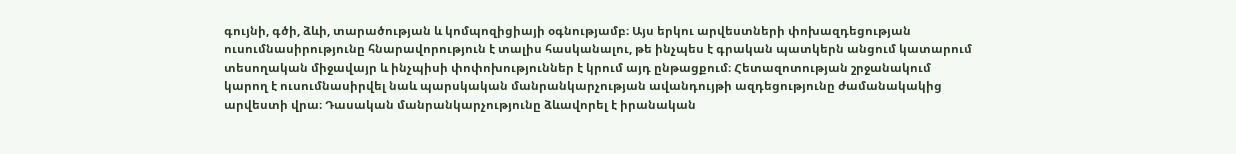գույնի, գծի, ձևի, տարածության և կոմպոզիցիայի օգնությամբ։ Այս երկու արվեստների փոխազդեցության ուսումնասիրությունը հնարավորություն է տալիս հասկանալու, թե ինչպես է գրական պատկերն անցում կատարում տեսողական միջավայր և ինչպիսի փոփոխություններ է կրում այդ ընթացքում։ Հետազոտության շրջանակում կարող է ուսումնասիրվել նաև պարսկական մանրանկարչության ավանդույթի ազդեցությունը ժամանակակից արվեստի վրա։ Դասական մանրանկարչությունը ձևավորել է իրանական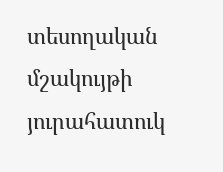տեսողական մշակույթի յուրահատուկ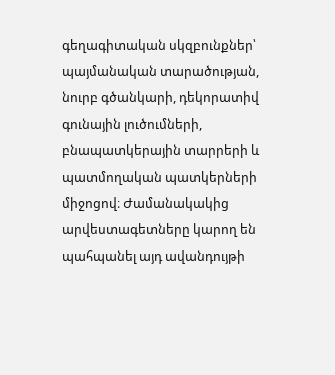գեղագիտական սկզբունքներ՝ պայմանական տարածության, նուրբ գծանկարի, դեկորատիվ գունային լուծումների, բնապատկերային տարրերի և պատմողական պատկերների միջոցով։ Ժամանակակից արվեստագետները կարող են պահպանել այդ ավանդույթի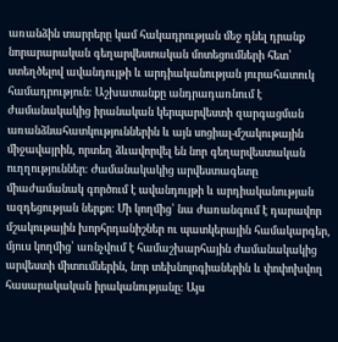առանձին տարրերը կամ հակադրության մեջ դնել դրանք նորարարական գեղարվեստական մոտեցումների հետ՝ ստեղծելով ավանդույթի և արդիականության յուրահատուկ համադրություն։ Աշխատանքը անդրադառնում է ժամանակակից իրանական կերպարվեստի զարգացման առանձնահատկություններին և այն սոցիալ-մշակութային միջավայրին, որտեղ ձևավորվել են նոր գեղարվեստական ուղղություններ։ Ժամանակակից արվեստագետը միաժամանակ գործում է ավանդույթի և արդիականության ազդեցության ներքո։ Մի կողմից՝ նա ժառանգում է դարավոր մշակութային խորհրդանիշներ ու պատկերային համակարգեր, մյուս կողմից՝ առնչվում է համաշխարհային ժամանակակից արվեստի միտումներին, նոր տեխնոլոգիաներին և փոփոխվող հասարակական իրականությանը։ Այս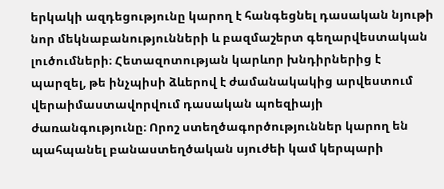երկակի ազդեցությունը կարող է հանգեցնել դասական նյութի նոր մեկնաբանությունների և բազմաշերտ գեղարվեստական լուծումների։ Հետազոտության կարևոր խնդիրներից է պարզել, թե ինչպիսի ձևերով է ժամանակակից արվեստում վերաիմաստավորվում դասական պոեզիայի ժառանգությունը։ Որոշ ստեղծագործություններ կարող են պահպանել բանաստեղծական սյուժեի կամ կերպարի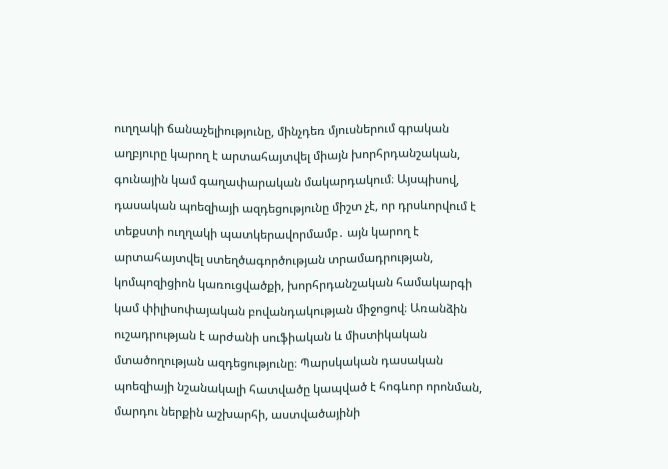ուղղակի ճանաչելիությունը, մինչդեռ մյուսներում գրական աղբյուրը կարող է արտահայտվել միայն խորհրդանշական, գունային կամ գաղափարական մակարդակում։ Այսպիսով, դասական պոեզիայի ազդեցությունը միշտ չէ, որ դրսևորվում է տեքստի ուղղակի պատկերավորմամբ․ այն կարող է արտահայտվել ստեղծագործության տրամադրության, կոմպոզիցիոն կառուցվածքի, խորհրդանշական համակարգի կամ փիլիսոփայական բովանդակության միջոցով։ Առանձին ուշադրության է արժանի սուֆիական և միստիկական մտածողության ազդեցությունը։ Պարսկական դասական պոեզիայի նշանակալի հատվածը կապված է հոգևոր որոնման, մարդու ներքին աշխարհի, աստվածայինի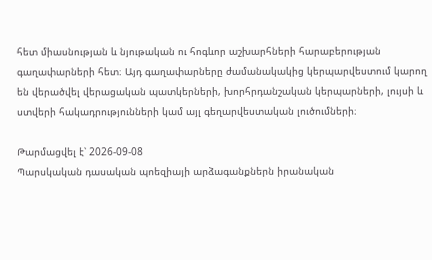հետ միասնության և նյութական ու հոգևոր աշխարհների հարաբերության գաղափարների հետ։ Այդ գաղափարները ժամանակակից կերպարվեստում կարող են վերածվել վերացական պատկերների, խորհրդանշական կերպարների, լույսի և ստվերի հակադրությունների կամ այլ գեղարվեստական լուծումների։

Թարմացվել է՝ 2026-09-08
Պարսկական դասական պոեզիայի արձագանքներն իրանական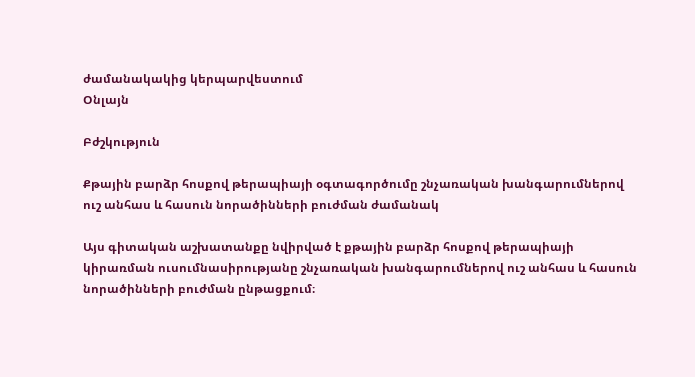ժամանակակից կերպարվեստում
Օնլայն

Բժշկություն

Քթային բարձր հոսքով թերապիայի օգտագործումը շնչառական խանգարումներով ուշ անհաս և հասուն նորածինների բուժման ժամանակ

Այս գիտական աշխատանքը նվիրված է քթային բարձր հոսքով թերապիայի կիրառման ուսումնասիրությանը շնչառական խանգարումներով ուշ անհաս և հասուն նորածինների բուժման ընթացքում։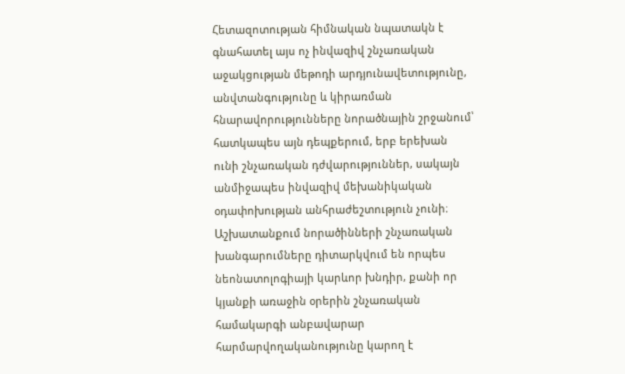Հետազոտության հիմնական նպատակն է գնահատել այս ոչ ինվազիվ շնչառական աջակցության մեթոդի արդյունավետությունը, անվտանգությունը և կիրառման հնարավորությունները նորածնային շրջանում՝ հատկապես այն դեպքերում, երբ երեխան ունի շնչառական դժվարություններ, սակայն անմիջապես ինվազիվ մեխանիկական օդափոխության անհրաժեշտություն չունի։ Աշխատանքում նորածինների շնչառական խանգարումները դիտարկվում են որպես նեոնատոլոգիայի կարևոր խնդիր, քանի որ կյանքի առաջին օրերին շնչառական համակարգի անբավարար հարմարվողականությունը կարող է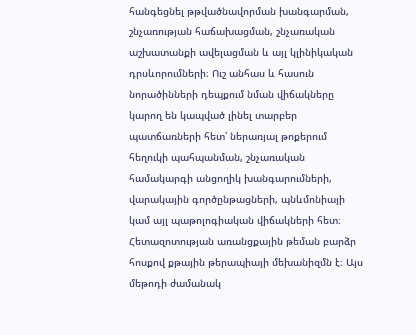հանգեցնել թթվածնավորման խանգարման, շնչառության հաճախացման, շնչառական աշխատանքի ավելացման և այլ կլինիկական դրսևորումների։ Ուշ անհաս և հասուն նորածինների դեպքում նման վիճակները կարող են կապված լինել տարբեր պատճառների հետ՝ ներառյալ թոքերում հեղուկի պահպանման, շնչառական համակարգի անցողիկ խանգարումների, վարակային գործընթացների, պնևմոնիայի կամ այլ պաթոլոգիական վիճակների հետ։ Հետազոտության առանցքային թեման բարձր հոսքով քթային թերապիայի մեխանիզմն է։ Այս մեթոդի ժամանակ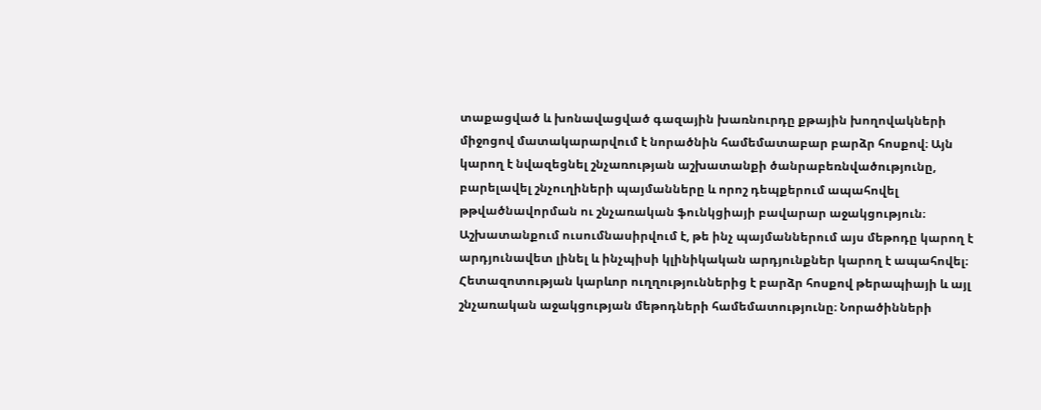տաքացված և խոնավացված գազային խառնուրդը քթային խողովակների միջոցով մատակարարվում է նորածնին համեմատաբար բարձր հոսքով։ Այն կարող է նվազեցնել շնչառության աշխատանքի ծանրաբեռնվածությունը, բարելավել շնչուղիների պայմանները և որոշ դեպքերում ապահովել թթվածնավորման ու շնչառական ֆունկցիայի բավարար աջակցություն։ Աշխատանքում ուսումնասիրվում է, թե ինչ պայմաններում այս մեթոդը կարող է արդյունավետ լինել և ինչպիսի կլինիկական արդյունքներ կարող է ապահովել։ Հետազոտության կարևոր ուղղություններից է բարձր հոսքով թերապիայի և այլ շնչառական աջակցության մեթոդների համեմատությունը։ Նորածինների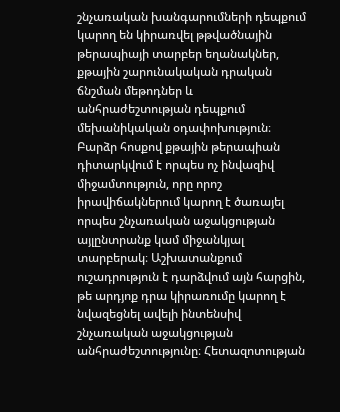շնչառական խանգարումների դեպքում կարող են կիրառվել թթվածնային թերապիայի տարբեր եղանակներ, քթային շարունակական դրական ճնշման մեթոդներ և անհրաժեշտության դեպքում մեխանիկական օդափոխություն։ Բարձր հոսքով քթային թերապիան դիտարկվում է որպես ոչ ինվազիվ միջամտություն, որը որոշ իրավիճակներում կարող է ծառայել որպես շնչառական աջակցության այլընտրանք կամ միջանկյալ տարբերակ։ Աշխատանքում ուշադրություն է դարձվում այն հարցին, թե արդյոք դրա կիրառումը կարող է նվազեցնել ավելի ինտենսիվ շնչառական աջակցության անհրաժեշտությունը։ Հետազոտության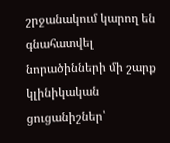շրջանակում կարող են գնահատվել նորածինների մի շարք կլինիկական ցուցանիշներ՝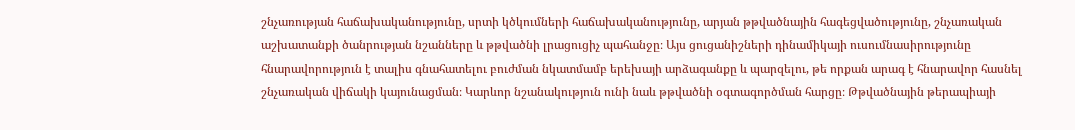շնչառության հաճախականությունը, սրտի կծկումների հաճախականությունը, արյան թթվածնային հագեցվածությունը, շնչառական աշխատանքի ծանրության նշանները և թթվածնի լրացուցիչ պահանջը։ Այս ցուցանիշների դինամիկայի ուսումնասիրությունը հնարավորություն է տալիս գնահատելու բուժման նկատմամբ երեխայի արձագանքը և պարզելու, թե որքան արագ է հնարավոր հասնել շնչառական վիճակի կայունացման։ Կարևոր նշանակություն ունի նաև թթվածնի օգտագործման հարցը։ Թթվածնային թերապիայի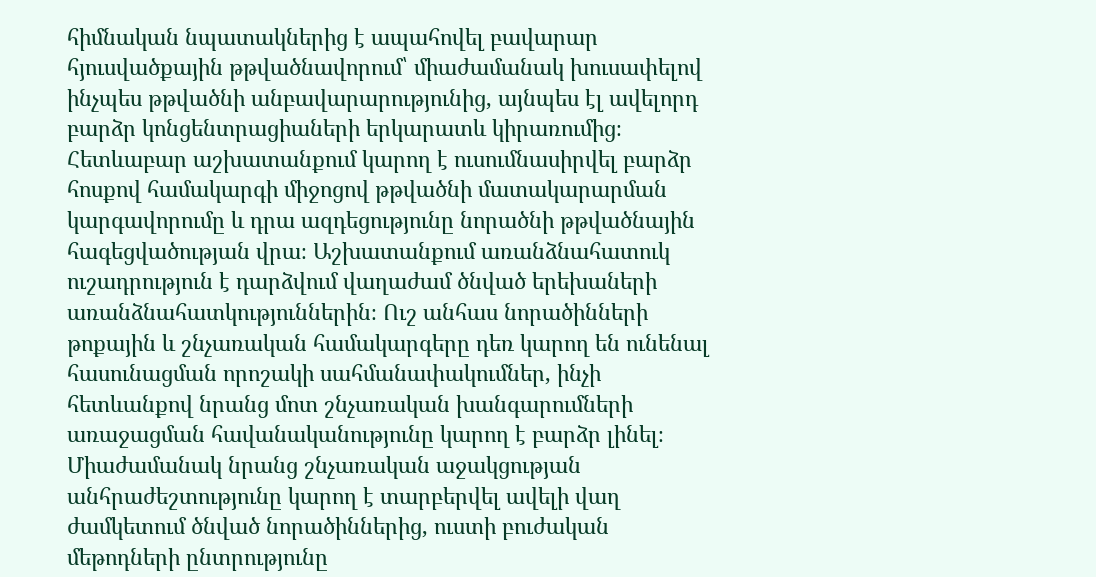հիմնական նպատակներից է ապահովել բավարար հյուսվածքային թթվածնավորում՝ միաժամանակ խուսափելով ինչպես թթվածնի անբավարարությունից, այնպես էլ ավելորդ բարձր կոնցենտրացիաների երկարատև կիրառումից։ Հետևաբար աշխատանքում կարող է ուսումնասիրվել բարձր հոսքով համակարգի միջոցով թթվածնի մատակարարման կարգավորումը և դրա ազդեցությունը նորածնի թթվածնային հագեցվածության վրա։ Աշխատանքում առանձնահատուկ ուշադրություն է դարձվում վաղաժամ ծնված երեխաների առանձնահատկություններին։ Ուշ անհաս նորածինների թոքային և շնչառական համակարգերը դեռ կարող են ունենալ հասունացման որոշակի սահմանափակումներ, ինչի հետևանքով նրանց մոտ շնչառական խանգարումների առաջացման հավանականությունը կարող է բարձր լինել։ Միաժամանակ նրանց շնչառական աջակցության անհրաժեշտությունը կարող է տարբերվել ավելի վաղ ժամկետում ծնված նորածիններից, ուստի բուժական մեթոդների ընտրությունը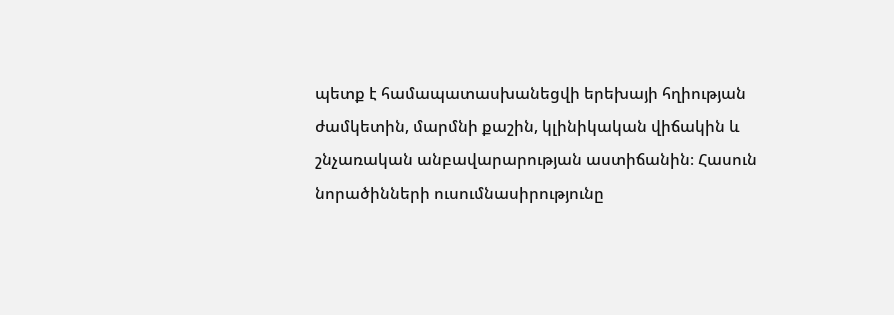պետք է համապատասխանեցվի երեխայի հղիության ժամկետին, մարմնի քաշին, կլինիկական վիճակին և շնչառական անբավարարության աստիճանին։ Հասուն նորածինների ուսումնասիրությունը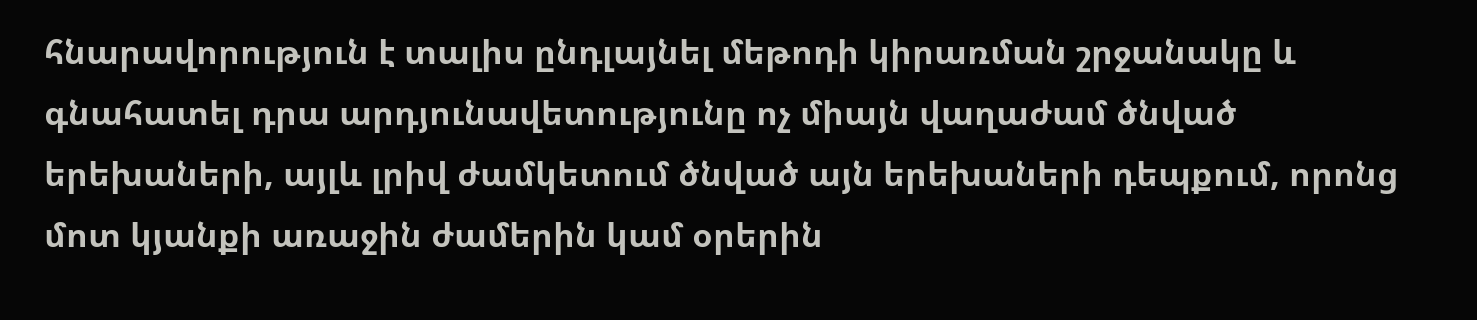հնարավորություն է տալիս ընդլայնել մեթոդի կիրառման շրջանակը և գնահատել դրա արդյունավետությունը ոչ միայն վաղաժամ ծնված երեխաների, այլև լրիվ ժամկետում ծնված այն երեխաների դեպքում, որոնց մոտ կյանքի առաջին ժամերին կամ օրերին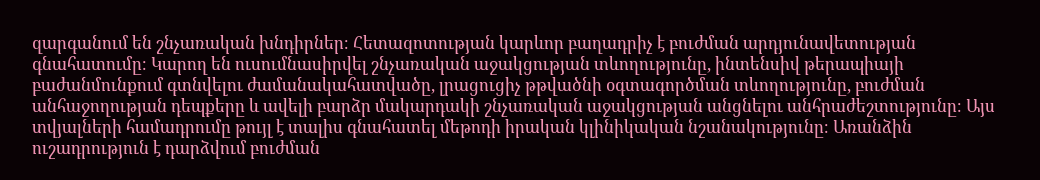զարգանում են շնչառական խնդիրներ։ Հետազոտության կարևոր բաղադրիչ է բուժման արդյունավետության գնահատումը։ Կարող են ուսումնասիրվել շնչառական աջակցության տևողությունը, ինտենսիվ թերապիայի բաժանմունքում գտնվելու ժամանակահատվածը, լրացուցիչ թթվածնի օգտագործման տևողությունը, բուժման անհաջողության դեպքերը և ավելի բարձր մակարդակի շնչառական աջակցության անցնելու անհրաժեշտությունը։ Այս տվյալների համադրումը թույլ է տալիս գնահատել մեթոդի իրական կլինիկական նշանակությունը։ Առանձին ուշադրություն է դարձվում բուժման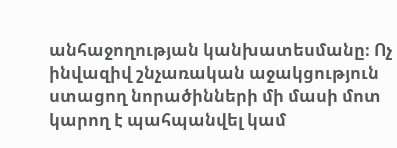անհաջողության կանխատեսմանը։ Ոչ ինվազիվ շնչառական աջակցություն ստացող նորածինների մի մասի մոտ կարող է պահպանվել կամ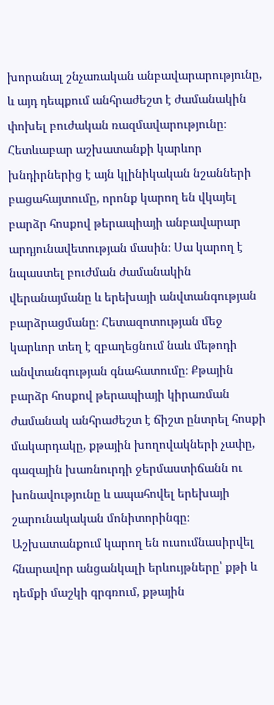խորանալ շնչառական անբավարարությունը, և այդ դեպքում անհրաժեշտ է ժամանակին փոխել բուժական ռազմավարությունը։ Հետևաբար աշխատանքի կարևոր խնդիրներից է այն կլինիկական նշանների բացահայտումը, որոնք կարող են վկայել բարձր հոսքով թերապիայի անբավարար արդյունավետության մասին։ Սա կարող է նպաստել բուժման ժամանակին վերանայմանը և երեխայի անվտանգության բարձրացմանը։ Հետազոտության մեջ կարևոր տեղ է զբաղեցնում նաև մեթոդի անվտանգության գնահատումը։ Քթային բարձր հոսքով թերապիայի կիրառման ժամանակ անհրաժեշտ է ճիշտ ընտրել հոսքի մակարդակը, քթային խողովակների չափը, գազային խառնուրդի ջերմաստիճանն ու խոնավությունը և ապահովել երեխայի շարունակական մոնիտորինգը։ Աշխատանքում կարող են ուսումնասիրվել հնարավոր անցանկալի երևույթները՝ քթի և դեմքի մաշկի գրգռում, քթային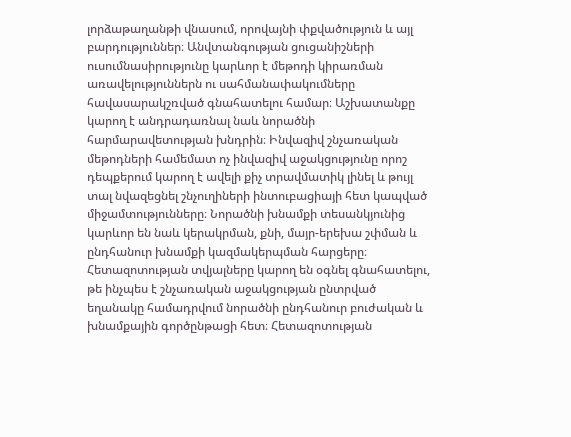լորձաթաղանթի վնասում, որովայնի փքվածություն և այլ բարդություններ։ Անվտանգության ցուցանիշների ուսումնասիրությունը կարևոր է մեթոդի կիրառման առավելություններն ու սահմանափակումները հավասարակշռված գնահատելու համար։ Աշխատանքը կարող է անդրադառնալ նաև նորածնի հարմարավետության խնդրին։ Ինվազիվ շնչառական մեթոդների համեմատ ոչ ինվազիվ աջակցությունը որոշ դեպքերում կարող է ավելի քիչ տրավմատիկ լինել և թույլ տալ նվազեցնել շնչուղիների ինտուբացիայի հետ կապված միջամտությունները։ Նորածնի խնամքի տեսանկյունից կարևոր են նաև կերակրման, քնի, մայր-երեխա շփման և ընդհանուր խնամքի կազմակերպման հարցերը։ Հետազոտության տվյալները կարող են օգնել գնահատելու, թե ինչպես է շնչառական աջակցության ընտրված եղանակը համադրվում նորածնի ընդհանուր բուժական և խնամքային գործընթացի հետ։ Հետազոտության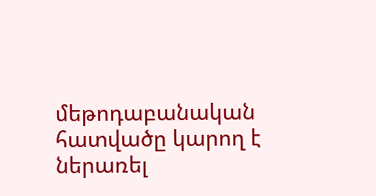մեթոդաբանական հատվածը կարող է ներառել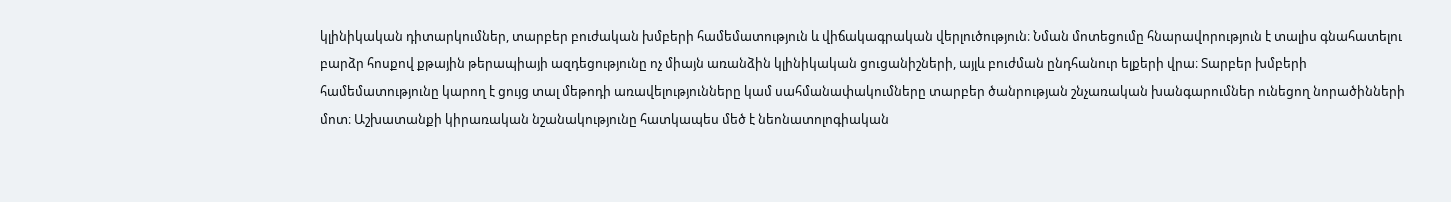կլինիկական դիտարկումներ, տարբեր բուժական խմբերի համեմատություն և վիճակագրական վերլուծություն։ Նման մոտեցումը հնարավորություն է տալիս գնահատելու բարձր հոսքով քթային թերապիայի ազդեցությունը ոչ միայն առանձին կլինիկական ցուցանիշների, այլև բուժման ընդհանուր ելքերի վրա։ Տարբեր խմբերի համեմատությունը կարող է ցույց տալ մեթոդի առավելությունները կամ սահմանափակումները տարբեր ծանրության շնչառական խանգարումներ ունեցող նորածինների մոտ։ Աշխատանքի կիրառական նշանակությունը հատկապես մեծ է նեոնատոլոգիական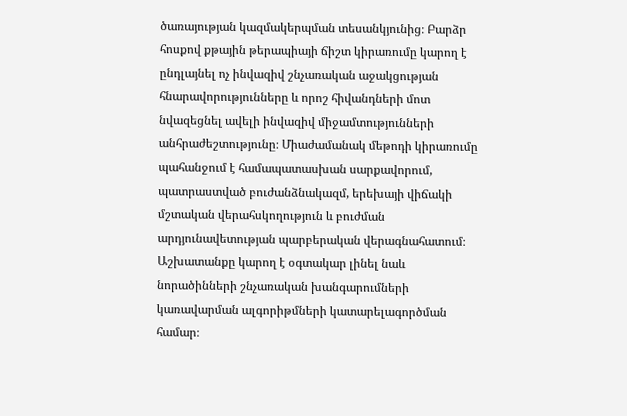ծառայության կազմակերպման տեսանկյունից։ Բարձր հոսքով քթային թերապիայի ճիշտ կիրառումը կարող է ընդլայնել ոչ ինվազիվ շնչառական աջակցության հնարավորությունները և որոշ հիվանդների մոտ նվազեցնել ավելի ինվազիվ միջամտությունների անհրաժեշտությունը։ Միաժամանակ մեթոդի կիրառումը պահանջում է համապատասխան սարքավորում, պատրաստված բուժանձնակազմ, երեխայի վիճակի մշտական վերահսկողություն և բուժման արդյունավետության պարբերական վերագնահատում։ Աշխատանքը կարող է օգտակար լինել նաև նորածինների շնչառական խանգարումների կառավարման ալգորիթմների կատարելագործման համար։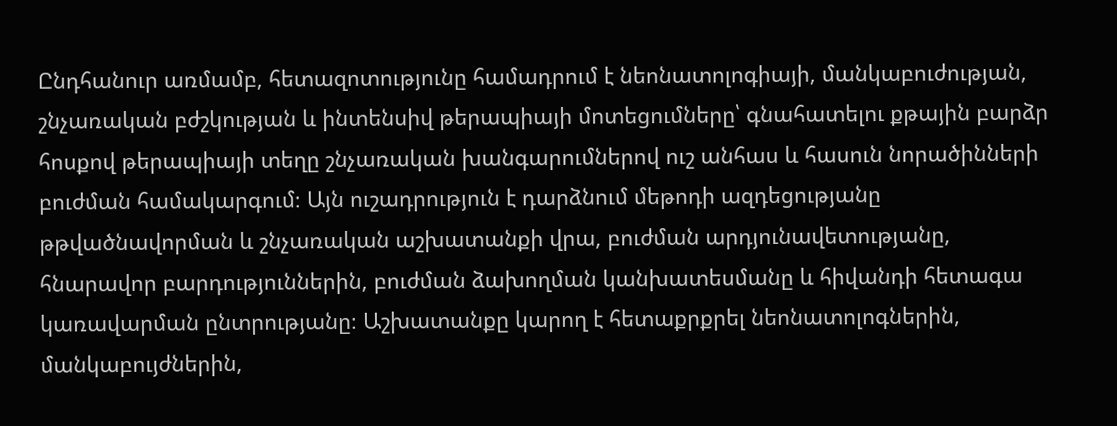Ընդհանուր առմամբ, հետազոտությունը համադրում է նեոնատոլոգիայի, մանկաբուժության, շնչառական բժշկության և ինտենսիվ թերապիայի մոտեցումները՝ գնահատելու քթային բարձր հոսքով թերապիայի տեղը շնչառական խանգարումներով ուշ անհաս և հասուն նորածինների բուժման համակարգում։ Այն ուշադրություն է դարձնում մեթոդի ազդեցությանը թթվածնավորման և շնչառական աշխատանքի վրա, բուժման արդյունավետությանը, հնարավոր բարդություններին, բուժման ձախողման կանխատեսմանը և հիվանդի հետագա կառավարման ընտրությանը։ Աշխատանքը կարող է հետաքրքրել նեոնատոլոգներին, մանկաբույժներին,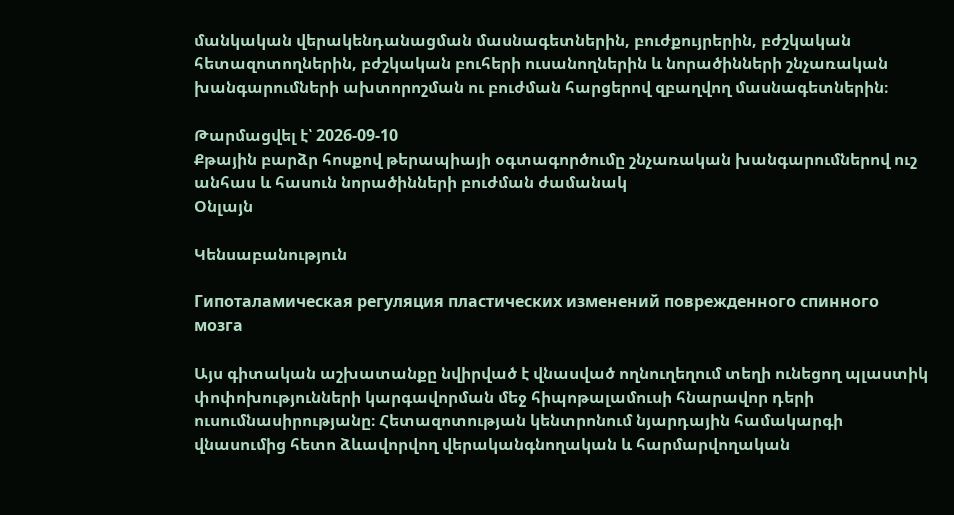մանկական վերակենդանացման մասնագետներին, բուժքույրերին, բժշկական հետազոտողներին, բժշկական բուհերի ուսանողներին և նորածինների շնչառական խանգարումների ախտորոշման ու բուժման հարցերով զբաղվող մասնագետներին։

Թարմացվել է՝ 2026-09-10
Քթային բարձր հոսքով թերապիայի օգտագործումը շնչառական խանգարումներով ուշ անհաս և հասուն նորածինների բուժման ժամանակ
Օնլայն

Կենսաբանություն

Гипоталамическая регуляция пластических изменений поврежденного спинного мозга

Այս գիտական աշխատանքը նվիրված է վնասված ողնուղեղում տեղի ունեցող պլաստիկ փոփոխությունների կարգավորման մեջ հիպոթալամուսի հնարավոր դերի ուսումնասիրությանը։ Հետազոտության կենտրոնում նյարդային համակարգի վնասումից հետո ձևավորվող վերականգնողական և հարմարվողական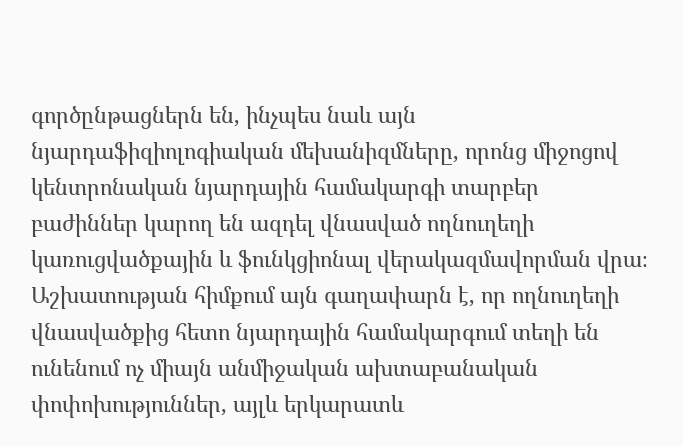գործընթացներն են, ինչպես նաև այն նյարդաֆիզիոլոգիական մեխանիզմները, որոնց միջոցով կենտրոնական նյարդային համակարգի տարբեր բաժիններ կարող են ազդել վնասված ողնուղեղի կառուցվածքային և ֆունկցիոնալ վերակազմավորման վրա։ Աշխատության հիմքում այն գաղափարն է, որ ողնուղեղի վնասվածքից հետո նյարդային համակարգում տեղի են ունենում ոչ միայն անմիջական ախտաբանական փոփոխություններ, այլև երկարատև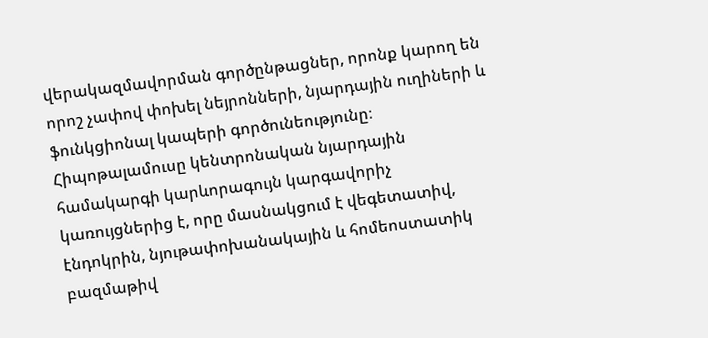վերակազմավորման գործընթացներ, որոնք կարող են որոշ չափով փոխել նեյրոնների, նյարդային ուղիների և ֆունկցիոնալ կապերի գործունեությունը։ Հիպոթալամուսը կենտրոնական նյարդային համակարգի կարևորագույն կարգավորիչ կառույցներից է, որը մասնակցում է վեգետատիվ, էնդոկրին, նյութափոխանակային և հոմեոստատիկ բազմաթիվ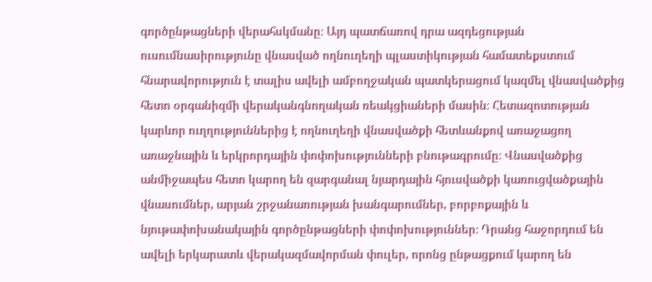գործընթացների վերահսկմանը։ Այդ պատճառով դրա ազդեցության ուսումնասիրությունը վնասված ողնուղեղի պլաստիկության համատեքստում հնարավորություն է տալիս ավելի ամբողջական պատկերացում կազմել վնասվածքից հետո օրգանիզմի վերականգնողական ռեակցիաների մասին։ Հետազոտության կարևոր ուղղություններից է ողնուղեղի վնասվածքի հետևանքով առաջացող առաջնային և երկրորդային փոփոխությունների բնութագրումը։ Վնասվածքից անմիջապես հետո կարող են զարգանալ նյարդային հյուսվածքի կառուցվածքային վնասումներ, արյան շրջանառության խանգարումներ, բորբոքային և նյութափոխանակային գործընթացների փոփոխություններ։ Դրանց հաջորդում են ավելի երկարատև վերակազմավորման փուլեր, որոնց ընթացքում կարող են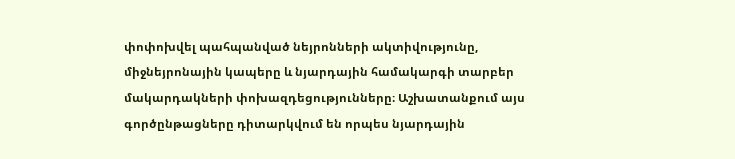փոփոխվել պահպանված նեյրոնների ակտիվությունը, միջնեյրոնային կապերը և նյարդային համակարգի տարբեր մակարդակների փոխազդեցությունները։ Աշխատանքում այս գործընթացները դիտարկվում են որպես նյարդային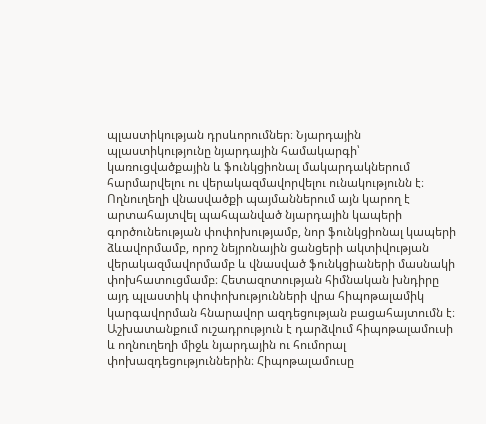պլաստիկության դրսևորումներ։ Նյարդային պլաստիկությունը նյարդային համակարգի՝ կառուցվածքային և ֆունկցիոնալ մակարդակներում հարմարվելու ու վերակազմավորվելու ունակությունն է։ Ողնուղեղի վնասվածքի պայմաններում այն կարող է արտահայտվել պահպանված նյարդային կապերի գործունեության փոփոխությամբ, նոր ֆունկցիոնալ կապերի ձևավորմամբ, որոշ նեյրոնային ցանցերի ակտիվության վերակազմավորմամբ և վնասված ֆունկցիաների մասնակի փոխհատուցմամբ։ Հետազոտության հիմնական խնդիրը այդ պլաստիկ փոփոխությունների վրա հիպոթալամիկ կարգավորման հնարավոր ազդեցության բացահայտումն է։ Աշխատանքում ուշադրություն է դարձվում հիպոթալամուսի և ողնուղեղի միջև նյարդային ու հումորալ փոխազդեցություններին։ Հիպոթալամուսը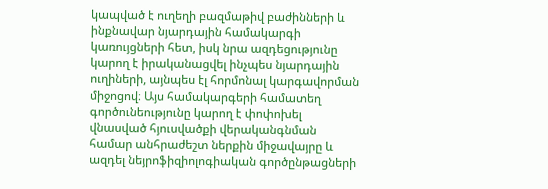կապված է ուղեղի բազմաթիվ բաժինների և ինքնավար նյարդային համակարգի կառույցների հետ, իսկ նրա ազդեցությունը կարող է իրականացվել ինչպես նյարդային ուղիների, այնպես էլ հորմոնալ կարգավորման միջոցով։ Այս համակարգերի համատեղ գործունեությունը կարող է փոփոխել վնասված հյուսվածքի վերականգնման համար անհրաժեշտ ներքին միջավայրը և ազդել նեյրոֆիզիոլոգիական գործընթացների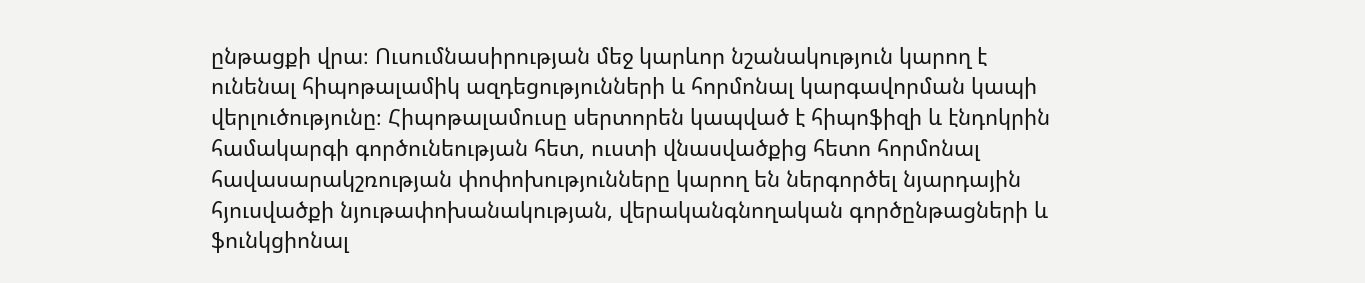ընթացքի վրա։ Ուսումնասիրության մեջ կարևոր նշանակություն կարող է ունենալ հիպոթալամիկ ազդեցությունների և հորմոնալ կարգավորման կապի վերլուծությունը։ Հիպոթալամուսը սերտորեն կապված է հիպոֆիզի և էնդոկրին համակարգի գործունեության հետ, ուստի վնասվածքից հետո հորմոնալ հավասարակշռության փոփոխությունները կարող են ներգործել նյարդային հյուսվածքի նյութափոխանակության, վերականգնողական գործընթացների և ֆունկցիոնալ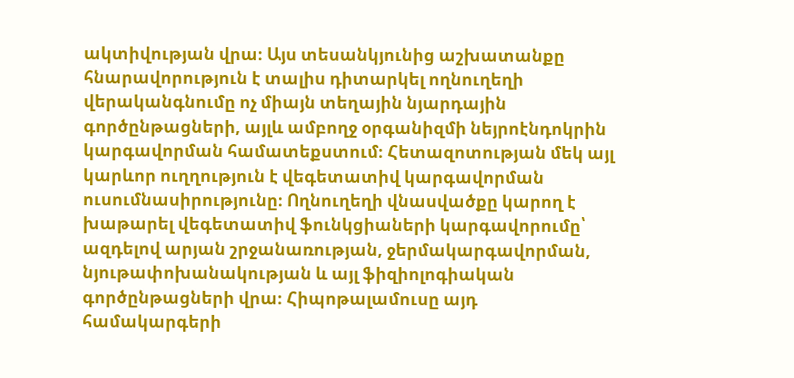ակտիվության վրա։ Այս տեսանկյունից աշխատանքը հնարավորություն է տալիս դիտարկել ողնուղեղի վերականգնումը ոչ միայն տեղային նյարդային գործընթացների, այլև ամբողջ օրգանիզմի նեյրոէնդոկրին կարգավորման համատեքստում։ Հետազոտության մեկ այլ կարևոր ուղղություն է վեգետատիվ կարգավորման ուսումնասիրությունը։ Ողնուղեղի վնասվածքը կարող է խաթարել վեգետատիվ ֆունկցիաների կարգավորումը՝ ազդելով արյան շրջանառության, ջերմակարգավորման, նյութափոխանակության և այլ ֆիզիոլոգիական գործընթացների վրա։ Հիպոթալամուսը այդ համակարգերի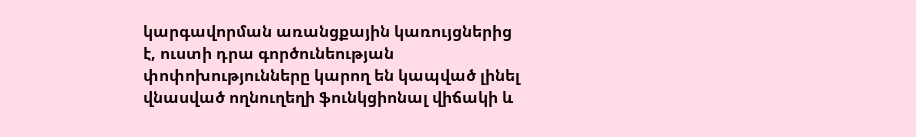կարգավորման առանցքային կառույցներից է, ուստի դրա գործունեության փոփոխությունները կարող են կապված լինել վնասված ողնուղեղի ֆունկցիոնալ վիճակի և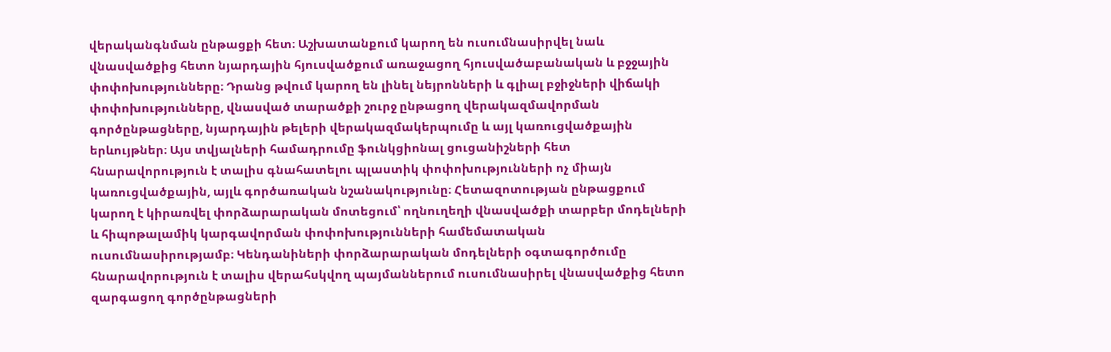վերականգնման ընթացքի հետ։ Աշխատանքում կարող են ուսումնասիրվել նաև վնասվածքից հետո նյարդային հյուսվածքում առաջացող հյուսվածաբանական և բջջային փոփոխությունները։ Դրանց թվում կարող են լինել նեյրոնների և գլիալ բջիջների վիճակի փոփոխությունները, վնասված տարածքի շուրջ ընթացող վերակազմավորման գործընթացները, նյարդային թելերի վերակազմակերպումը և այլ կառուցվածքային երևույթներ։ Այս տվյալների համադրումը ֆունկցիոնալ ցուցանիշների հետ հնարավորություն է տալիս գնահատելու պլաստիկ փոփոխությունների ոչ միայն կառուցվածքային, այլև գործառական նշանակությունը։ Հետազոտության ընթացքում կարող է կիրառվել փորձարարական մոտեցում՝ ողնուղեղի վնասվածքի տարբեր մոդելների և հիպոթալամիկ կարգավորման փոփոխությունների համեմատական ուսումնասիրությամբ։ Կենդանիների փորձարարական մոդելների օգտագործումը հնարավորություն է տալիս վերահսկվող պայմաններում ուսումնասիրել վնասվածքից հետո զարգացող գործընթացների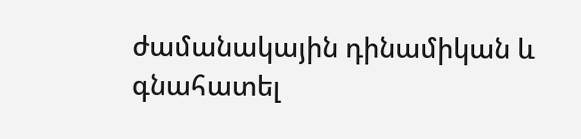ժամանակային դինամիկան և գնահատել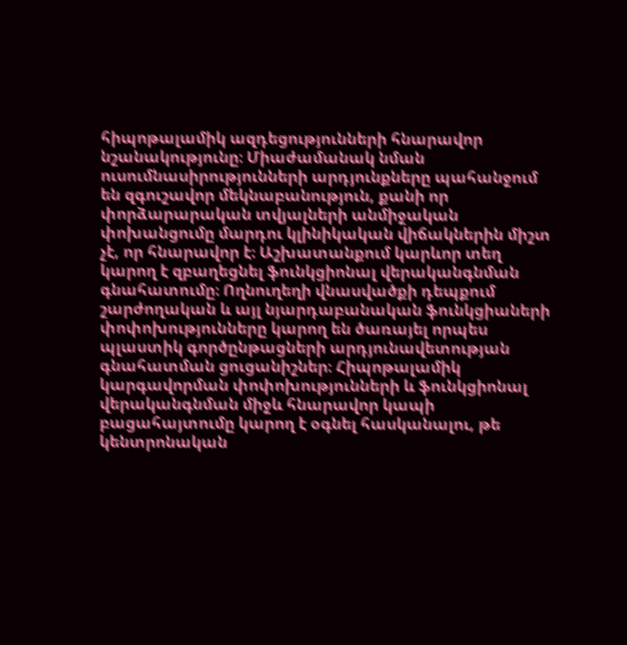հիպոթալամիկ ազդեցությունների հնարավոր նշանակությունը։ Միաժամանակ նման ուսումնասիրությունների արդյունքները պահանջում են զգուշավոր մեկնաբանություն, քանի որ փորձարարական տվյալների անմիջական փոխանցումը մարդու կլինիկական վիճակներին միշտ չէ, որ հնարավոր է։ Աշխատանքում կարևոր տեղ կարող է զբաղեցնել ֆունկցիոնալ վերականգնման գնահատումը։ Ողնուղեղի վնասվածքի դեպքում շարժողական և այլ նյարդաբանական ֆունկցիաների փոփոխությունները կարող են ծառայել որպես պլաստիկ գործընթացների արդյունավետության գնահատման ցուցանիշներ։ Հիպոթալամիկ կարգավորման փոփոխությունների և ֆունկցիոնալ վերականգնման միջև հնարավոր կապի բացահայտումը կարող է օգնել հասկանալու, թե կենտրոնական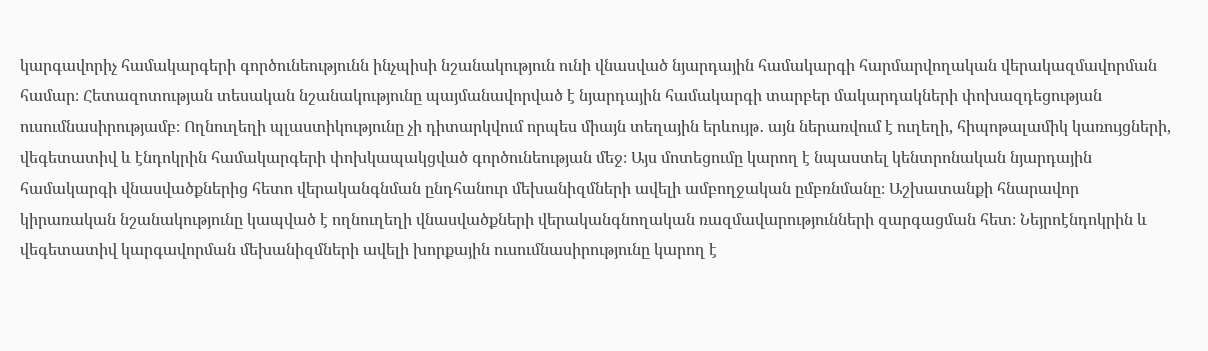կարգավորիչ համակարգերի գործունեությունն ինչպիսի նշանակություն ունի վնասված նյարդային համակարգի հարմարվողական վերակազմավորման համար։ Հետազոտության տեսական նշանակությունը պայմանավորված է նյարդային համակարգի տարբեր մակարդակների փոխազդեցության ուսումնասիրությամբ։ Ողնուղեղի պլաստիկությունը չի դիտարկվում որպես միայն տեղային երևույթ․ այն ներառվում է ուղեղի, հիպոթալամիկ կառույցների, վեգետատիվ և էնդոկրին համակարգերի փոխկապակցված գործունեության մեջ։ Այս մոտեցումը կարող է նպաստել կենտրոնական նյարդային համակարգի վնասվածքներից հետո վերականգնման ընդհանուր մեխանիզմների ավելի ամբողջական ըմբռնմանը։ Աշխատանքի հնարավոր կիրառական նշանակությունը կապված է ողնուղեղի վնասվածքների վերականգնողական ռազմավարությունների զարգացման հետ։ Նեյրոէնդոկրին և վեգետատիվ կարգավորման մեխանիզմների ավելի խորքային ուսումնասիրությունը կարող է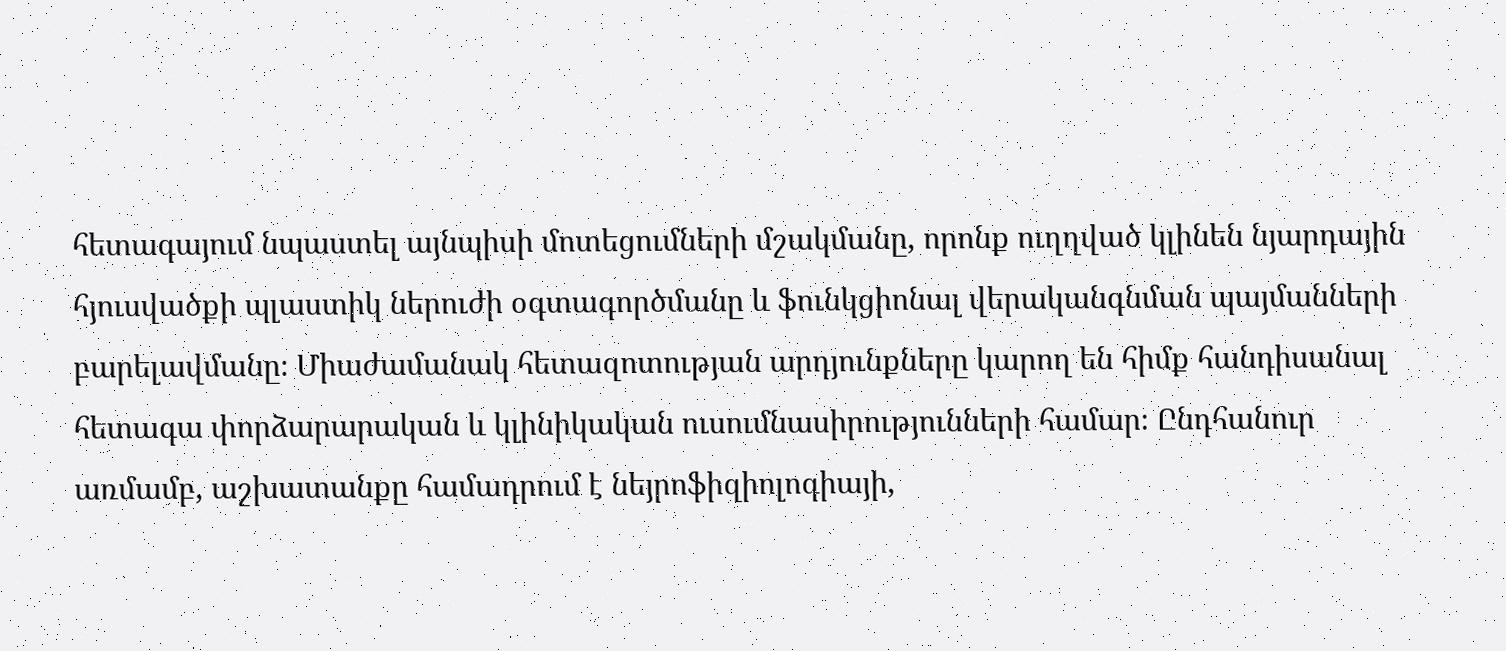հետագայում նպաստել այնպիսի մոտեցումների մշակմանը, որոնք ուղղված կլինեն նյարդային հյուսվածքի պլաստիկ ներուժի օգտագործմանը և ֆունկցիոնալ վերականգնման պայմանների բարելավմանը։ Միաժամանակ հետազոտության արդյունքները կարող են հիմք հանդիսանալ հետագա փորձարարական և կլինիկական ուսումնասիրությունների համար։ Ընդհանուր առմամբ, աշխատանքը համադրում է նեյրոֆիզիոլոգիայի,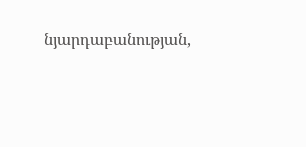նյարդաբանության,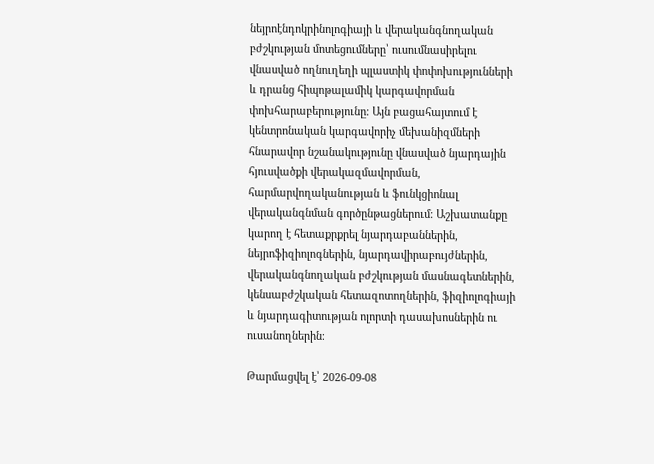նեյրոէնդոկրինոլոգիայի և վերականգնողական բժշկության մոտեցումները՝ ուսումնասիրելու վնասված ողնուղեղի պլաստիկ փոփոխությունների և դրանց հիպոթալամիկ կարգավորման փոխհարաբերությունը։ Այն բացահայտում է կենտրոնական կարգավորիչ մեխանիզմների հնարավոր նշանակությունը վնասված նյարդային հյուսվածքի վերակազմավորման, հարմարվողականության և ֆունկցիոնալ վերականգնման գործընթացներում։ Աշխատանքը կարող է հետաքրքրել նյարդաբաններին, նեյրոֆիզիոլոգներին, նյարդավիրաբույժներին, վերականգնողական բժշկության մասնագետներին, կենսաբժշկական հետազոտողներին, ֆիզիոլոգիայի և նյարդագիտության ոլորտի դասախոսներին ու ուսանողներին։

Թարմացվել է՝ 2026-09-08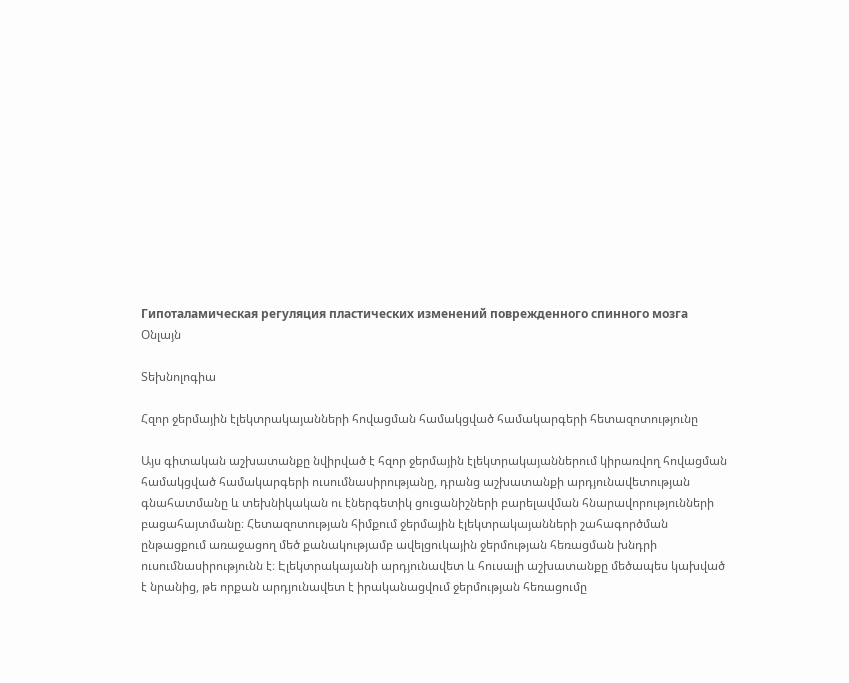Гипоталамическая регуляция пластических изменений поврежденного спинного мозга
Օնլայն

Տեխնոլոգիա

Հզոր ջերմային էլեկտրակայանների հովացման համակցված համակարգերի հետազոտությունը

Այս գիտական աշխատանքը նվիրված է հզոր ջերմային էլեկտրակայաններում կիրառվող հովացման համակցված համակարգերի ուսումնասիրությանը, դրանց աշխատանքի արդյունավետության գնահատմանը և տեխնիկական ու էներգետիկ ցուցանիշների բարելավման հնարավորությունների բացահայտմանը։ Հետազոտության հիմքում ջերմային էլեկտրակայանների շահագործման ընթացքում առաջացող մեծ քանակությամբ ավելցուկային ջերմության հեռացման խնդրի ուսումնասիրությունն է։ Էլեկտրակայանի արդյունավետ և հուսալի աշխատանքը մեծապես կախված է նրանից, թե որքան արդյունավետ է իրականացվում ջերմության հեռացումը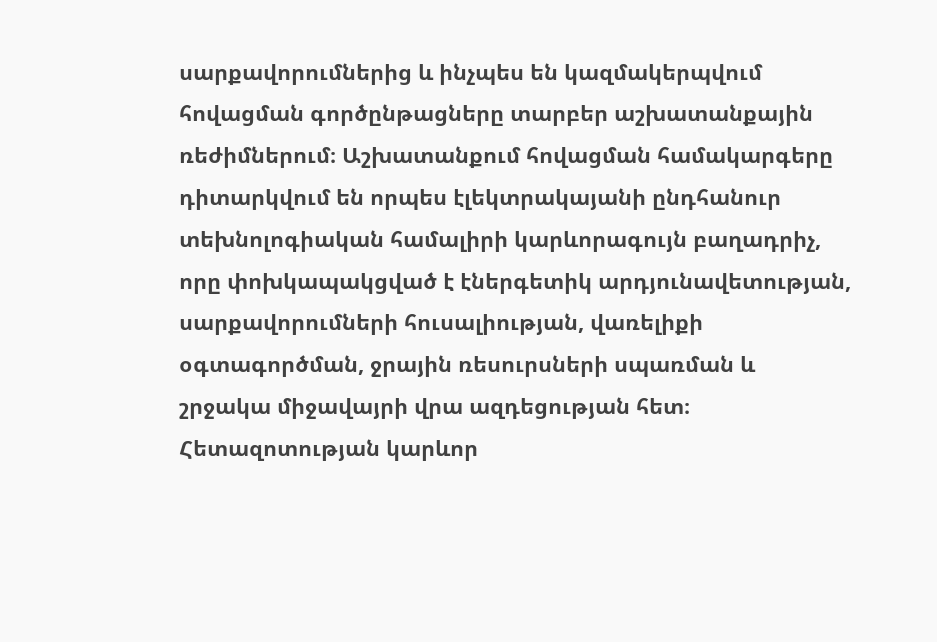սարքավորումներից և ինչպես են կազմակերպվում հովացման գործընթացները տարբեր աշխատանքային ռեժիմներում։ Աշխատանքում հովացման համակարգերը դիտարկվում են որպես էլեկտրակայանի ընդհանուր տեխնոլոգիական համալիրի կարևորագույն բաղադրիչ, որը փոխկապակցված է էներգետիկ արդյունավետության, սարքավորումների հուսալիության, վառելիքի օգտագործման, ջրային ռեսուրսների սպառման և շրջակա միջավայրի վրա ազդեցության հետ։ Հետազոտության կարևոր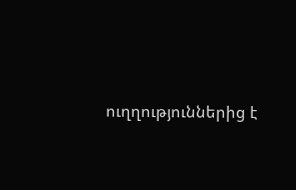ուղղություններից է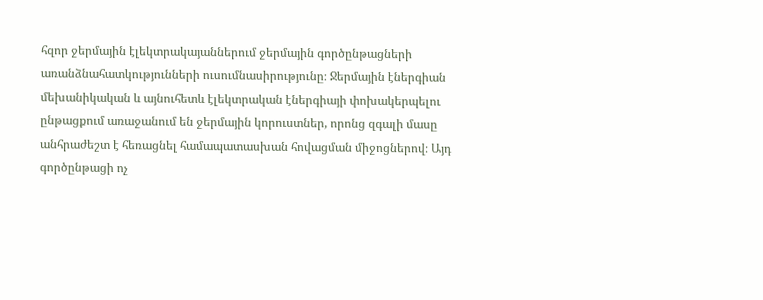հզոր ջերմային էլեկտրակայաններում ջերմային գործընթացների առանձնահատկությունների ուսումնասիրությունը։ Ջերմային էներգիան մեխանիկական և այնուհետև էլեկտրական էներգիայի փոխակերպելու ընթացքում առաջանում են ջերմային կորուստներ, որոնց զգալի մասը անհրաժեշտ է հեռացնել համապատասխան հովացման միջոցներով։ Այդ գործընթացի ոչ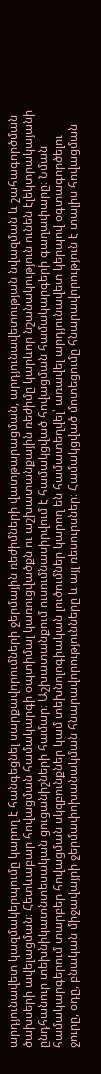արդյունավետ կազմակերպումը կարող է հանգեցնել սարքավորումների ջերմային ռեժիմների վատթարացման, արդյունավետության նվազման և շահագործման ծախսերի ավելացման։ Հետևաբար հովացման համակարգի օպտիմալ կառուցվածքն ու աշխատանքային ռեժիմը կարևոր նշանակություն ունեն էլեկտրակայանի ընդհանուր տեխնիկատնտեսական ցուցանիշների համար։ Աշխատանքում ուսումնասիրվում է համակցված հովացման համակարգերի գաղափարը։ Նման համակարգերում տարբեր հովացման սկզբունքներ կամ տեխնոլոգիական լուծումներ կարող են համատեղվել՝ առավել արդյունավետ կերպով օգտագործելու ջուրը, օդը, բնական միջավայրի ջերմափոխանակման հնարավորությունները և այլ ռեսուրսներ։ Համակցված մոտեցումը հնարավորություն է տալիս հովացման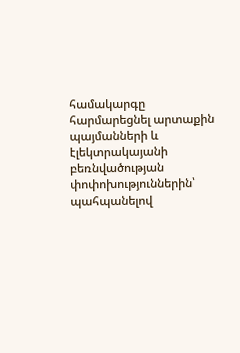համակարգը հարմարեցնել արտաքին պայմանների և էլեկտրակայանի բեռնվածության փոփոխություններին՝ պահպանելով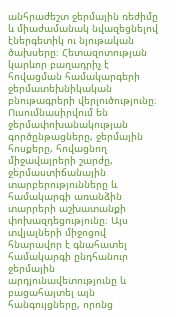անհրաժեշտ ջերմային ռեժիմը և միաժամանակ նվազեցնելով էներգետիկ ու նյութական ծախսերը։ Հետազոտության կարևոր բաղադրիչ է հովացման համակարգերի ջերմատեխնիկական բնութագրերի վերլուծությունը։ Ուսումնասիրվում են ջերմափոխանակության գործընթացները, ջերմային հոսքերը, հովացնող միջավայրերի շարժը, ջերմաստիճանային տարբերությունները և համակարգի առանձին տարրերի աշխատանքի փոխազդեցությունը։ Այս տվյալների միջոցով հնարավոր է գնահատել համակարգի ընդհանուր ջերմային արդյունավետությունը և բացահայտել այն հանգույցները, որոնց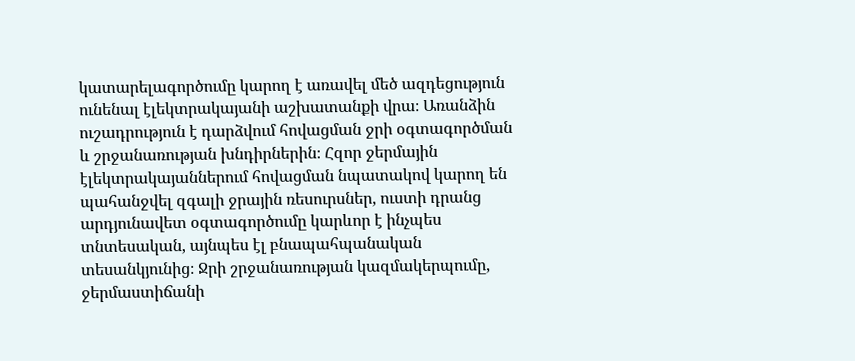կատարելագործումը կարող է առավել մեծ ազդեցություն ունենալ էլեկտրակայանի աշխատանքի վրա։ Առանձին ուշադրություն է դարձվում հովացման ջրի օգտագործման և շրջանառության խնդիրներին։ Հզոր ջերմային էլեկտրակայաններում հովացման նպատակով կարող են պահանջվել զգալի ջրային ռեսուրսներ, ուստի դրանց արդյունավետ օգտագործումը կարևոր է ինչպես տնտեսական, այնպես էլ բնապահպանական տեսանկյունից։ Ջրի շրջանառության կազմակերպումը, ջերմաստիճանի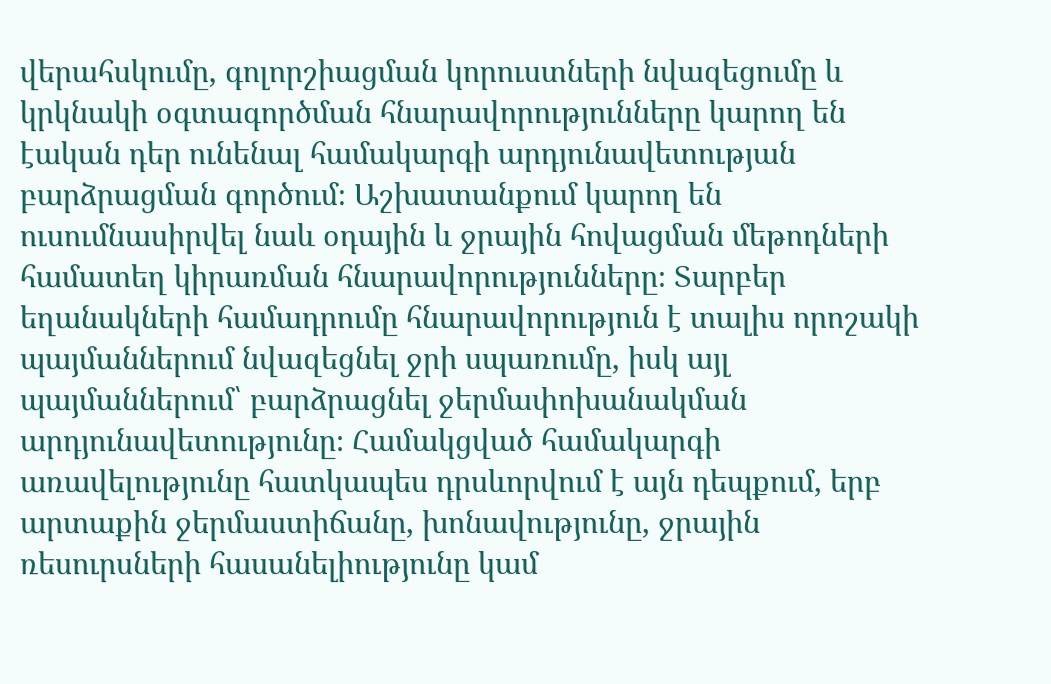վերահսկումը, գոլորշիացման կորուստների նվազեցումը և կրկնակի օգտագործման հնարավորությունները կարող են էական դեր ունենալ համակարգի արդյունավետության բարձրացման գործում։ Աշխատանքում կարող են ուսումնասիրվել նաև օդային և ջրային հովացման մեթոդների համատեղ կիրառման հնարավորությունները։ Տարբեր եղանակների համադրումը հնարավորություն է տալիս որոշակի պայմաններում նվազեցնել ջրի սպառումը, իսկ այլ պայմաններում՝ բարձրացնել ջերմափոխանակման արդյունավետությունը։ Համակցված համակարգի առավելությունը հատկապես դրսևորվում է այն դեպքում, երբ արտաքին ջերմաստիճանը, խոնավությունը, ջրային ռեսուրսների հասանելիությունը կամ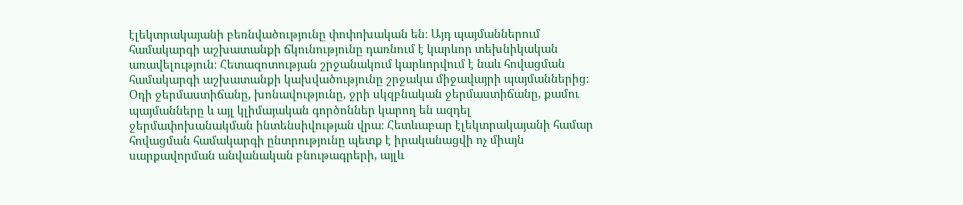էլեկտրակայանի բեռնվածությունը փոփոխական են։ Այդ պայմաններում համակարգի աշխատանքի ճկունությունը դառնում է կարևոր տեխնիկական առավելություն։ Հետազոտության շրջանակում կարևորվում է նաև հովացման համակարգի աշխատանքի կախվածությունը շրջակա միջավայրի պայմաններից։ Օդի ջերմաստիճանը, խոնավությունը, ջրի սկզբնական ջերմաստիճանը, քամու պայմանները և այլ կլիմայական գործոններ կարող են ազդել ջերմափոխանակման ինտենսիվության վրա։ Հետևաբար էլեկտրակայանի համար հովացման համակարգի ընտրությունը պետք է իրականացվի ոչ միայն սարքավորման անվանական բնութագրերի, այլև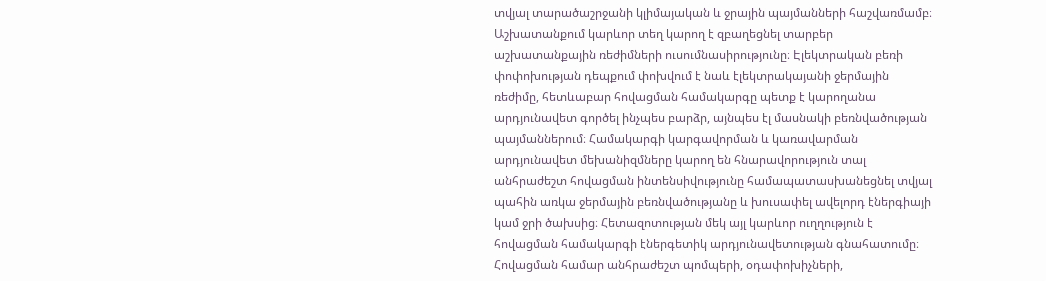տվյալ տարածաշրջանի կլիմայական և ջրային պայմանների հաշվառմամբ։ Աշխատանքում կարևոր տեղ կարող է զբաղեցնել տարբեր աշխատանքային ռեժիմների ուսումնասիրությունը։ Էլեկտրական բեռի փոփոխության դեպքում փոխվում է նաև էլեկտրակայանի ջերմային ռեժիմը, հետևաբար հովացման համակարգը պետք է կարողանա արդյունավետ գործել ինչպես բարձր, այնպես էլ մասնակի բեռնվածության պայմաններում։ Համակարգի կարգավորման և կառավարման արդյունավետ մեխանիզմները կարող են հնարավորություն տալ անհրաժեշտ հովացման ինտենսիվությունը համապատասխանեցնել տվյալ պահին առկա ջերմային բեռնվածությանը և խուսափել ավելորդ էներգիայի կամ ջրի ծախսից։ Հետազոտության մեկ այլ կարևոր ուղղություն է հովացման համակարգի էներգետիկ արդյունավետության գնահատումը։ Հովացման համար անհրաժեշտ պոմպերի, օդափոխիչների,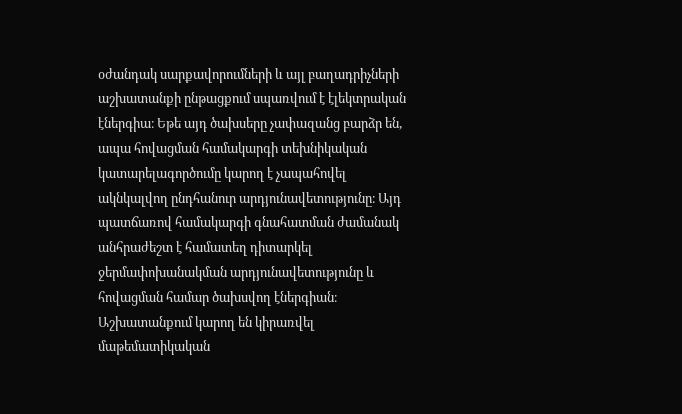օժանդակ սարքավորումների և այլ բաղադրիչների աշխատանքի ընթացքում սպառվում է էլեկտրական էներգիա։ Եթե այդ ծախսերը չափազանց բարձր են, ապա հովացման համակարգի տեխնիկական կատարելագործումը կարող է չապահովել ակնկալվող ընդհանուր արդյունավետությունը։ Այդ պատճառով համակարգի գնահատման ժամանակ անհրաժեշտ է համատեղ դիտարկել ջերմափոխանակման արդյունավետությունը և հովացման համար ծախսվող էներգիան։ Աշխատանքում կարող են կիրառվել մաթեմատիկական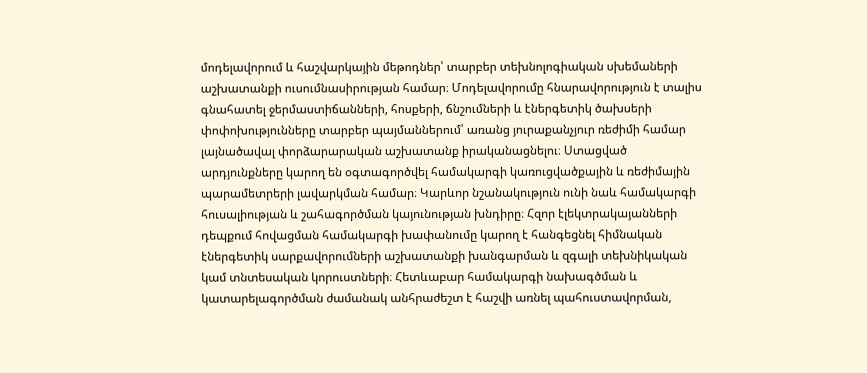մոդելավորում և հաշվարկային մեթոդներ՝ տարբեր տեխնոլոգիական սխեմաների աշխատանքի ուսումնասիրության համար։ Մոդելավորումը հնարավորություն է տալիս գնահատել ջերմաստիճանների, հոսքերի, ճնշումների և էներգետիկ ծախսերի փոփոխությունները տարբեր պայմաններում՝ առանց յուրաքանչյուր ռեժիմի համար լայնածավալ փորձարարական աշխատանք իրականացնելու։ Ստացված արդյունքները կարող են օգտագործվել համակարգի կառուցվածքային և ռեժիմային պարամետրերի լավարկման համար։ Կարևոր նշանակություն ունի նաև համակարգի հուսալիության և շահագործման կայունության խնդիրը։ Հզոր էլեկտրակայանների դեպքում հովացման համակարգի խափանումը կարող է հանգեցնել հիմնական էներգետիկ սարքավորումների աշխատանքի խանգարման և զգալի տեխնիկական կամ տնտեսական կորուստների։ Հետևաբար համակարգի նախագծման և կատարելագործման ժամանակ անհրաժեշտ է հաշվի առնել պահուստավորման,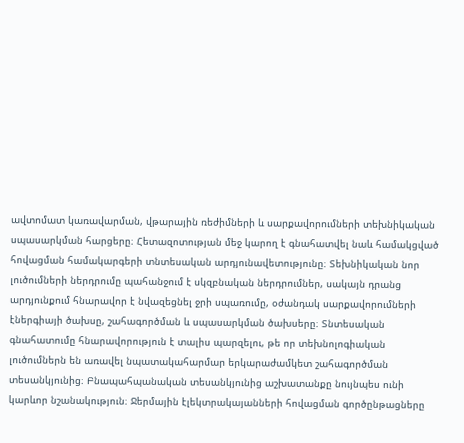ավտոմատ կառավարման, վթարային ռեժիմների և սարքավորումների տեխնիկական սպասարկման հարցերը։ Հետազոտության մեջ կարող է գնահատվել նաև համակցված հովացման համակարգերի տնտեսական արդյունավետությունը։ Տեխնիկական նոր լուծումների ներդրումը պահանջում է սկզբնական ներդրումներ, սակայն դրանց արդյունքում հնարավոր է նվազեցնել ջրի սպառումը, օժանդակ սարքավորումների էներգիայի ծախսը, շահագործման և սպասարկման ծախսերը։ Տնտեսական գնահատումը հնարավորություն է տալիս պարզելու, թե որ տեխնոլոգիական լուծումներն են առավել նպատակահարմար երկարաժամկետ շահագործման տեսանկյունից։ Բնապահպանական տեսանկյունից աշխատանքը նույնպես ունի կարևոր նշանակություն։ Ջերմային էլեկտրակայանների հովացման գործընթացները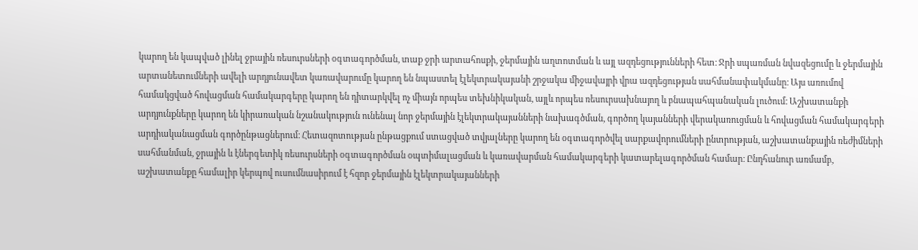կարող են կապված լինել ջրային ռեսուրսների օգտագործման, տաք ջրի արտահոսքի, ջերմային աղտոտման և այլ ազդեցությունների հետ։ Ջրի սպառման նվազեցումը և ջերմային արտանետումների ավելի արդյունավետ կառավարումը կարող են նպաստել էլեկտրակայանի շրջակա միջավայրի վրա ազդեցության սահմանափակմանը։ Այս առումով համակցված հովացման համակարգերը կարող են դիտարկվել ոչ միայն որպես տեխնիկական, այլև որպես ռեսուրսախնայող և բնապահպանական լուծում։ Աշխատանքի արդյունքները կարող են կիրառական նշանակություն ունենալ նոր ջերմային էլեկտրակայանների նախագծման, գործող կայանների վերակառուցման և հովացման համակարգերի արդիականացման գործընթացներում։ Հետազոտության ընթացքում ստացված տվյալները կարող են օգտագործվել սարքավորումների ընտրության, աշխատանքային ռեժիմների սահմանման, ջրային և էներգետիկ ռեսուրսների օգտագործման օպտիմալացման և կառավարման համակարգերի կատարելագործման համար։ Ընդհանուր առմամբ, աշխատանքը համալիր կերպով ուսումնասիրում է հզոր ջերմային էլեկտրակայանների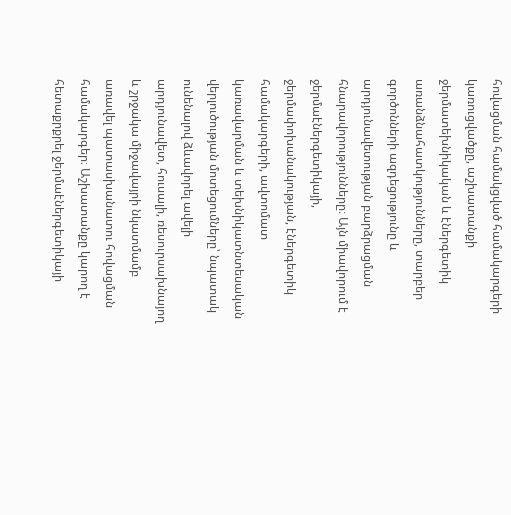հովացման համակցված համակարգերի կառուցվածքը, աշխատանքի ջերմատեխնիկական և էներգետիկ առանձնահատկությունները, տարբեր գործոնների ազդեցությունը և արդյունավետության բարձրացման հնարավորությունները։ Այն միավորում է ջերմաէներգետիկայի, ջերմափոխանակության, էներգետիկ համակարգերի, ավտոմատ կառավարման և տեխնիկատնտեսական վերլուծության մոտեցումները՝ նպատակ ունենալով ձևավորել ավելի արդյունավետ, հուսալի, ռեսուրսախնայող և շրջակա միջավայրի նկատմամբ առավել պատասխանատու հովացման համակարգեր։ Աշխատանքը կարող է հետաքրքրել ջերմաէներգետիկայի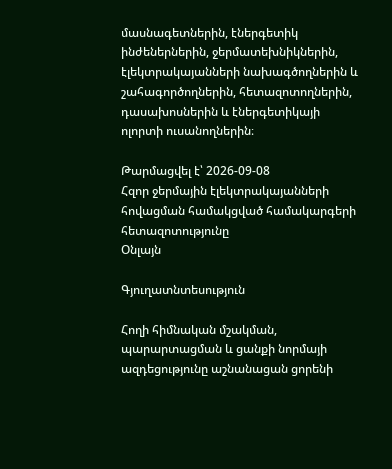մասնագետներին, էներգետիկ ինժեներներին, ջերմատեխնիկներին, էլեկտրակայանների նախագծողներին և շահագործողներին, հետազոտողներին, դասախոսներին և էներգետիկայի ոլորտի ուսանողներին։

Թարմացվել է՝ 2026-09-08
Հզոր ջերմային էլեկտրակայանների հովացման համակցված համակարգերի հետազոտությունը
Օնլայն

Գյուղատնտեսություն

Հողի հիմնական մշակման, պարարտացման և ցանքի նորմայի ազդեցությունը աշնանացան ցորենի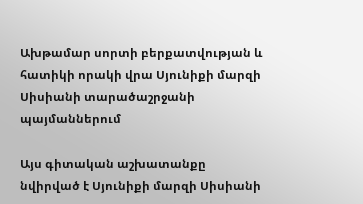Ախթամար սորտի բերքատվության և հատիկի որակի վրա Սյունիքի մարզի Սիսիանի տարածաշրջանի պայմաններում

Այս գիտական աշխատանքը նվիրված է Սյունիքի մարզի Սիսիանի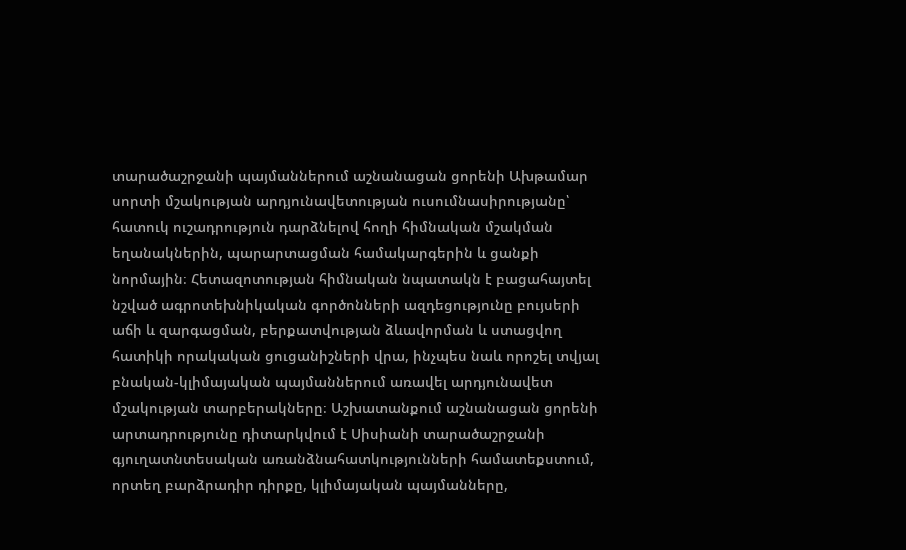տարածաշրջանի պայմաններում աշնանացան ցորենի Ախթամար սորտի մշակության արդյունավետության ուսումնասիրությանը՝ հատուկ ուշադրություն դարձնելով հողի հիմնական մշակման եղանակներին, պարարտացման համակարգերին և ցանքի նորմային։ Հետազոտության հիմնական նպատակն է բացահայտել նշված ագրոտեխնիկական գործոնների ազդեցությունը բույսերի աճի և զարգացման, բերքատվության ձևավորման և ստացվող հատիկի որակական ցուցանիշների վրա, ինչպես նաև որոշել տվյալ բնական-կլիմայական պայմաններում առավել արդյունավետ մշակության տարբերակները։ Աշխատանքում աշնանացան ցորենի արտադրությունը դիտարկվում է Սիսիանի տարածաշրջանի գյուղատնտեսական առանձնահատկությունների համատեքստում, որտեղ բարձրադիր դիրքը, կլիմայական պայմանները,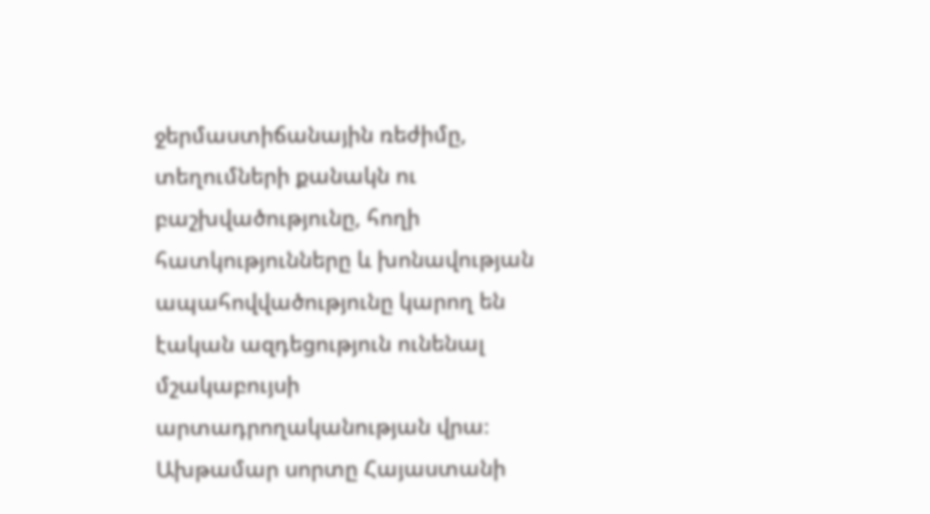ջերմաստիճանային ռեժիմը, տեղումների քանակն ու բաշխվածությունը, հողի հատկությունները և խոնավության ապահովվածությունը կարող են էական ազդեցություն ունենալ մշակաբույսի արտադրողականության վրա։ Ախթամար սորտը Հայաստանի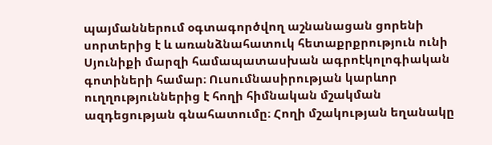պայմաններում օգտագործվող աշնանացան ցորենի սորտերից է և առանձնահատուկ հետաքրքրություն ունի Սյունիքի մարզի համապատասխան ագրոէկոլոգիական գոտիների համար։ Ուսումնասիրության կարևոր ուղղություններից է հողի հիմնական մշակման ազդեցության գնահատումը։ Հողի մշակության եղանակը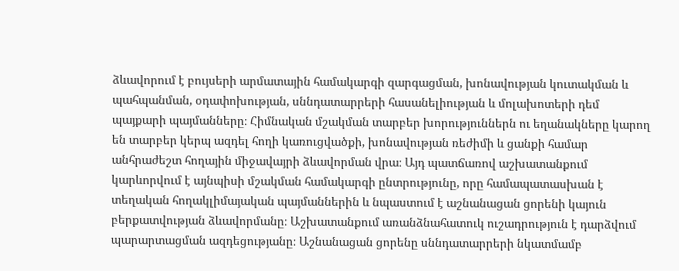ձևավորում է բույսերի արմատային համակարգի զարգացման, խոնավության կուտակման և պահպանման, օդափոխության, սննդատարրերի հասանելիության և մոլախոտերի դեմ պայքարի պայմանները։ Հիմնական մշակման տարբեր խորություններն ու եղանակները կարող են տարբեր կերպ ազդել հողի կառուցվածքի, խոնավության ռեժիմի և ցանքի համար անհրաժեշտ հողային միջավայրի ձևավորման վրա։ Այդ պատճառով աշխատանքում կարևորվում է այնպիսի մշակման համակարգի ընտրությունը, որը համապատասխան է տեղական հողակլիմայական պայմաններին և նպաստում է աշնանացան ցորենի կայուն բերքատվության ձևավորմանը։ Աշխատանքում առանձնահատուկ ուշադրություն է դարձվում պարարտացման ազդեցությանը։ Աշնանացան ցորենը սննդատարրերի նկատմամբ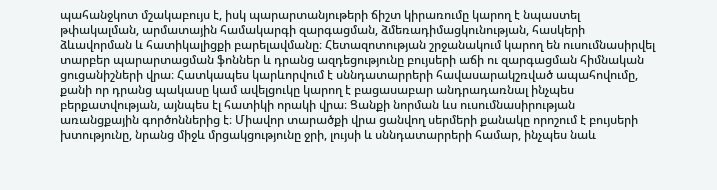պահանջկոտ մշակաբույս է, իսկ պարարտանյութերի ճիշտ կիրառումը կարող է նպաստել թփակալման, արմատային համակարգի զարգացման, ձմեռադիմացկունության, հասկերի ձևավորման և հատիկալիցքի բարելավմանը։ Հետազոտության շրջանակում կարող են ուսումնասիրվել տարբեր պարարտացման ֆոններ և դրանց ազդեցությունը բույսերի աճի ու զարգացման հիմնական ցուցանիշների վրա։ Հատկապես կարևորվում է սննդատարրերի հավասարակշռված ապահովումը, քանի որ դրանց պակասը կամ ավելցուկը կարող է բացասաբար անդրադառնալ ինչպես բերքատվության, այնպես էլ հատիկի որակի վրա։ Ցանքի նորման ևս ուսումնասիրության առանցքային գործոններից է։ Միավոր տարածքի վրա ցանվող սերմերի քանակը որոշում է բույսերի խտությունը, նրանց միջև մրցակցությունը ջրի, լույսի և սննդատարրերի համար, ինչպես նաև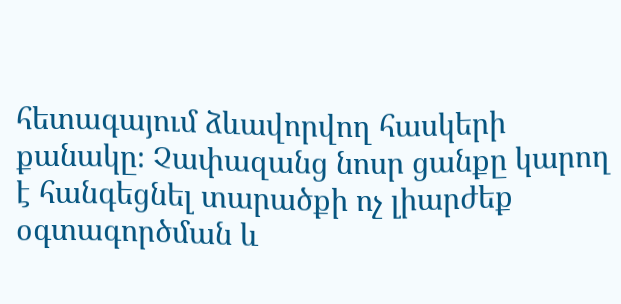հետագայում ձևավորվող հասկերի քանակը։ Չափազանց նոսր ցանքը կարող է հանգեցնել տարածքի ոչ լիարժեք օգտագործման և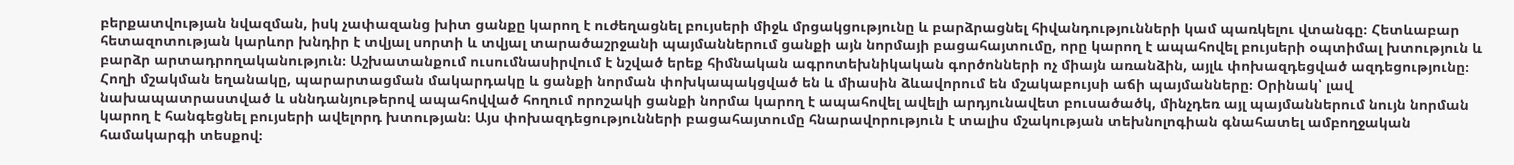բերքատվության նվազման, իսկ չափազանց խիտ ցանքը կարող է ուժեղացնել բույսերի միջև մրցակցությունը և բարձրացնել հիվանդությունների կամ պառկելու վտանգը։ Հետևաբար հետազոտության կարևոր խնդիր է տվյալ սորտի և տվյալ տարածաշրջանի պայմաններում ցանքի այն նորմայի բացահայտումը, որը կարող է ապահովել բույսերի օպտիմալ խտություն և բարձր արտադրողականություն։ Աշխատանքում ուսումնասիրվում է նշված երեք հիմնական ագրոտեխնիկական գործոնների ոչ միայն առանձին, այլև փոխազդեցված ազդեցությունը։ Հողի մշակման եղանակը, պարարտացման մակարդակը և ցանքի նորման փոխկապակցված են և միասին ձևավորում են մշակաբույսի աճի պայմանները։ Օրինակ՝ լավ նախապատրաստված և սննդանյութերով ապահովված հողում որոշակի ցանքի նորմա կարող է ապահովել ավելի արդյունավետ բուսածածկ, մինչդեռ այլ պայմաններում նույն նորման կարող է հանգեցնել բույսերի ավելորդ խտության։ Այս փոխազդեցությունների բացահայտումը հնարավորություն է տալիս մշակության տեխնոլոգիան գնահատել ամբողջական համակարգի տեսքով։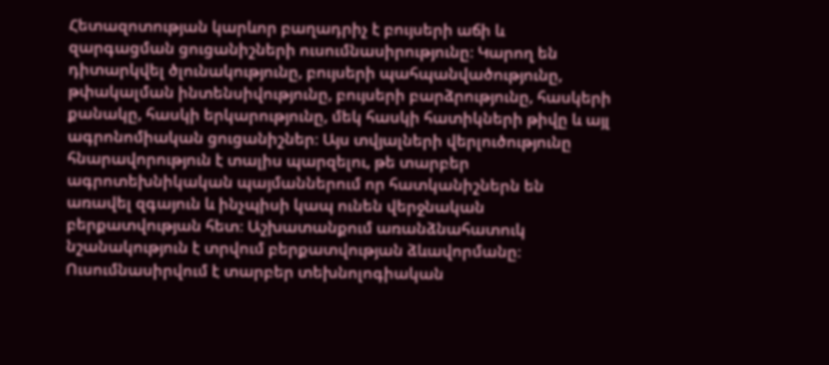Հետազոտության կարևոր բաղադրիչ է բույսերի աճի և զարգացման ցուցանիշների ուսումնասիրությունը։ Կարող են դիտարկվել ծլունակությունը, բույսերի պահպանվածությունը, թփակալման ինտենսիվությունը, բույսերի բարձրությունը, հասկերի քանակը, հասկի երկարությունը, մեկ հասկի հատիկների թիվը և այլ ագրոնոմիական ցուցանիշներ։ Այս տվյալների վերլուծությունը հնարավորություն է տալիս պարզելու, թե տարբեր ագրոտեխնիկական պայմաններում որ հատկանիշներն են առավել զգայուն և ինչպիսի կապ ունեն վերջնական բերքատվության հետ։ Աշխատանքում առանձնահատուկ նշանակություն է տրվում բերքատվության ձևավորմանը։ Ուսումնասիրվում է տարբեր տեխնոլոգիական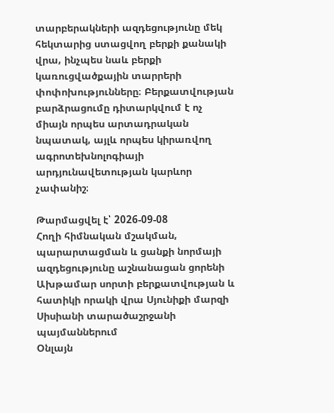տարբերակների ազդեցությունը մեկ հեկտարից ստացվող բերքի քանակի վրա, ինչպես նաև բերքի կառուցվածքային տարրերի փոփոխությունները։ Բերքատվության բարձրացումը դիտարկվում է ոչ միայն որպես արտադրական նպատակ, այլև որպես կիրառվող ագրոտեխնոլոգիայի արդյունավետության կարևոր չափանիշ։

Թարմացվել է՝ 2026-09-08
Հողի հիմնական մշակման, պարարտացման և ցանքի նորմայի ազդեցությունը աշնանացան ցորենի Ախթամար սորտի բերքատվության և հատիկի որակի վրա Սյունիքի մարզի Սիսիանի տարածաշրջանի պայմաններում
Օնլայն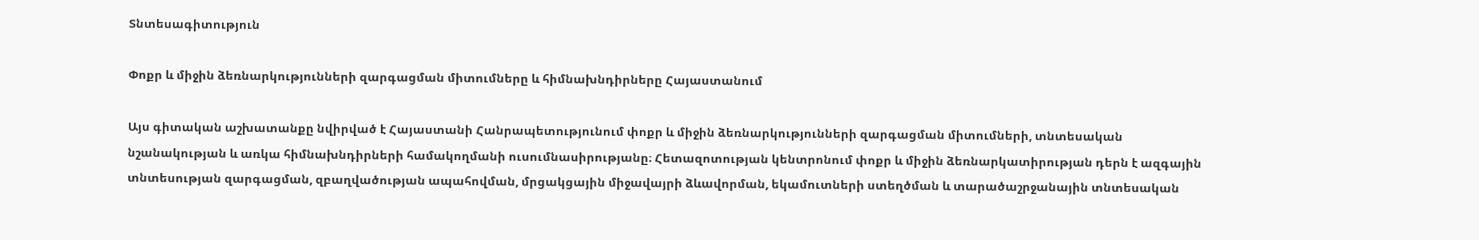Տնտեսագիտություն

Փոքր և միջին ձեռնարկությունների զարգացման միտումները և հիմնախնդիրները Հայաստանում

Այս գիտական աշխատանքը նվիրված է Հայաստանի Հանրապետությունում փոքր և միջին ձեռնարկությունների զարգացման միտումների, տնտեսական նշանակության և առկա հիմնախնդիրների համակողմանի ուսումնասիրությանը։ Հետազոտության կենտրոնում փոքր և միջին ձեռնարկատիրության դերն է ազգային տնտեսության զարգացման, զբաղվածության ապահովման, մրցակցային միջավայրի ձևավորման, եկամուտների ստեղծման և տարածաշրջանային տնտեսական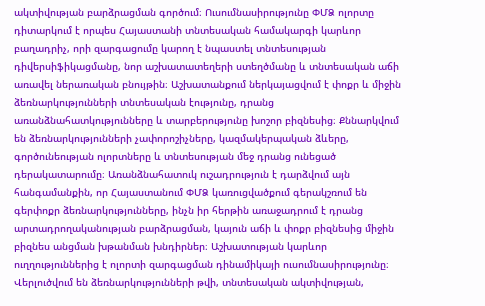ակտիվության բարձրացման գործում։ Ուսումնասիրությունը ՓՄՁ ոլորտը դիտարկում է որպես Հայաստանի տնտեսական համակարգի կարևոր բաղադրիչ, որի զարգացումը կարող է նպաստել տնտեսության դիվերսիֆիկացմանը, նոր աշխատատեղերի ստեղծմանը և տնտեսական աճի առավել ներառական բնույթին։ Աշխատանքում ներկայացվում է փոքր և միջին ձեռնարկությունների տնտեսական էությունը, դրանց առանձնահատկությունները և տարբերությունը խոշոր բիզնեսից։ Քննարկվում են ձեռնարկությունների չափորոշիչները, կազմակերպական ձևերը, գործունեության ոլորտները և տնտեսության մեջ դրանց ունեցած դերակատարումը։ Առանձնահատուկ ուշադրություն է դարձվում այն հանգամանքին, որ Հայաստանում ՓՄՁ կառուցվածքում գերակշռում են գերփոքր ձեռնարկությունները, ինչն իր հերթին առաջադրում է դրանց արտադրողականության բարձրացման, կայուն աճի և փոքր բիզնեսից միջին բիզնես անցման խթանման խնդիրներ։ Աշխատության կարևոր ուղղություններից է ոլորտի զարգացման դինամիկայի ուսումնասիրությունը։ Վերլուծվում են ձեռնարկությունների թվի, տնտեսական ակտիվության,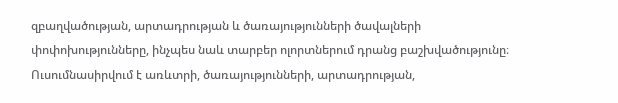զբաղվածության, արտադրության և ծառայությունների ծավալների փոփոխությունները, ինչպես նաև տարբեր ոլորտներում դրանց բաշխվածությունը։ Ուսումնասիրվում է առևտրի, ծառայությունների, արտադրության,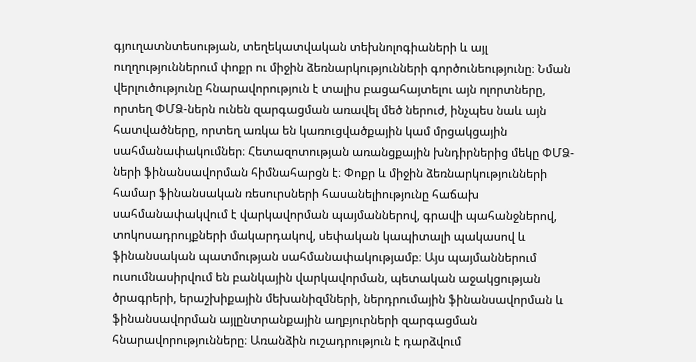գյուղատնտեսության, տեղեկատվական տեխնոլոգիաների և այլ ուղղություններում փոքր ու միջին ձեռնարկությունների գործունեությունը։ Նման վերլուծությունը հնարավորություն է տալիս բացահայտելու այն ոլորտները, որտեղ ՓՄՁ-ներն ունեն զարգացման առավել մեծ ներուժ, ինչպես նաև այն հատվածները, որտեղ առկա են կառուցվածքային կամ մրցակցային սահմանափակումներ։ Հետազոտության առանցքային խնդիրներից մեկը ՓՄՁ-ների ֆինանսավորման հիմնահարցն է։ Փոքր և միջին ձեռնարկությունների համար ֆինանսական ռեսուրսների հասանելիությունը հաճախ սահմանափակվում է վարկավորման պայմաններով, գրավի պահանջներով, տոկոսադրույքների մակարդակով, սեփական կապիտալի պակասով և ֆինանսական պատմության սահմանափակությամբ։ Այս պայմաններում ուսումնասիրվում են բանկային վարկավորման, պետական աջակցության ծրագրերի, երաշխիքային մեխանիզմների, ներդրումային ֆինանսավորման և ֆինանսավորման այլընտրանքային աղբյուրների զարգացման հնարավորությունները։ Առանձին ուշադրություն է դարձվում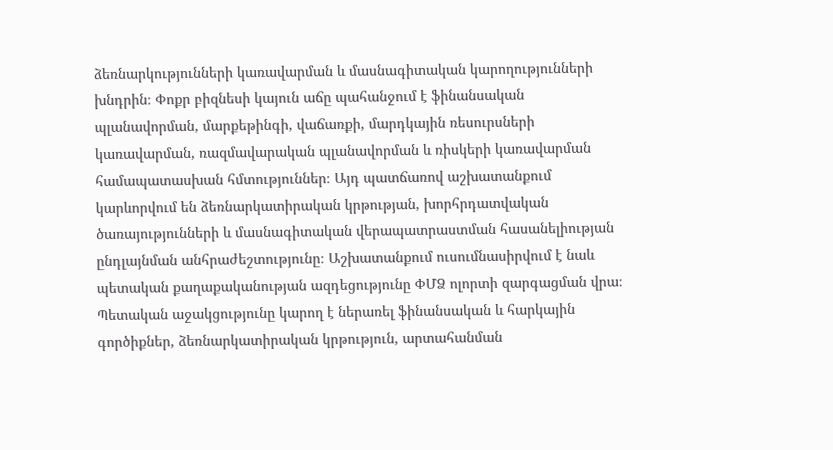ձեռնարկությունների կառավարման և մասնագիտական կարողությունների խնդրին։ Փոքր բիզնեսի կայուն աճը պահանջում է ֆինանսական պլանավորման, մարքեթինգի, վաճառքի, մարդկային ռեսուրսների կառավարման, ռազմավարական պլանավորման և ռիսկերի կառավարման համապատասխան հմտություններ։ Այդ պատճառով աշխատանքում կարևորվում են ձեռնարկատիրական կրթության, խորհրդատվական ծառայությունների և մասնագիտական վերապատրաստման հասանելիության ընդլայնման անհրաժեշտությունը։ Աշխատանքում ուսումնասիրվում է նաև պետական քաղաքականության ազդեցությունը ՓՄՁ ոլորտի զարգացման վրա։ Պետական աջակցությունը կարող է ներառել ֆինանսական և հարկային գործիքներ, ձեռնարկատիրական կրթություն, արտահանման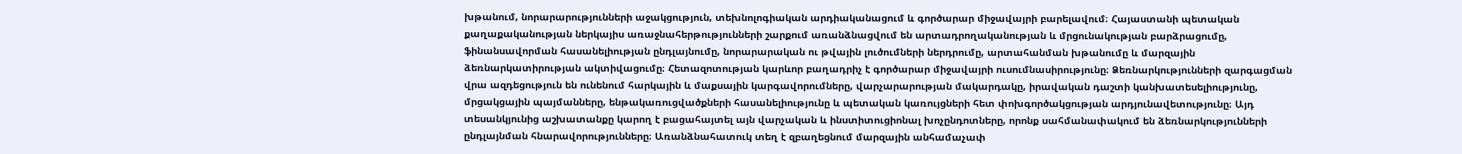խթանում, նորարարությունների աջակցություն, տեխնոլոգիական արդիականացում և գործարար միջավայրի բարելավում։ Հայաստանի պետական քաղաքականության ներկայիս առաջնահերթությունների շարքում առանձնացվում են արտադրողականության և մրցունակության բարձրացումը, ֆինանսավորման հասանելիության ընդլայնումը, նորարարական ու թվային լուծումների ներդրումը, արտահանման խթանումը և մարզային ձեռնարկատիրության ակտիվացումը։ Հետազոտության կարևոր բաղադրիչ է գործարար միջավայրի ուսումնասիրությունը։ Ձեռնարկությունների զարգացման վրա ազդեցություն են ունենում հարկային և մաքսային կարգավորումները, վարչարարության մակարդակը, իրավական դաշտի կանխատեսելիությունը, մրցակցային պայմանները, ենթակառուցվածքների հասանելիությունը և պետական կառույցների հետ փոխգործակցության արդյունավետությունը։ Այդ տեսանկյունից աշխատանքը կարող է բացահայտել այն վարչական և ինստիտուցիոնալ խոչընդոտները, որոնք սահմանափակում են ձեռնարկությունների ընդլայնման հնարավորությունները։ Առանձնահատուկ տեղ է զբաղեցնում մարզային անհամաչափ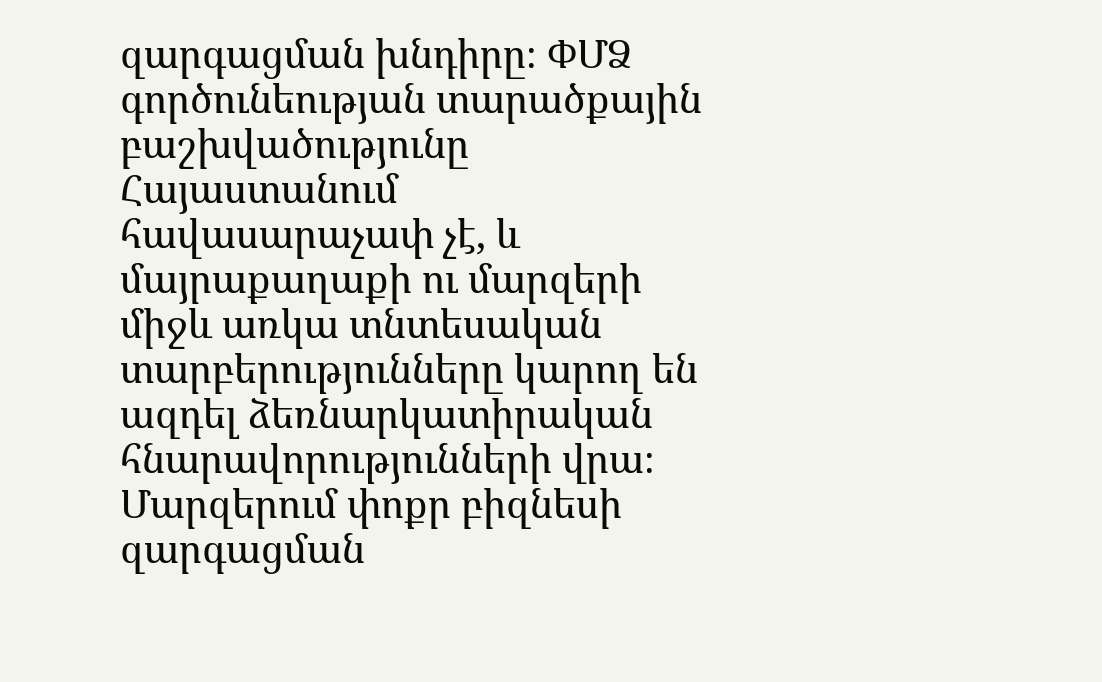զարգացման խնդիրը։ ՓՄՁ գործունեության տարածքային բաշխվածությունը Հայաստանում հավասարաչափ չէ, և մայրաքաղաքի ու մարզերի միջև առկա տնտեսական տարբերությունները կարող են ազդել ձեռնարկատիրական հնարավորությունների վրա։ Մարզերում փոքր բիզնեսի զարգացման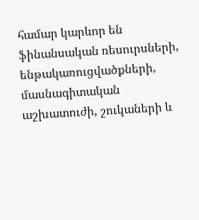համար կարևոր են ֆինանսական ռեսուրսների, ենթակառուցվածքների, մասնագիտական աշխատուժի, շուկաների և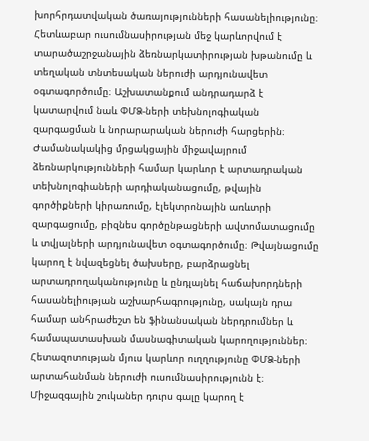խորհրդատվական ծառայությունների հասանելիությունը։ Հետևաբար ուսումնասիրության մեջ կարևորվում է տարածաշրջանային ձեռնարկատիրության խթանումը և տեղական տնտեսական ներուժի արդյունավետ օգտագործումը։ Աշխատանքում անդրադարձ է կատարվում նաև ՓՄՁ-ների տեխնոլոգիական զարգացման և նորարարական ներուժի հարցերին։ Ժամանակակից մրցակցային միջավայրում ձեռնարկությունների համար կարևոր է արտադրական տեխնոլոգիաների արդիականացումը, թվային գործիքների կիրառումը, էլեկտրոնային առևտրի զարգացումը, բիզնես գործընթացների ավտոմատացումը և տվյալների արդյունավետ օգտագործումը։ Թվայնացումը կարող է նվազեցնել ծախսերը, բարձրացնել արտադրողականությունը և ընդլայնել հաճախորդների հասանելիության աշխարհագրությունը, սակայն դրա համար անհրաժեշտ են ֆինանսական ներդրումներ և համապատասխան մասնագիտական կարողություններ։ Հետազոտության մյուս կարևոր ուղղությունը ՓՄՁ-ների արտահանման ներուժի ուսումնասիրությունն է։ Միջազգային շուկաներ դուրս գալը կարող է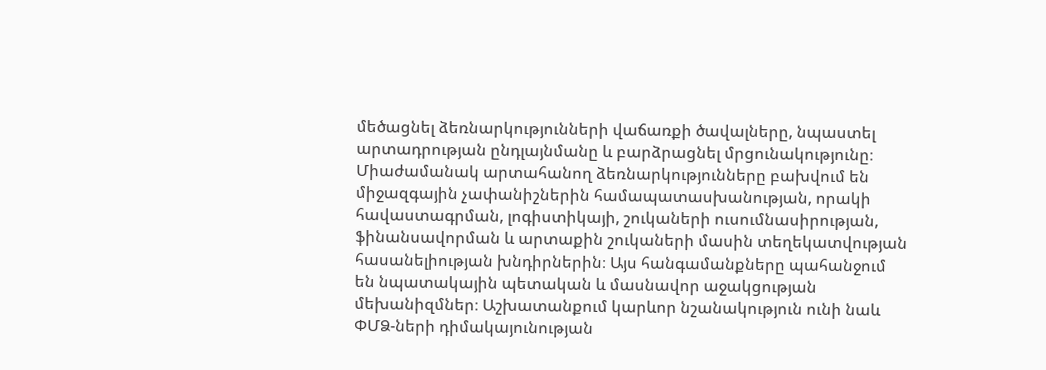մեծացնել ձեռնարկությունների վաճառքի ծավալները, նպաստել արտադրության ընդլայնմանը և բարձրացնել մրցունակությունը։ Միաժամանակ արտահանող ձեռնարկությունները բախվում են միջազգային չափանիշներին համապատասխանության, որակի հավաստագրման, լոգիստիկայի, շուկաների ուսումնասիրության, ֆինանսավորման և արտաքին շուկաների մասին տեղեկատվության հասանելիության խնդիրներին։ Այս հանգամանքները պահանջում են նպատակային պետական և մասնավոր աջակցության մեխանիզմներ։ Աշխատանքում կարևոր նշանակություն ունի նաև ՓՄՁ-ների դիմակայունության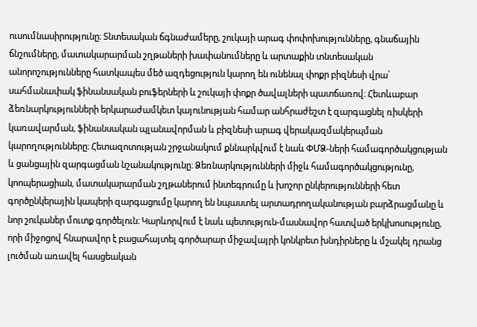ուսումնասիրությունը։ Տնտեսական ճգնաժամերը, շուկայի արագ փոփոխությունները, գնաճային ճնշումները, մատակարարման շղթաների խափանումները և արտաքին տնտեսական անորոշությունները հատկապես մեծ ազդեցություն կարող են ունենալ փոքր բիզնեսի վրա՝ սահմանափակ ֆինանսական բուֆերների և շուկայի փոքր ծավալների պատճառով։ Հետևաբար ձեռնարկությունների երկարաժամկետ կայունության համար անհրաժեշտ է զարգացնել ռիսկերի կառավարման, ֆինանսական պլանավորման և բիզնեսի արագ վերակազմակերպման կարողությունները։ Հետազոտության շրջանակում քննարկվում է նաև ՓՄՁ-ների համագործակցության և ցանցային զարգացման նշանակությունը։ Ձեռնարկությունների միջև համագործակցությունը, կոոպերացիան, մատակարարման շղթաներում ինտեգրումը և խոշոր ընկերությունների հետ գործընկերային կապերի զարգացումը կարող են նպաստել արտադրողականության բարձրացմանը և նոր շուկաներ մուտք գործելուն։ Կարևորվում է նաև պետություն-մասնավոր հատված երկխոսությունը, որի միջոցով հնարավոր է բացահայտել գործարար միջավայրի կոնկրետ խնդիրները և մշակել դրանց լուծման առավել հասցեական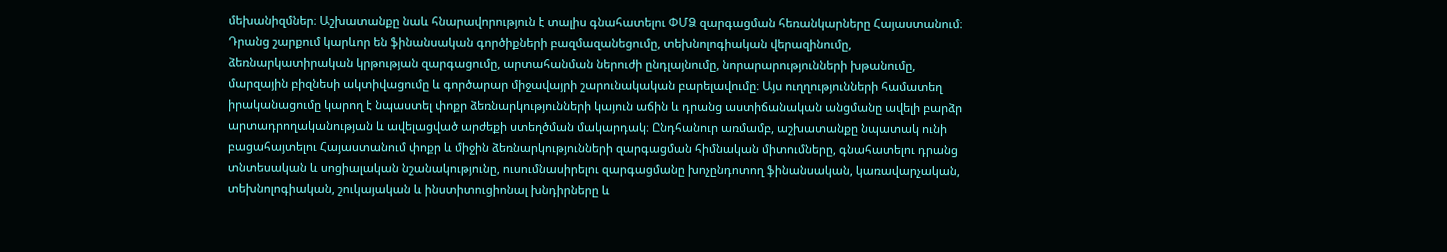մեխանիզմներ։ Աշխատանքը նաև հնարավորություն է տալիս գնահատելու ՓՄՁ զարգացման հեռանկարները Հայաստանում։ Դրանց շարքում կարևոր են ֆինանսական գործիքների բազմազանեցումը, տեխնոլոգիական վերազինումը, ձեռնարկատիրական կրթության զարգացումը, արտահանման ներուժի ընդլայնումը, նորարարությունների խթանումը, մարզային բիզնեսի ակտիվացումը և գործարար միջավայրի շարունակական բարելավումը։ Այս ուղղությունների համատեղ իրականացումը կարող է նպաստել փոքր ձեռնարկությունների կայուն աճին և դրանց աստիճանական անցմանը ավելի բարձր արտադրողականության և ավելացված արժեքի ստեղծման մակարդակ։ Ընդհանուր առմամբ, աշխատանքը նպատակ ունի բացահայտելու Հայաստանում փոքր և միջին ձեռնարկությունների զարգացման հիմնական միտումները, գնահատելու դրանց տնտեսական և սոցիալական նշանակությունը, ուսումնասիրելու զարգացմանը խոչընդոտող ֆինանսական, կառավարչական, տեխնոլոգիական, շուկայական և ինստիտուցիոնալ խնդիրները և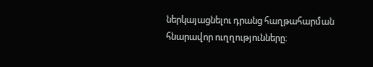ներկայացնելու դրանց հաղթահարման հնարավոր ուղղությունները։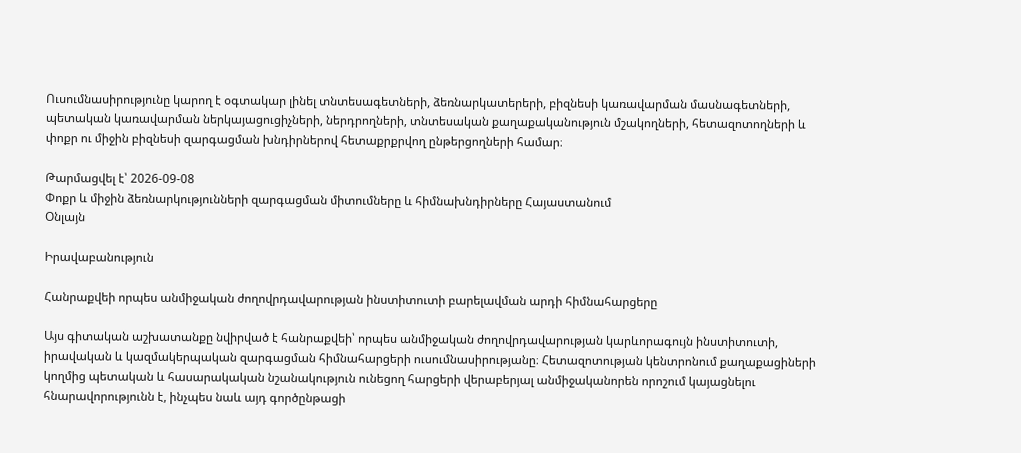Ուսումնասիրությունը կարող է օգտակար լինել տնտեսագետների, ձեռնարկատերերի, բիզնեսի կառավարման մասնագետների, պետական կառավարման ներկայացուցիչների, ներդրողների, տնտեսական քաղաքականություն մշակողների, հետազոտողների և փոքր ու միջին բիզնեսի զարգացման խնդիրներով հետաքրքրվող ընթերցողների համար։

Թարմացվել է՝ 2026-09-08
Փոքր և միջին ձեռնարկությունների զարգացման միտումները և հիմնախնդիրները Հայաստանում
Օնլայն

Իրավաբանություն

Հանրաքվեի որպես անմիջական ժողովրդավարության ինստիտուտի բարելավման արդի հիմնահարցերը

Այս գիտական աշխատանքը նվիրված է հանրաքվեի՝ որպես անմիջական ժողովրդավարության կարևորագույն ինստիտուտի, իրավական և կազմակերպական զարգացման հիմնահարցերի ուսումնասիրությանը։ Հետազոտության կենտրոնում քաղաքացիների կողմից պետական և հասարակական նշանակություն ունեցող հարցերի վերաբերյալ անմիջականորեն որոշում կայացնելու հնարավորությունն է, ինչպես նաև այդ գործընթացի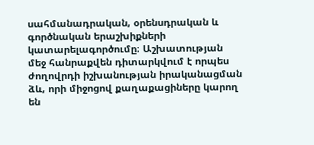սահմանադրական, օրենսդրական և գործնական երաշխիքների կատարելագործումը։ Աշխատության մեջ հանրաքվեն դիտարկվում է որպես ժողովրդի իշխանության իրականացման ձև, որի միջոցով քաղաքացիները կարող են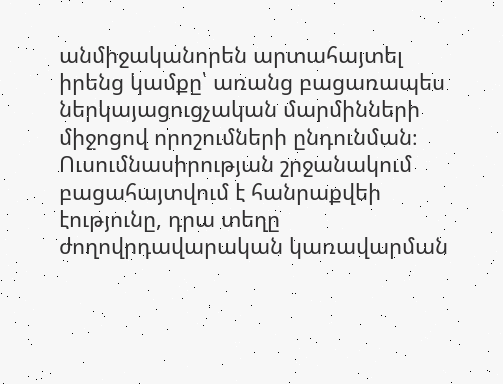անմիջականորեն արտահայտել իրենց կամքը՝ առանց բացառապես ներկայացուցչական մարմինների միջոցով որոշումների ընդունման։ Ուսումնասիրության շրջանակում բացահայտվում է հանրաքվեի էությունը, դրա տեղը ժողովրդավարական կառավարման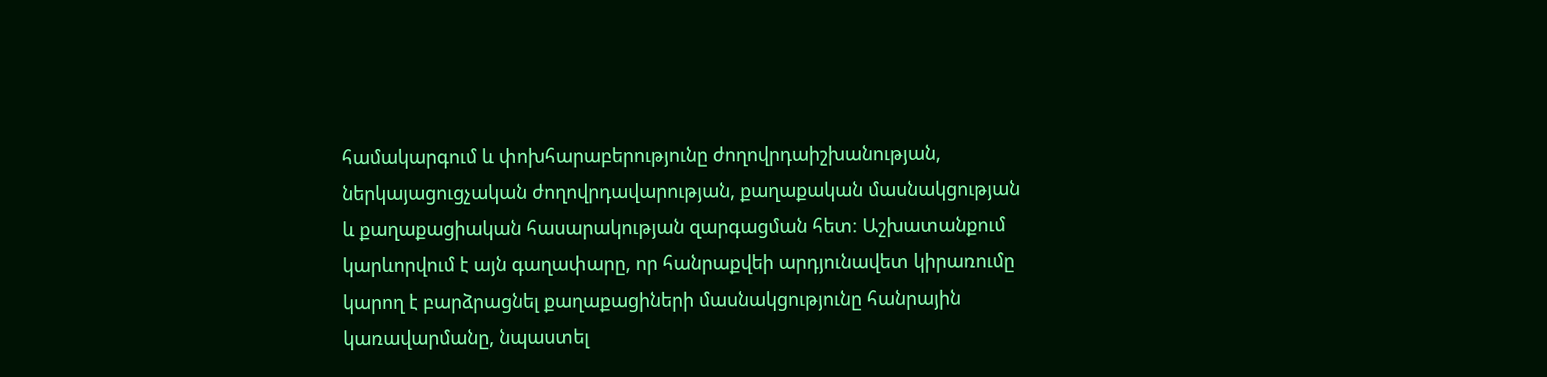համակարգում և փոխհարաբերությունը ժողովրդաիշխանության, ներկայացուցչական ժողովրդավարության, քաղաքական մասնակցության և քաղաքացիական հասարակության զարգացման հետ։ Աշխատանքում կարևորվում է այն գաղափարը, որ հանրաքվեի արդյունավետ կիրառումը կարող է բարձրացնել քաղաքացիների մասնակցությունը հանրային կառավարմանը, նպաստել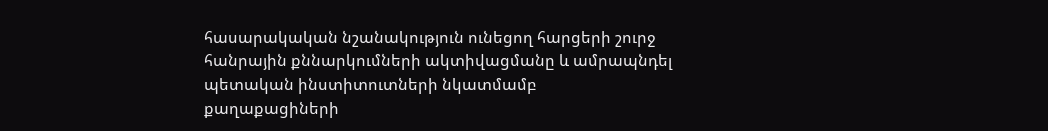հասարակական նշանակություն ունեցող հարցերի շուրջ հանրային քննարկումների ակտիվացմանը և ամրապնդել պետական ինստիտուտների նկատմամբ քաղաքացիների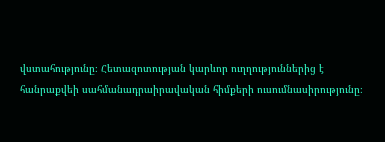վստահությունը։ Հետազոտության կարևոր ուղղություններից է հանրաքվեի սահմանադրաիրավական հիմքերի ուսումնասիրությունը։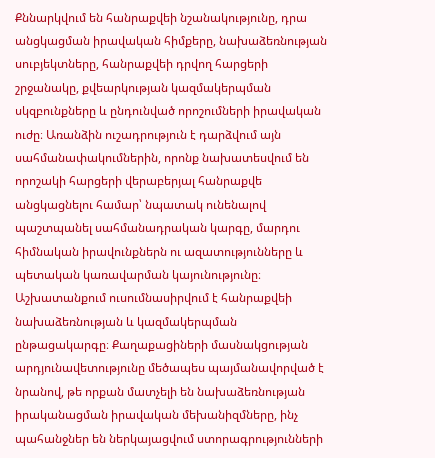Քննարկվում են հանրաքվեի նշանակությունը, դրա անցկացման իրավական հիմքերը, նախաձեռնության սուբյեկտները, հանրաքվեի դրվող հարցերի շրջանակը, քվեարկության կազմակերպման սկզբունքները և ընդունված որոշումների իրավական ուժը։ Առանձին ուշադրություն է դարձվում այն սահմանափակումներին, որոնք նախատեսվում են որոշակի հարցերի վերաբերյալ հանրաքվե անցկացնելու համար՝ նպատակ ունենալով պաշտպանել սահմանադրական կարգը, մարդու հիմնական իրավունքներն ու ազատությունները և պետական կառավարման կայունությունը։ Աշխատանքում ուսումնասիրվում է հանրաքվեի նախաձեռնության և կազմակերպման ընթացակարգը։ Քաղաքացիների մասնակցության արդյունավետությունը մեծապես պայմանավորված է նրանով, թե որքան մատչելի են նախաձեռնության իրականացման իրավական մեխանիզմները, ինչ պահանջներ են ներկայացվում ստորագրությունների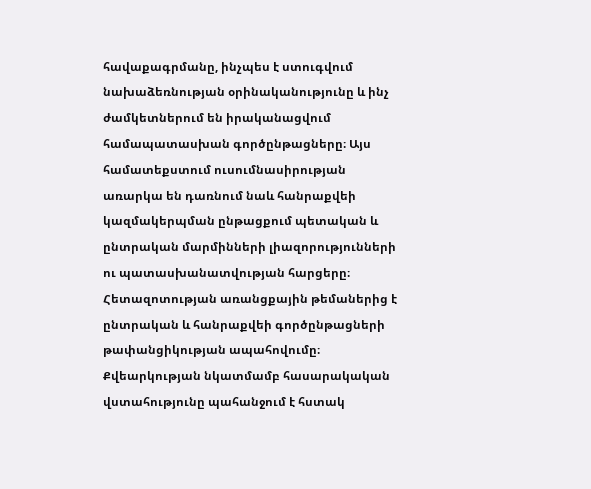հավաքագրմանը, ինչպես է ստուգվում նախաձեռնության օրինականությունը և ինչ ժամկետներում են իրականացվում համապատասխան գործընթացները։ Այս համատեքստում ուսումնասիրության առարկա են դառնում նաև հանրաքվեի կազմակերպման ընթացքում պետական և ընտրական մարմինների լիազորությունների ու պատասխանատվության հարցերը։ Հետազոտության առանցքային թեմաներից է ընտրական և հանրաքվեի գործընթացների թափանցիկության ապահովումը։ Քվեարկության նկատմամբ հասարակական վստահությունը պահանջում է հստակ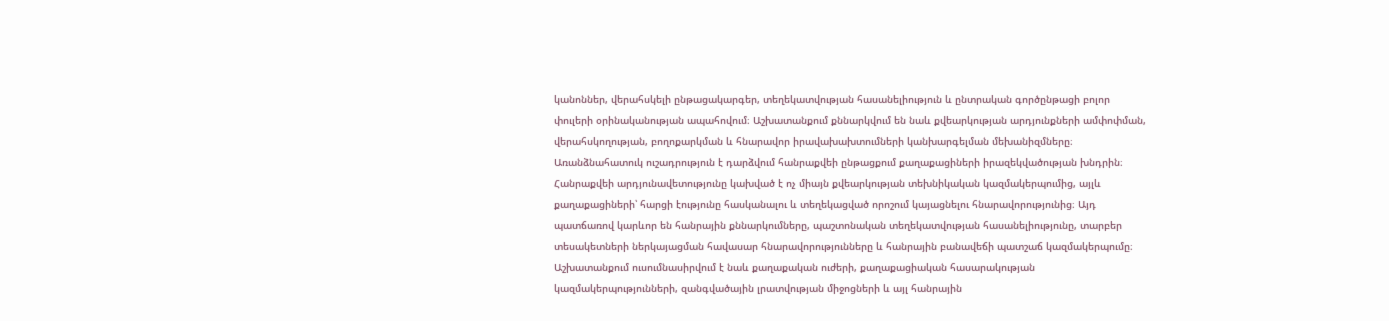կանոններ, վերահսկելի ընթացակարգեր, տեղեկատվության հասանելիություն և ընտրական գործընթացի բոլոր փուլերի օրինականության ապահովում։ Աշխատանքում քննարկվում են նաև քվեարկության արդյունքների ամփոփման, վերահսկողության, բողոքարկման և հնարավոր իրավախախտումների կանխարգելման մեխանիզմները։ Առանձնահատուկ ուշադրություն է դարձվում հանրաքվեի ընթացքում քաղաքացիների իրազեկվածության խնդրին։ Հանրաքվեի արդյունավետությունը կախված է ոչ միայն քվեարկության տեխնիկական կազմակերպումից, այլև քաղաքացիների՝ հարցի էությունը հասկանալու և տեղեկացված որոշում կայացնելու հնարավորությունից։ Այդ պատճառով կարևոր են հանրային քննարկումները, պաշտոնական տեղեկատվության հասանելիությունը, տարբեր տեսակետների ներկայացման հավասար հնարավորությունները և հանրային բանավեճի պատշաճ կազմակերպումը։ Աշխատանքում ուսումնասիրվում է նաև քաղաքական ուժերի, քաղաքացիական հասարակության կազմակերպությունների, զանգվածային լրատվության միջոցների և այլ հանրային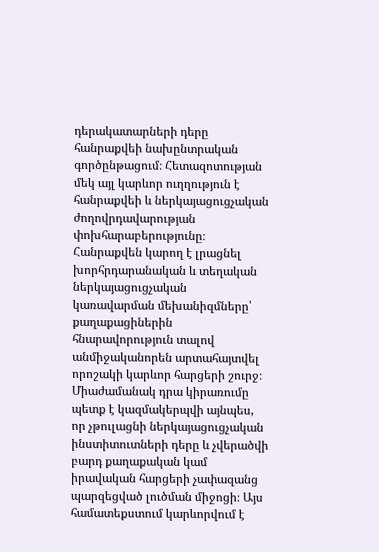դերակատարների դերը հանրաքվեի նախընտրական գործընթացում։ Հետազոտության մեկ այլ կարևոր ուղղություն է հանրաքվեի և ներկայացուցչական ժողովրդավարության փոխհարաբերությունը։ Հանրաքվեն կարող է լրացնել խորհրդարանական և տեղական ներկայացուցչական կառավարման մեխանիզմները՝ քաղաքացիներին հնարավորություն տալով անմիջականորեն արտահայտվել որոշակի կարևոր հարցերի շուրջ։ Միաժամանակ դրա կիրառումը պետք է կազմակերպվի այնպես, որ չթուլացնի ներկայացուցչական ինստիտուտների դերը և չվերածվի բարդ քաղաքական կամ իրավական հարցերի չափազանց պարզեցված լուծման միջոցի։ Այս համատեքստում կարևորվում է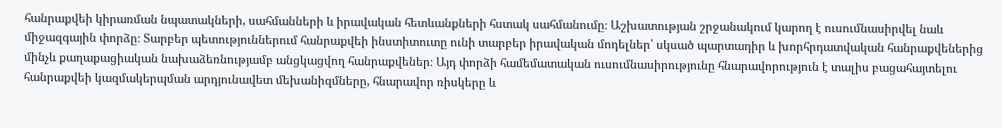հանրաքվեի կիրառման նպատակների, սահմանների և իրավական հետևանքների հստակ սահմանումը։ Աշխատության շրջանակում կարող է ուսումնասիրվել նաև միջազգային փորձը։ Տարբեր պետություններում հանրաքվեի ինստիտուտը ունի տարբեր իրավական մոդելներ՝ սկսած պարտադիր և խորհրդատվական հանրաքվեներից մինչև քաղաքացիական նախաձեռնությամբ անցկացվող հանրաքվեներ։ Այդ փորձի համեմատական ուսումնասիրությունը հնարավորություն է տալիս բացահայտելու հանրաքվեի կազմակերպման արդյունավետ մեխանիզմները, հնարավոր ռիսկերը և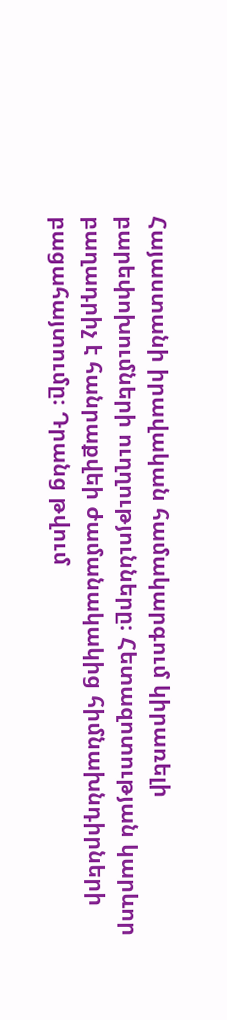Հայաստանի իրավական համակարգում կիրառելի բարեփոխումների ուղղությունները։ Հետազոտության կարևոր բաղադրիչ է հանրաքվեի ժամանակակից հիմնախնդիրների բացահայտումը։ Դրանց թվում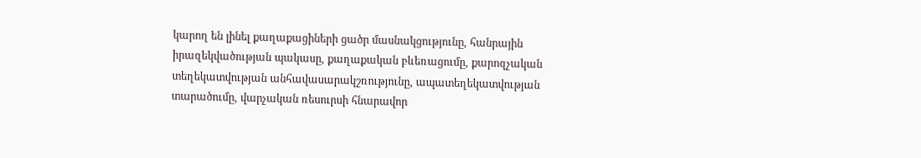կարող են լինել քաղաքացիների ցածր մասնակցությունը, հանրային իրազեկվածության պակասը, քաղաքական բևեռացումը, քարոզչական տեղեկատվության անհավասարակշռությունը, ապատեղեկատվության տարածումը, վարչական ռեսուրսի հնարավոր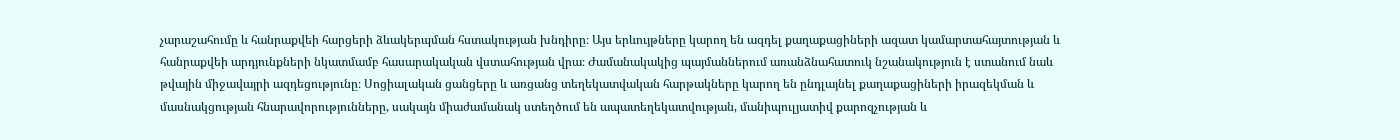չարաշահումը և հանրաքվեի հարցերի ձևակերպման հստակության խնդիրը։ Այս երևույթները կարող են ազդել քաղաքացիների ազատ կամարտահայտության և հանրաքվեի արդյունքների նկատմամբ հասարակական վստահության վրա։ Ժամանակակից պայմաններում առանձնահատուկ նշանակություն է ստանում նաև թվային միջավայրի ազդեցությունը։ Սոցիալական ցանցերը և առցանց տեղեկատվական հարթակները կարող են ընդլայնել քաղաքացիների իրազեկման և մասնակցության հնարավորությունները, սակայն միաժամանակ ստեղծում են ապատեղեկատվության, մանիպուլյատիվ քարոզչության և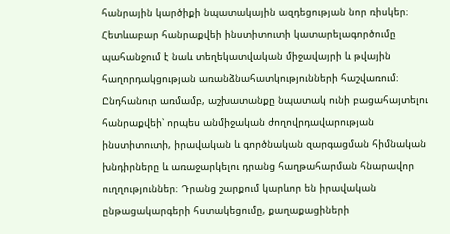հանրային կարծիքի նպատակային ազդեցության նոր ռիսկեր։ Հետևաբար հանրաքվեի ինստիտուտի կատարելագործումը պահանջում է նաև տեղեկատվական միջավայրի և թվային հաղորդակցության առանձնահատկությունների հաշվառում։ Ընդհանուր առմամբ, աշխատանքը նպատակ ունի բացահայտելու հանրաքվեի՝ որպես անմիջական ժողովրդավարության ինստիտուտի, իրավական և գործնական զարգացման հիմնական խնդիրները և առաջարկելու դրանց հաղթահարման հնարավոր ուղղություններ։ Դրանց շարքում կարևոր են իրավական ընթացակարգերի հստակեցումը, քաղաքացիների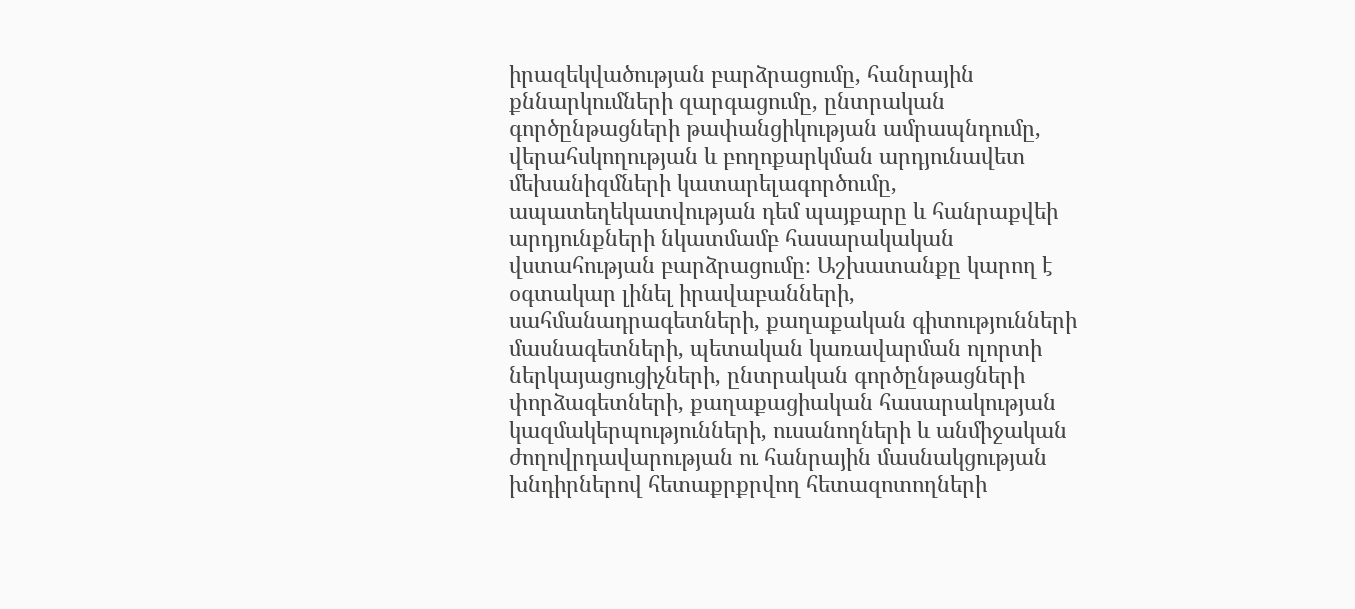իրազեկվածության բարձրացումը, հանրային քննարկումների զարգացումը, ընտրական գործընթացների թափանցիկության ամրապնդումը, վերահսկողության և բողոքարկման արդյունավետ մեխանիզմների կատարելագործումը, ապատեղեկատվության դեմ պայքարը և հանրաքվեի արդյունքների նկատմամբ հասարակական վստահության բարձրացումը։ Աշխատանքը կարող է օգտակար լինել իրավաբանների, սահմանադրագետների, քաղաքական գիտությունների մասնագետների, պետական կառավարման ոլորտի ներկայացուցիչների, ընտրական գործընթացների փորձագետների, քաղաքացիական հասարակության կազմակերպությունների, ուսանողների և անմիջական ժողովրդավարության ու հանրային մասնակցության խնդիրներով հետաքրքրվող հետազոտողների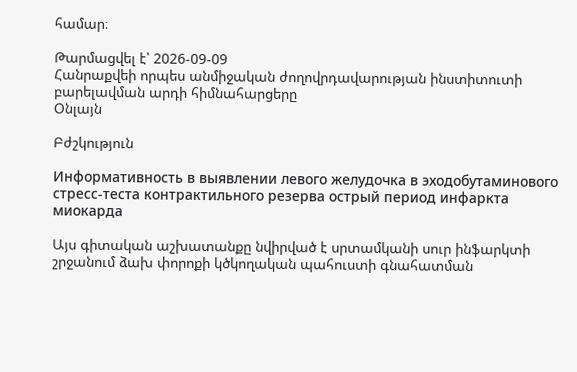համար։

Թարմացվել է՝ 2026-09-09
Հանրաքվեի որպես անմիջական ժողովրդավարության ինստիտուտի բարելավման արդի հիմնահարցերը
Օնլայն

Բժշկություն

Информативность в выявлении левого желудочка в эходобутаминового стресс-теста контрактильного резерва острый период инфаркта миокарда

Այս գիտական աշխատանքը նվիրված է սրտամկանի սուր ինֆարկտի շրջանում ձախ փորոքի կծկողական պահուստի գնահատման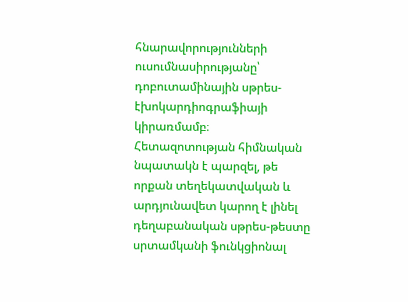հնարավորությունների ուսումնասիրությանը՝ դոբուտամինային սթրես-էխոկարդիոգրաֆիայի կիրառմամբ։ Հետազոտության հիմնական նպատակն է պարզել, թե որքան տեղեկատվական և արդյունավետ կարող է լինել դեղաբանական սթրես-թեստը սրտամկանի ֆունկցիոնալ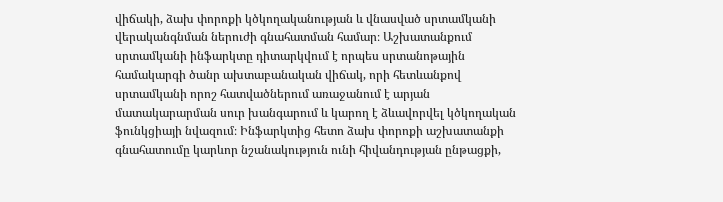վիճակի, ձախ փորոքի կծկողականության և վնասված սրտամկանի վերականգնման ներուժի գնահատման համար։ Աշխատանքում սրտամկանի ինֆարկտը դիտարկվում է որպես սրտանոթային համակարգի ծանր ախտաբանական վիճակ, որի հետևանքով սրտամկանի որոշ հատվածներում առաջանում է արյան մատակարարման սուր խանգարում և կարող է ձևավորվել կծկողական ֆունկցիայի նվազում։ Ինֆարկտից հետո ձախ փորոքի աշխատանքի գնահատումը կարևոր նշանակություն ունի հիվանդության ընթացքի,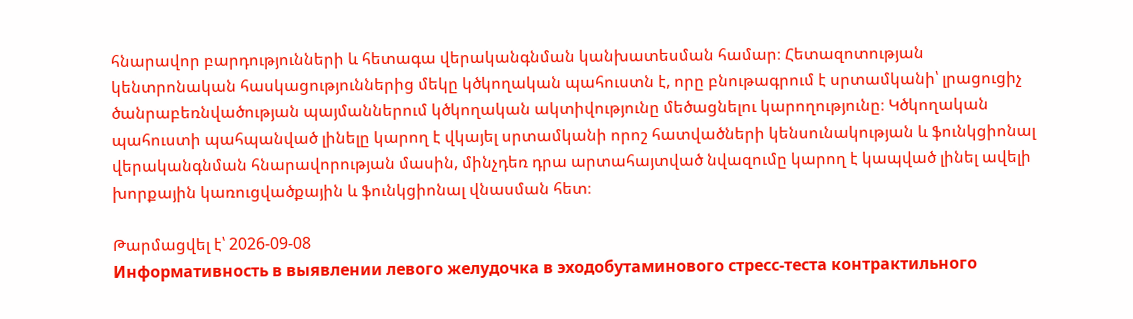հնարավոր բարդությունների և հետագա վերականգնման կանխատեսման համար։ Հետազոտության կենտրոնական հասկացություններից մեկը կծկողական պահուստն է, որը բնութագրում է սրտամկանի՝ լրացուցիչ ծանրաբեռնվածության պայմաններում կծկողական ակտիվությունը մեծացնելու կարողությունը։ Կծկողական պահուստի պահպանված լինելը կարող է վկայել սրտամկանի որոշ հատվածների կենսունակության և ֆունկցիոնալ վերականգնման հնարավորության մասին, մինչդեռ դրա արտահայտված նվազումը կարող է կապված լինել ավելի խորքային կառուցվածքային և ֆունկցիոնալ վնասման հետ։

Թարմացվել է՝ 2026-09-08
Информативность в выявлении левого желудочка в эходобутаминового стресс-теста контрактильного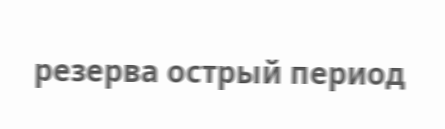резерва острый период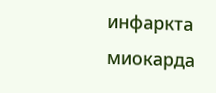инфаркта миокарда